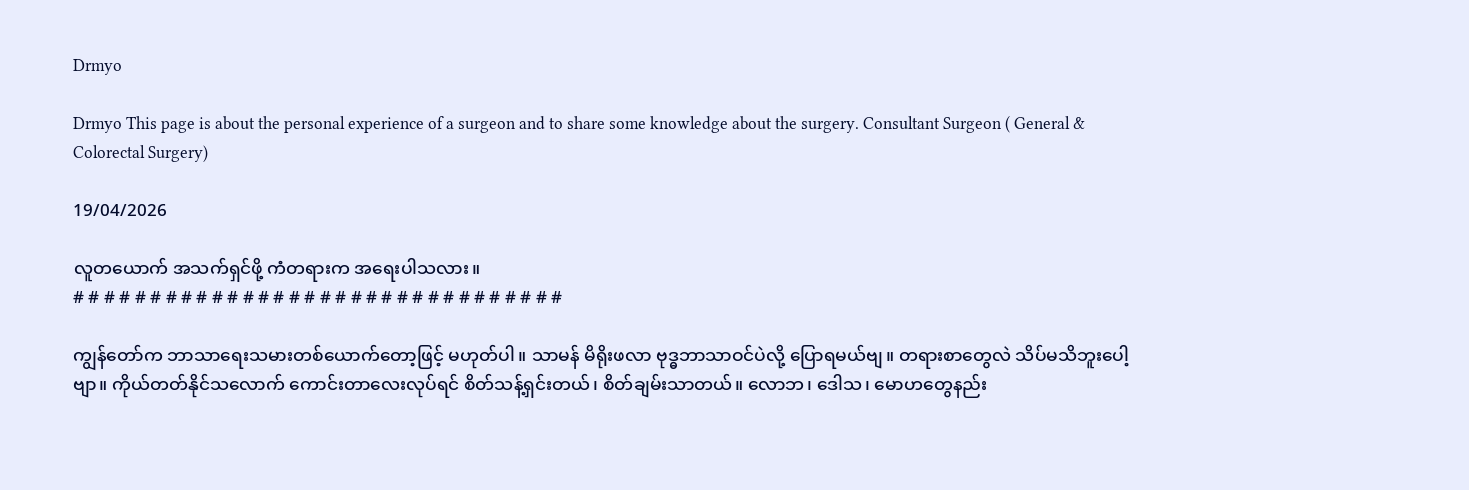Drmyo

Drmyo This page is about the personal experience of a surgeon and to share some knowledge about the surgery. Consultant Surgeon ( General & Colorectal Surgery)

19/04/2026

လူတယောက် အသက်ရှင်ဖို့ ကံတရားက အရေးပါသလား။
# # # # # # # # # # # # # # # # # # # # # # # # # # # # # # # #

ကျွန်တော်က ဘာသာရေးသမားတစ်ယောက်တော့ဖြင့် မဟုတ်ပါ။ သာမန် မိရိုးဖလာ ဗုဒ္ဓဘာသာဝင်ပဲလို့ ပြောရမယ်ဗျ။ တရားစာတွေလဲ သိပ်မသိဘူးပေါ့ဗျာ။ ကိုယ်တတ်နိုင်သလောက် ကောင်းတာလေးလုပ်ရင် စိတ်သန့်ရှင်းတယ်၊ စိတ်ချမ်းသာတယ်။ လောဘ၊ ဒေါသ၊ မောဟတွေနည်း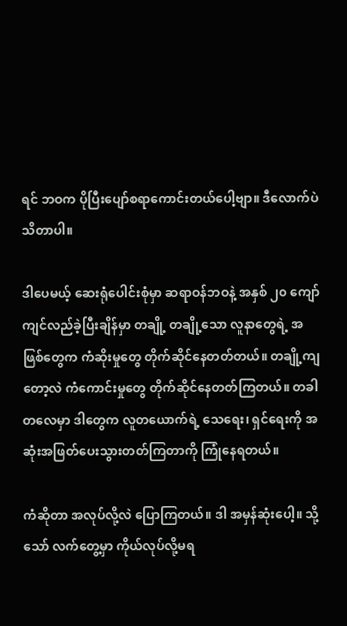ရင် ဘဝက ပိုပြီးပျော်စရာကောင်းတယ်ပေါ့ဗျာ။ ဒီလောက်ပဲ သိတာပါ။

ဒါပေမယ့် ဆေးရုံပေါင်းစုံမှာ ဆရာဝန်ဘဝနဲ့ အနှစ် ၂၀ ကျော် ကျင်လည်ခဲ့ပြီးချိန်မှာ တချို့ တချို့သော လူနာတွေရဲ့ အဖြစ်တွေက ကံဆိုးမှုတွေ တိုက်ဆိုင်နေတတ်တယ်။ တချို့ကျတော့လဲ ကံကောင်းမှုတွေ တိုက်ဆိုင်နေတတ်ကြတယ်။ တခါတလေမှာ ဒါတွေက လူတယောက်ရဲ့ သေရေး၊ ရှင်ရေးကို အဆုံးအဖြတ်ပေးသွားတတ်ကြတာကို ကြုံနေရတယ်။

ကံဆိုတာ အလုပ်လို့လဲ ပြောကြတယ်။ ဒါ အမှန်ဆုံးပေါ့။ သို့သော် လက်တွေ့မှာ ကိုယ်လုပ်လို့မရ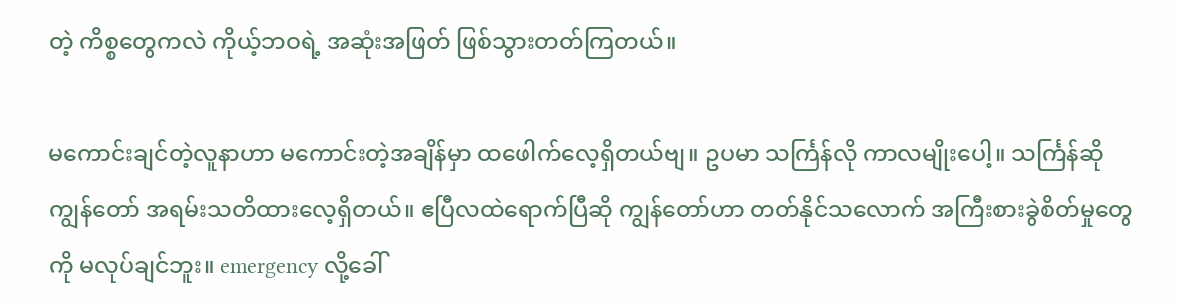တဲ့ ကိစ္စတွေကလဲ ကိုယ့်ဘဝရဲ့ အဆုံးအဖြတ် ဖြစ်သွားတတ်ကြတယ်။

မကောင်းချင်တဲ့လူနာဟာ မကောင်းတဲ့အချိန်မှာ ထဖေါက်လေ့ရှိတယ်ဗျ။ ဥပမာ သင်္ကြန်လို ကာလမျိုးပေါ့။ သင်္ကြန်ဆို ကျွန်တော် အရမ်းသတိထားလေ့ရှိတယ်။ ဧပြီလထဲရောက်ပြီဆို ကျွန်တော်ဟာ တတ်နိုင်သလောက် အကြီးစားခွဲစိတ်မှုတွေကို မလုပ်ချင်ဘူး။ emergency လို့ခေါ်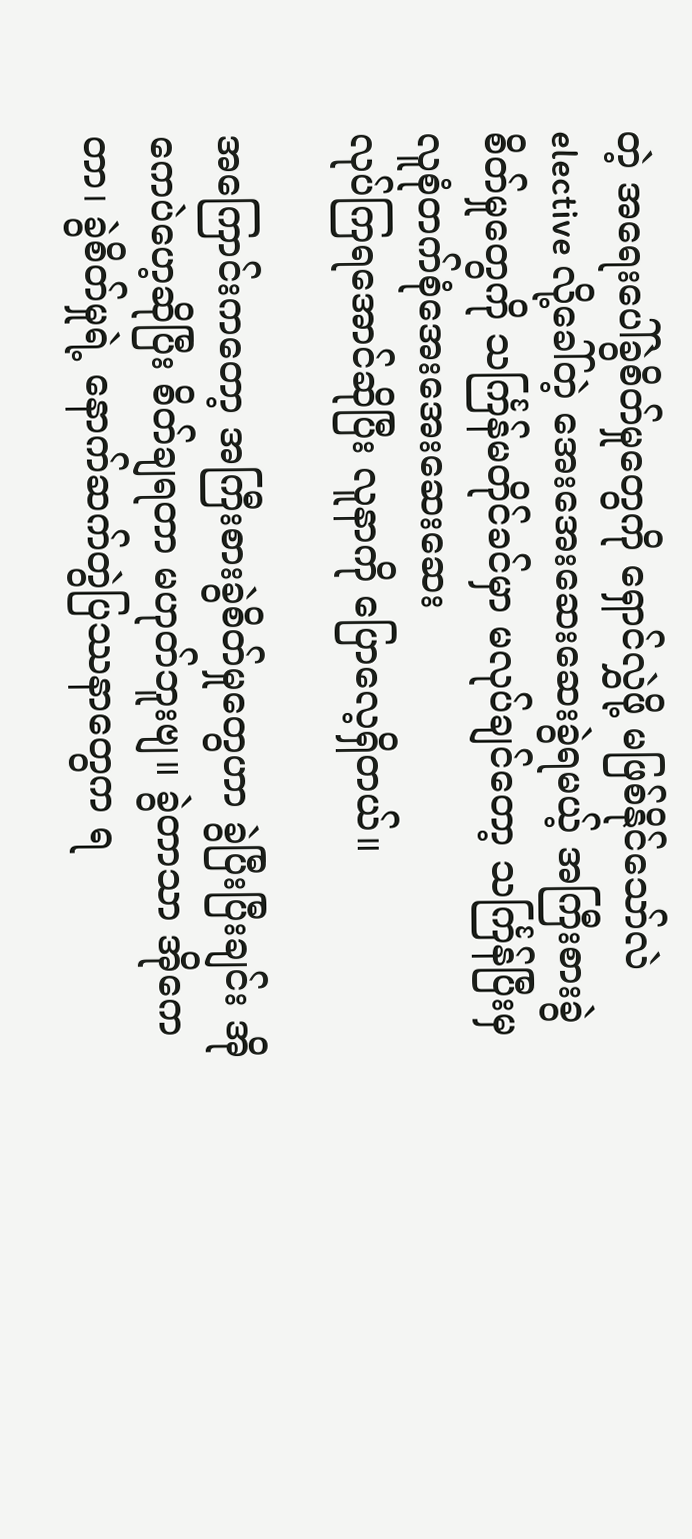တဲ့ အရေးပေါ်ခွဲစိတ်မှုတွေကို ရှောင်လွှဲဖို့ မဖြစ်နိုင်သော်လဲ elective လို့ခေါ်တဲ့ အေးအေးဆေးဆေးခွဲရမယ့် အကြီးစားခွဲစိတ်မှုတွေကို သင်္ကြန်မတိုင်ခင်မှာ မလုပ်ချင်တော့ သင်္ကြန်ပြီးမှ လူစုံတက်စုံအေးအေးဆေးဆေး
လုပ်ကြရအောင်ဆိုပြီး လူနာကို ပြောလေ့ရှိတယ်။

အကြောင်းကတော့ အကြီးစားခွဲစိတ်မှုတွေဟာ ခွဲပြီးပြီးချင်း အိုကေပဲဟေ့ဆိုပြီး စိတ်ချရတာ မဟုတ်ဘူးဗျ။ ခွဲတာသာ အိုကေတာ၊ ခွဲစိတ်မှုရဲ့ နောက်ဆက်တွဲပြဿနာတွေက ရ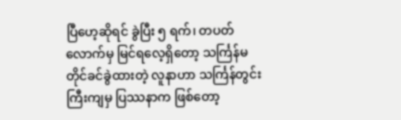ပြီဟေ့ဆိုရင် ခွဲပြီး ၅ ရက်၊ တပတ်လောက်မှ မြင်ရလေ့ရှိတော့ သင်္ကြန်မတိုင်ခင်ခွဲထားတဲ့ လူနာဟာ သင်္ကြန်တွင်းကြီးကျမှ ပြဿနာက ဖြစ်တော့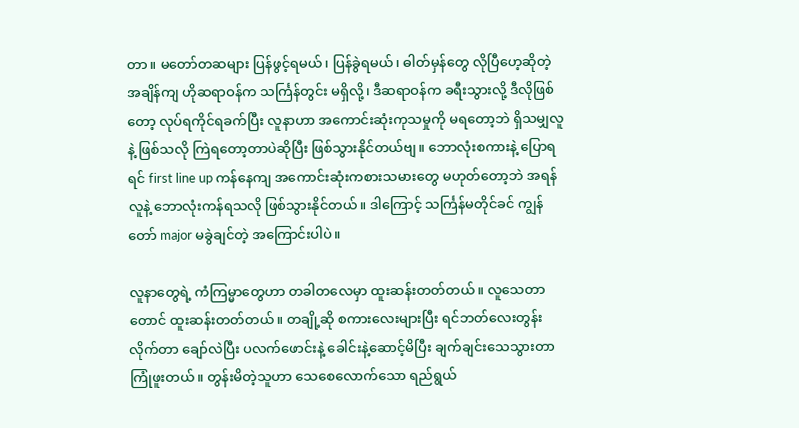တာ။ မတော်တဆများ ပြန်ဖွင့်ရမယ်၊ ပြန်ခွဲရမယ်၊ ဓါတ်မှန်တွေ လိုပြီဟေ့ဆိုတဲ့ အချိန်ကျ ဟိုဆရာဝန်က သင်္ကြန်တွင်း မရှိလို့၊ ဒီဆရာဝန်က ခရီးသွားလို့ ဒီလိုဖြစ်တော့ လုပ်ရကိုင်ရခက်ပြီး လူနာဟာ အကောင်းဆုံးကုသမှုကို မရတော့ဘဲ ရှိသမျှလူနဲ့ ဖြစ်သလို ကြဲရတော့တာပဲဆိုပြီး ဖြစ်သွားနိုင်တယ်ဗျ။ ဘောလုံးစကားနဲ့ ပြောရရင် first line up ကန်နေကျ အကောင်းဆုံးကစားသမားတွေ မဟုတ်တော့ဘဲ အရန်လူနဲ့ ဘောလုံးကန်ရသလို ဖြစ်သွားနိုင်တယ်။ ဒါကြောင့် သင်္ကြန်မတိုင်ခင် ကျွန်တော် major မခွဲချင်တဲ့ အကြောင်းပါပဲ။

လူနာတွေရဲ့ ကံကြမ္မာတွေဟာ တခါတလေမှာ ထူးဆန်းတတ်တယ်။ လူသေတာတောင် ထူးဆန်းတတ်တယ်။ တချို့ဆို စကားလေးများပြီး ရင်ဘတ်လေးတွန်းလိုက်တာ ချော်လဲပြီး ပလက်ဖောင်းနဲ့ ခေါင်းနဲ့ဆောင့်မိပြီး ချက်ချင်းသေသွားတာ ကြုံဖူးတယ်။ တွန်းမိတဲ့သူဟာ သေစေလောက်သော ရည်ရွယ်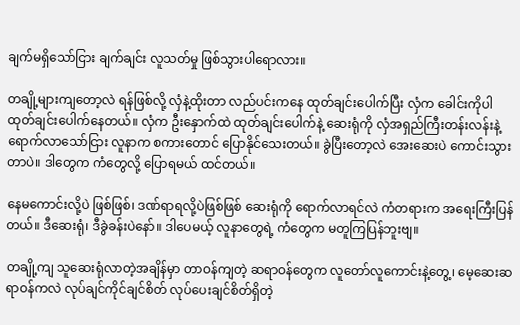ချက်မရှိသော်ငြား ချက်ချင်း လူသတ်မှု ဖြစ်သွားပါရောလား။

တချို့များကျတော့လဲ ရန်ဖြစ်လို့ လှံနဲ့ထိုးတာ လည်ပင်းကနေ ထုတ်ချင်းပေါက်ပြီး လှံက ခေါင်းကိုပါ ထုတ်ချင်းပေါက်နေတယ်။ လှံက ဦးနှောက်ထဲ ထုတ်ချင်းပေါက်နဲ့ ဆေးရုံကို လှံအရှည်ကြီးတန်းလန်းနဲ့ ရောက်လာသော်ငြား လူနာက စကားတောင် ပြောနိုင်သေးတယ်။ ခွဲပြီးတော့လဲ အေးဆေးပဲ ကောင်းသွားတာပဲ။ ဒါတွေက ကံတွေလို့ ပြောရမယ် ထင်တယ်။

နေမကောင်းလို့ပဲ ဖြစ်ဖြစ်၊ ဒဏ်ရာရလို့ပဲဖြစ်ဖြစ် ဆေးရုံကို ရောက်လာရင်လဲ ကံတရားက အရေးကြီးပြန်တယ်။ ဒီဆေးရုံ၊ ဒီခွဲခန်းပဲနော်။ ဒါပေမယ့် လူနာတွေရဲ့ ကံတွေက မတူကြပြန်ဘူးဗျ။

တချို့ကျ သူဆေးရုံလာတဲ့အချိန်မှာ တာဝန်ကျတဲ့ ဆရာဝန်တွေက လူတော်လူကောင်းနဲ့တွေ့၊ မေ့ဆေးဆရာဝန်ကလဲ လုပ်ချင်ကိုင်ချင်စိတ် လုပ်ပေးချင်စိတ်ရှိတဲ့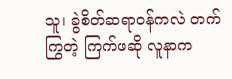သူ၊ ခွဲစိတ်ဆရာဝန်ကလဲ တက်ကြွတဲ့ ကြက်ဖဆို လူနာက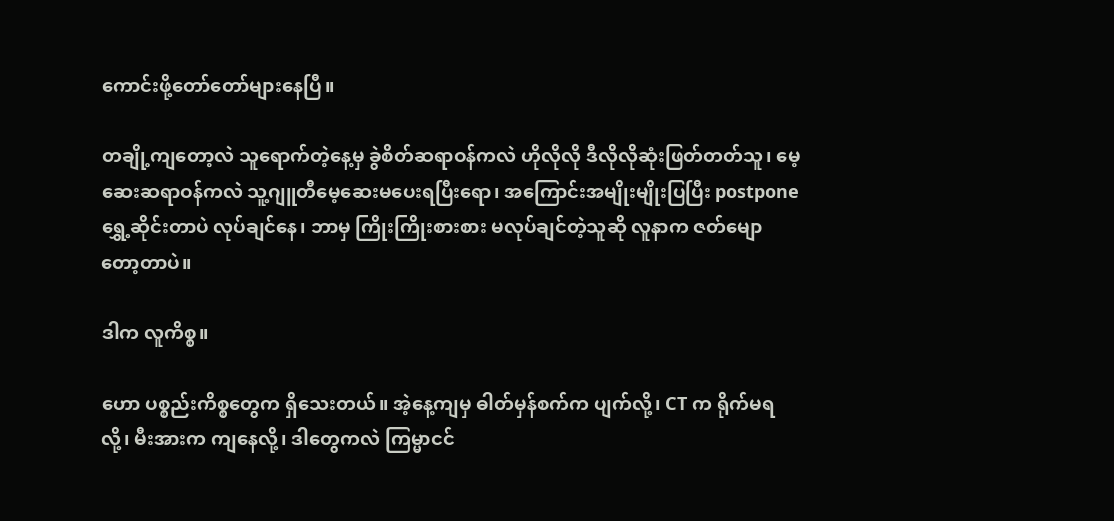ကောင်းဖို့တော်တော်များနေပြီ။

တချို့ကျတော့လဲ သူရောက်တဲ့နေ့မှ ခွဲစိတ်ဆရာဝန်ကလဲ ဟိုလိုလို ဒီလိုလိုဆုံးဖြတ်တတ်သူ၊ မေ့ဆေးဆရာဝန်ကလဲ သူ့ဂျူတီမေ့ဆေးမပေးရပြီးရော၊ အကြောင်းအမျိုးမျိုးပြပြီး postpone ရွှေ့ဆိုင်းတာပဲ လုပ်ချင်နေ၊ ဘာမှ ကြိုးကြိုးစားစား မလုပ်ချင်တဲ့သူဆို လူနာက ဇတ်မျောတော့တာပဲ။

ဒါက လူကိစ္စ။

ဟော ပစ္စည်းကိစ္စတွေက ရှိသေးတယ်။ အဲ့နေ့ကျမှ ဓါတ်မှန်စက်က ပျက်လို့၊ CT က ရိုက်မရလို့၊ မီးအားက ကျနေလို့၊ ဒါတွေကလဲ ကြမ္မာငင်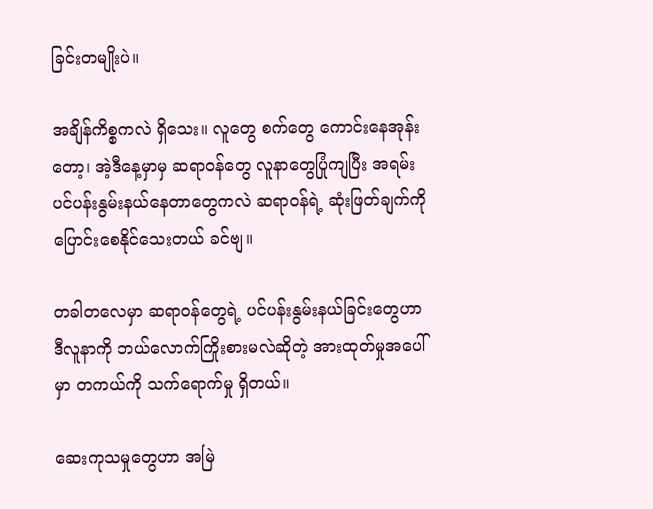ခြင်းတမျိုးပဲ။

အချိန်ကိစ္စကလဲ ရှိသေး။ လူတွေ စက်တွေ ကောင်းနေအုန်းတော့၊ အဲ့ဒီနေ့မှာမှ ဆရာဝန်တွေ လူနာတွေပြုံကျပြီး အရမ်းပင်ပန်းနွမ်းနယ်နေတာတွေကလဲ ဆရာဝန်ရဲ့ ဆုံးဖြတ်ချက်ကို ပြောင်းစေနိုင်သေးတယ် ခင်ဗျ။

တခါတလေမှာ ဆရာဝန်တွေရဲ့ ပင်ပန်းနွမ်းနယ်ခြင်းတွေဟာ ဒီလူနာကို ဘယ်လောက်ကြိုးစားမလဲဆိုတဲ့ အားထုတ်မှုအပေါ်မှာ တကယ်ကို သက်ရောက်မှု ရှိတယ်။

ဆေးကုသမှုတွေဟာ အမြဲ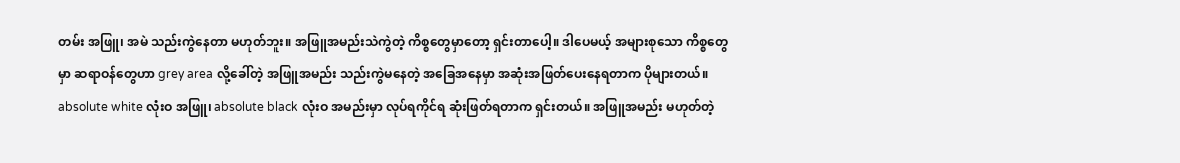တမ်း အဖြူ၊ အမဲ သည်းကွဲနေတာ မဟုတ်ဘူး။ အဖြူအမည်းသဲကွဲတဲ့ ကိစ္စတွေမှာတော့ ရှင်းတာပေါ့။ ဒါပေမယ့် အများစုသော ကိစ္စတွေမှာ ဆရာဝန်တွေဟာ grey area လို့ခေါ်တဲ့ အဖြူအမည်း သည်းကွဲမနေတဲ့ အခြေအနေမှာ အဆုံးအဖြတ်ပေးနေရတာက ပိုများတယ်။ absolute white လုံးဝ အဖြူ၊ absolute black လုံးဝ အမည်းမှာ လုပ်ရကိုင်ရ ဆုံးဖြတ်ရတာက ရှင်းတယ်။ အဖြူအမည်း မဟုတ်တဲ့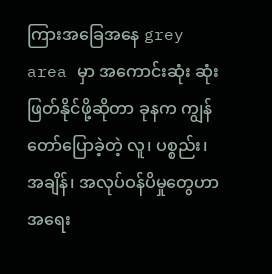ကြားအခြေအနေ grey area မှာ အကောင်းဆုံး ဆုံးဖြတ်နိုင်ဖို့ဆိုတာ ခုနက ကျွန်တော်ပြောခဲ့တဲ့ လူ၊ ပစ္စည်း၊ အချိန်၊ အလုပ်ဝန်ပိမှုတွေဟာ အရေး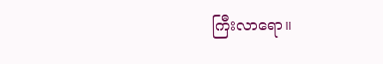ကြီးလာရော။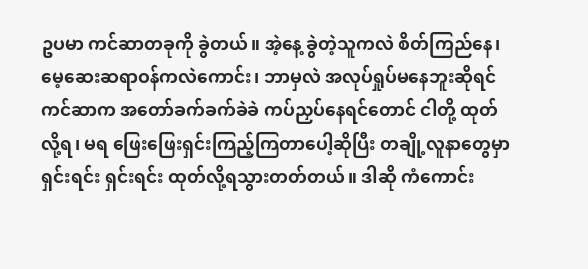ဥပမာ ကင်ဆာတခုကို ခွဲတယ်။ အဲ့နေ့ ခွဲတဲ့သူကလဲ စိတ်ကြည်နေ၊ မေ့ဆေးဆရာဝန်ကလဲကောင်း၊ ဘာမှလဲ အလုပ်ရှုပ်မနေဘူးဆိုရင် ကင်ဆာက အတော်ခက်ခက်ခဲခဲ ကပ်ညှပ်နေရင်တောင် ငါတို့ ထုတ်လို့ရ၊ မရ ဖြေးဖြေးရှင်းကြည့်ကြတာပေါ့ဆိုပြီး တချို့လူနာတွေမှာ ရှင်းရင်း ရှင်းရင်း ထုတ်လို့ရသွားတတ်တယ်။ ဒါဆို ကံကောင်း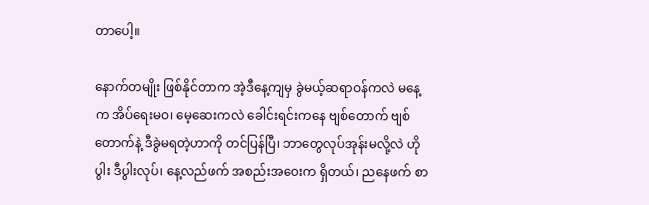တာပေါ့။

နောက်တမျိုး ဖြစ်နိုင်တာက အဲ့ဒီနေ့ကျမှ ခွဲမယ့်ဆရာဝန်ကလဲ မနေ့က အိပ်ရေးမဝ၊ မေ့ဆေးကလဲ ခေါင်းရင်းကနေ ဗျစ်တောက် ဗျစ်တောက်နဲ့ ဒီခွဲမရတဲ့ဟာကို တင်ပြန်ပြီ၊ ဘာတွေလုပ်အုန်းမလို့လဲ ဟိုပွါး ဒီပွါးလုပ်၊ နေ့လည်ဖက် အစည်းအဝေးက ရှိတယ်၊ ညနေဖက် စာ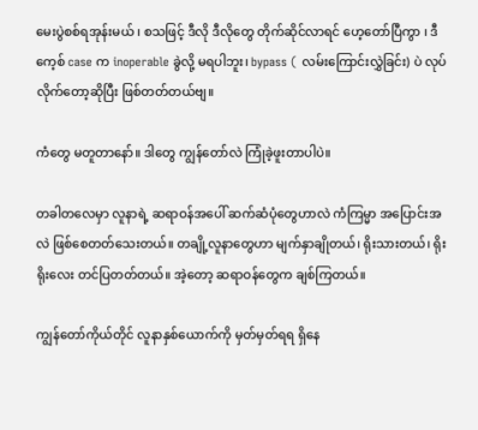မေးပွဲစစ်ရအုန်းမယ် ၊ စသဖြင့် ဒီလို ဒီလိုတွေ တိုက်ဆိုင်လာရင် ဟေ့တော်ပြီကွာ ၊ ဒီကေ့စ် case က inoperable ခွဲလို့ မရပါဘူး၊ bypass ( လမ်းကြောင်းလွှဲခြင်း) ပဲ လုပ်လိုက်တော့ဆိုပြီး ဖြစ်တတ်တယ်ဗျ။

ကံတွေ မတူတာနော်။ ဒါတွေ ကျွန်တော်လဲ ကြုံခဲ့ဖူးတာပါပဲ။

တခါတလေမှာ လူနာရဲ့ ဆရာဝန်အပေါ် ဆက်ဆံပုံတွေဟာလဲ ကံကြမ္မာ အပြောင်းအလဲ ဖြစ်စေတတ်သေးတယ်။ တချို့လူနာတွေဟာ မျက်နှာချိုတယ်၊ ရိုးသားတယ်၊ ရိုးရိုးလေး တင်ပြတတ်တယ်။ အဲ့တော့ ဆရာဝန်တွေက ချစ်ကြတယ်။

ကျွန်တော်ကိုယ်တိုင် လူနာနှစ်ယောက်ကို မှတ်မှတ်ရရ ရှိနေ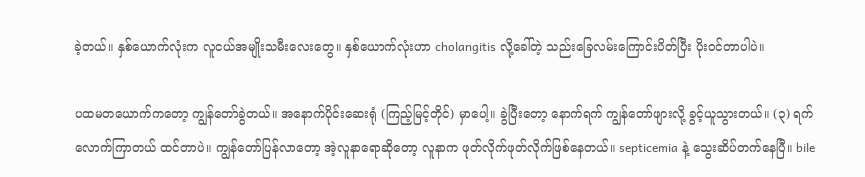ခဲ့တယ်။ နှစ်ယောက်လုံးက လူငယ်အမျိုးသမီးလေးတွေ။ နှစ်ယောက်လုံးဟာ cholangitis လို့ခေါ်တဲ့ သည်းခြေလမ်းကြောင်းပိတ်ပြီး ပိုးဝင်တာပါပဲ။

ပထမတယောက်ကတော့ ကျွန်တော်ခွဲတယ်။ အနောက်ပိုင်းဆေးရုံ (ကြည့်မြင့်တိုင်) မှာပေါ့။ ခွဲပြီးတော့ နောက်ရက် ကျွန်တော်ဖျားလို့ ခွင့်ယူသွားတယ်။ (၃) ရက်လောက်ကြာတယ် ထင်တာပဲ။ ကျွန်တော်ပြန်လာတော့ အဲ့လူနာရောဆိုတော့ လူနာက ဖုတ်လိုက်ဖုတ်လိုက်ဖြစ်နေတယ်။ septicemia နဲ့ သွေးဆိပ်တက်နေပြီ။ bile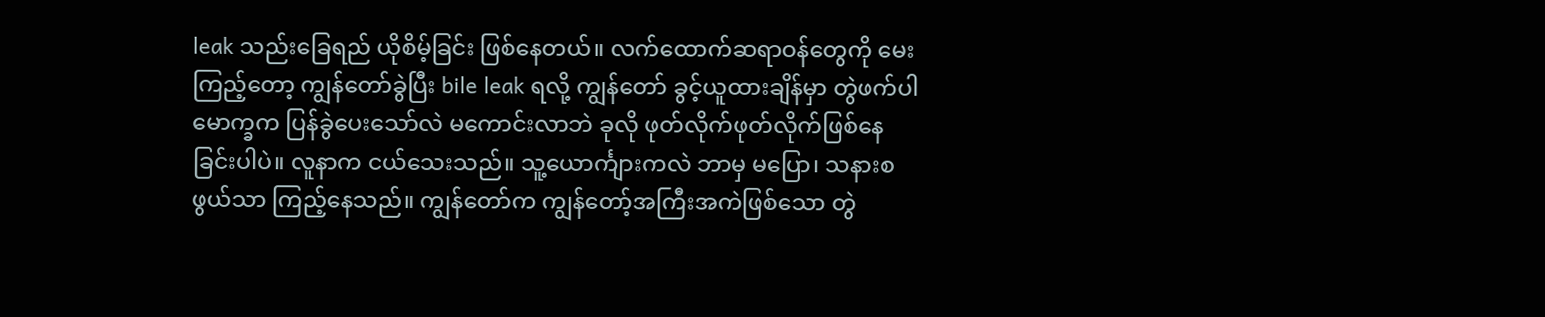leak သည်းခြေရည် ယိုစိမ့်ခြင်း ဖြစ်နေတယ်။ လက်ထောက်ဆရာဝန်တွေကို မေးကြည့်တော့ ကျွန်တော်ခွဲပြီး bile leak ရလို့ ကျွန်တော် ခွင့်ယူထားချိန်မှာ တွဲဖက်ပါမောက္ခက ပြန်ခွဲပေးသော်လဲ မကောင်းလာဘဲ ခုလို ဖုတ်လိုက်ဖုတ်လိုက်ဖြစ်နေခြင်းပါပဲ။ လူနာက ငယ်သေးသည်။ သူ့ယောင်္ကျားကလဲ ဘာမှ မပြော၊ သနားစဖွယ်သာ ကြည့်နေသည်။ ကျွန်တော်က ကျွန်တော့်အကြီးအကဲဖြစ်သော တွဲ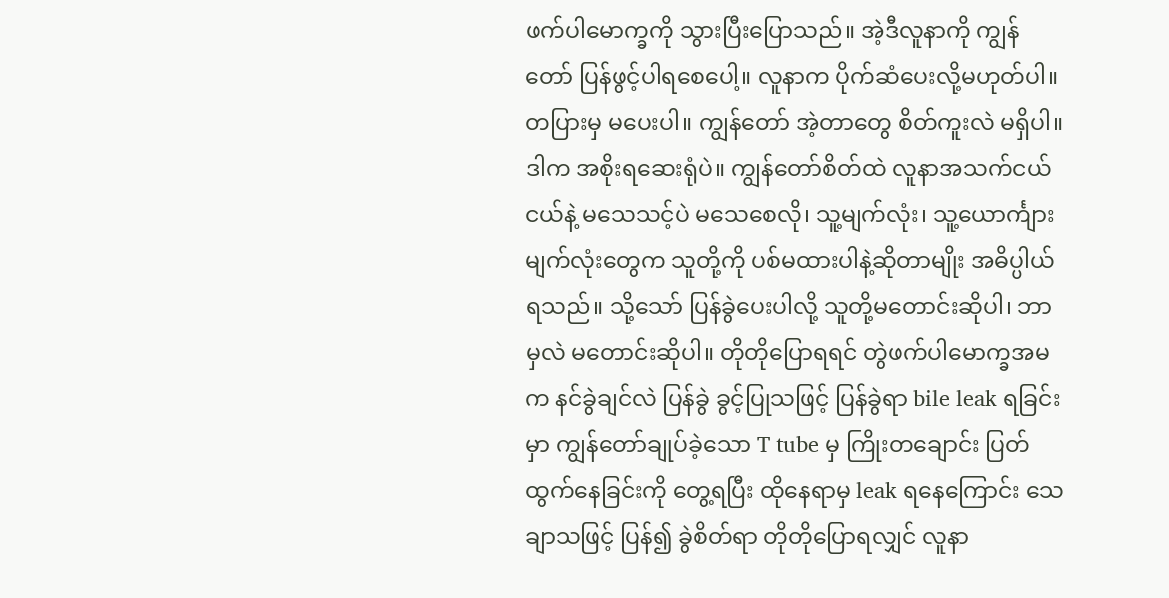ဖက်ပါမောက္ခကို သွားပြီးပြောသည်။ အဲ့ဒီလူနာကို ကျွန်တော် ပြန်ဖွင့်ပါရစေပေါ့။ လူနာက ပိုက်ဆံပေးလို့မဟုတ်ပါ။ တပြားမှ မပေးပါ။ ကျွန်တော် အဲ့တာတွေ စိတ်ကူးလဲ မရှိပါ။ ဒါက အစိုးရဆေးရုံပဲ။ ကျွန်တော်စိတ်ထဲ လူနာအသက်ငယ်ငယ်နဲ့ မသေသင့်ပဲ မသေစေလို၊ သူ့မျက်လုံး၊ သူ့ယောင်္ကျားမျက်လုံးတွေက သူတို့ကို ပစ်မထားပါနဲ့ဆိုတာမျိုး အဓိပ္ပါယ်ရသည်။ သို့သော် ပြန်ခွဲပေးပါလို့ သူတို့မတောင်းဆိုပါ၊ ဘာမှလဲ မတောင်းဆိုပါ။ တိုတိုပြောရရင် တွဲဖက်ပါမောက္ခအမက နင်ခွဲချင်လဲ ပြန်ခွဲ ခွင့်ပြုသဖြင့် ပြန်ခွဲရာ bile leak ရခြင်းမှာ ကျွန်တော်ချုပ်ခဲ့သော T tube မှ ကြိုးတချောင်း ပြတ်ထွက်နေခြင်းကို တွေ့ရပြီး ထိုနေရာမှ leak ရနေကြောင်း သေချာသဖြင့် ပြန်၍ ခွဲစိတ်ရာ တိုတိုပြောရလျှင် လူနာ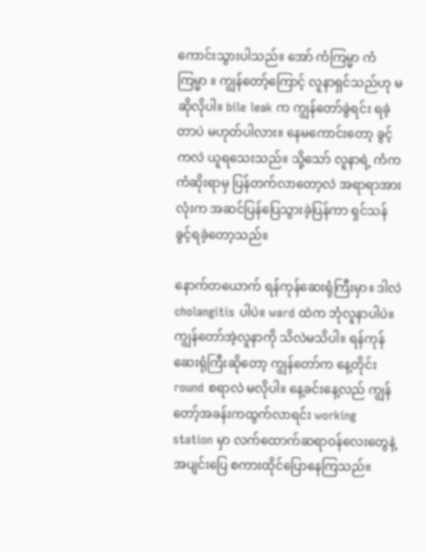ကောင်းသွားပါသည်။ အော် ကံကြမ္မာ ကံကြမ္မာ ။ ကျွန်တော့်ကြောင့် လူနာရှင်သည်ဟု မဆိုလိုပါ။ bile leak က ကျွန်တော်ခွဲရင်း ရခဲ့တာပဲ မဟုတ်ပါလား။ နေမကောင်းတော့ ခွင့်ကလဲ ယူရသေးသည်။ သို့သော် လူနာရဲ့ ကံက ကံဆိုးရာမှ ပြန်တက်လာတော့လဲ အရာရာအားလုံးက အဆင်ပြန်ပြေသွားခဲ့ပြန်ကာ ရှင်သန်ခွင့်ရခဲ့တော့သည်။

နောက်တယောက် ရန်ကုန်ဆေးရုံကြီးမှာ။ ဒါလဲ cholangitis ပါပဲ။ ward ထဲက ဘုံလူနာပါပဲ။ ကျွန်တော်အဲ့လူနာကို သိလဲမသိပါ။ ရန်ကုန်ဆေးရုံကြီးဆိုတော့ ကျွန်တော်က နေ့တိုင်း round စရာလဲ မလိုပါ။ နေ့ခင်းနေ့လည် ကျွန်တော့်အခန်းကထွက်လာရင်း working station မှာ လက်ထောက်ဆရာဝန်လေးတွေနဲ့ အပျင်းပြေ စကားထိုင်ပြောနေကြသည်။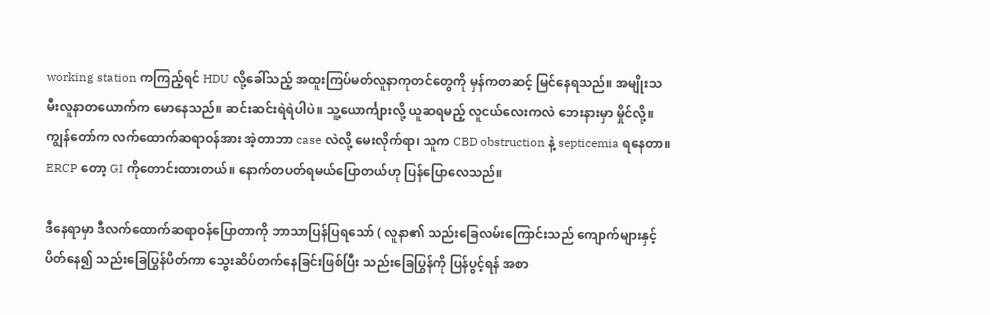working station ကကြည့်ရင် HDU လို့ခေါ်သည့် အထူးကြပ်မတ်လူနာကုတင်တွေကို မှန်ကတဆင့် မြင်နေရသည်။ အမျိုးသမီးလူနာတယောက်က မောနေသည်။ ဆင်းဆင်းရဲရဲပါပဲ။ သူ့ယောင်္ကျားလို့ ယူဆရမည့် လူငယ်လေးကလဲ ဘေးနားမှာ မှိုင်လို့။ ကျွန်တော်က လက်ထောက်ဆရာဝန်အား အဲ့တာဘာ case လဲလို့ မေးလိုက်ရာ၊ သူက CBD obstruction နဲ့ septicemia ရနေတာ။ ERCP တော့ GI ကိုတောင်းထားတယ်။ နောက်တပတ်ရမယ်ပြောတယ်ဟု ပြန်ပြောလေသည်။

ဒီနေရာမှာ ဒီလက်ထောက်ဆရာဝန်ပြောတာကို ဘာသာပြန်ပြရသော် ( လူနာ၏ သည်းခြေလမ်းကြောင်းသည် ကျောက်များနှင့်ပိတ်နေ၍ သည်းခြေပြွန်ပိတ်ကာ သွေးဆိပ်တက်နေခြင်းဖြစ်ပြီး သည်းခြေပြွန်ကို ပြန်ပွင့်ရန် အစာ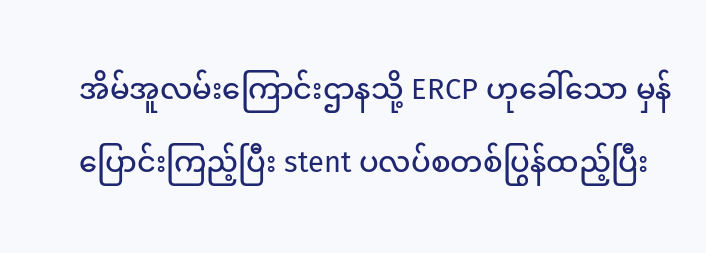အိမ်အူလမ်းကြောင်းဌာနသို့ ERCP ဟုခေါ်သော မှန်ပြောင်းကြည့်ပြီး stent ပလပ်စတစ်ပြွန်ထည့်ပြီး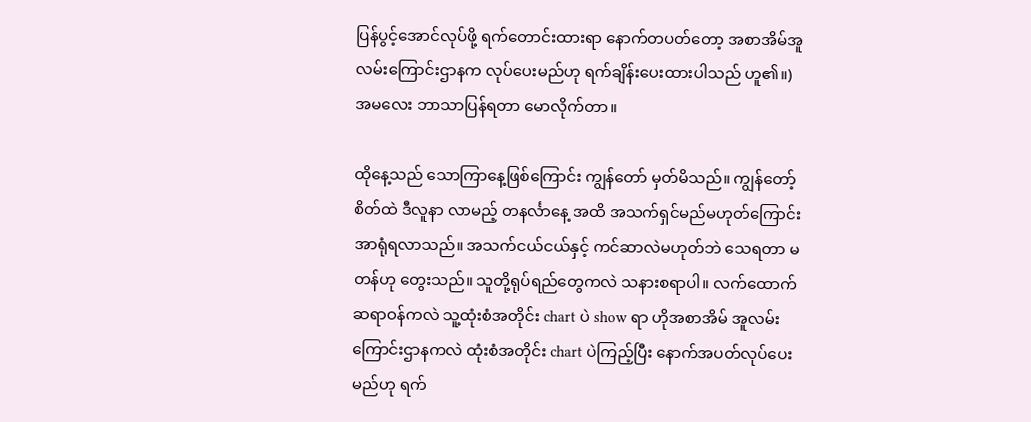ပြန်ပွင့်အောင်လုပ်ဖို့ ရက်တောင်းထားရာ နောက်တပတ်တော့ အစာအိမ်အူလမ်းကြောင်းဌာနက လုပ်ပေးမည်ဟု ရက်ချိန်းပေးထားပါသည် ဟူ၏။) အမလေး ဘာသာပြန်ရတာ မောလိုက်တာ။

ထိုနေ့သည် သောကြာနေ့ဖြစ်ကြောင်း ကျွန်တော် မှတ်မိသည်။ ကျွန်တော့်စိတ်ထဲ ဒီလူနာ လာမည့် တနင်္လာနေ့ အထိ အသက်ရှင်မည်မဟုတ်ကြောင်း အာရုံရလာသည်။ အသက်ငယ်ငယ်နှင့် ကင်ဆာလဲမဟုတ်ဘဲ သေရတာ မတန်ဟု တွေးသည်။ သူတို့ရုပ်ရည်တွေကလဲ သနားစရာပါ။ လက်ထောက်ဆရာဝန်ကလဲ သူ့ထုံးစံအတိုင်း chart ပဲ show ရာ ဟိုအစာအိမ် အူလမ်းကြောင်းဌာနကလဲ ထုံးစံအတိုင်း chart ပဲကြည့်ပြီး နောက်အပတ်လုပ်ပေးမည်ဟု ရက်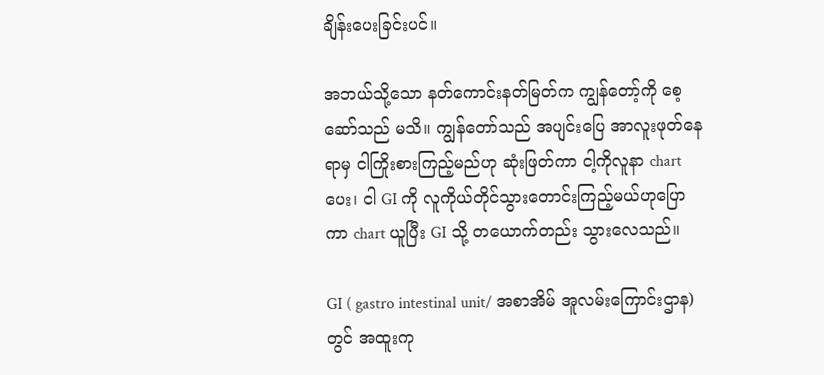ချိန်းပေးခြင်းပင်။

အဘယ်သို့သော နတ်ကောင်းနတ်မြတ်က ကျွန်တော့်ကို စေ့ဆော်သည် မသိ။ ကျွန်တော်သည် အပျင်းပြေ အာလူးဖုတ်နေရာမှ ငါကြိုးစားကြည့်မည်ဟု ဆုံးဖြတ်ကာ ငါ့ကိုလူနာ chart ပေး၊ ငါ GI ကို လူကိုယ်တိုင်သွားတောင်းကြည့်မယ်ဟုပြောကာ chart ယူပြီး GI သို့ တယောက်တည်း သွားလေသည်။

GI ( gastro intestinal unit/ အစာအိမ် အူလမ်းကြောင်းဌာန) တွင် အထူးကု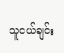သူငယ်ချင်း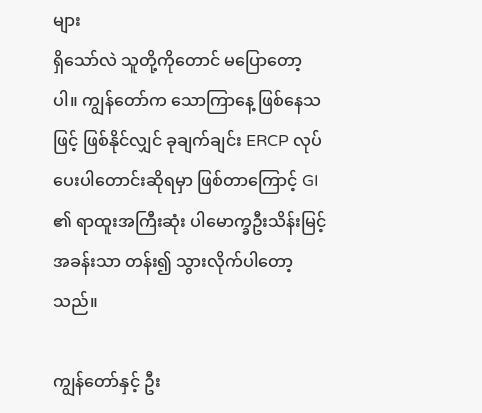များ
ရှိသော်လဲ သူတို့ကိုတောင် မပြောတော့ပါ။ ကျွန်တော်က သောကြာနေ့ ဖြစ်နေသဖြင့် ဖြစ်နိုင်လျှင် ခုချက်ချင်း ERCP လုပ်ပေးပါတောင်းဆိုရမှာ ဖြစ်တာကြောင့် GI ၏ ရာထူးအကြီးဆုံး ပါမောက္ခဦးသိန်းမြင့် အခန်းသာ တန်း၍ သွားလိုက်ပါတော့သည်။

ကျွန်တော်နှင့် ဦး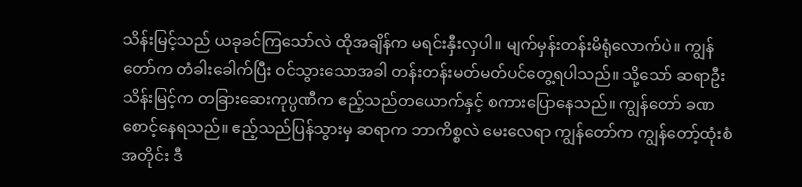သိန်းမြင့်သည် ယခုခင်ကြသော်လဲ ထိုအချိန်က မရင်းနှီးလှပါ။ မျက်မှန်းတန်းမိရုံလောက်ပဲ။ ကျွန်တော်က တံခါးခေါက်ပြီး ဝင်သွားသောအခါ တန်းတန်းမတ်မတ်ပင်တွေ့ရပါသည်။ သို့သော် ဆရာဦးသိန်းမြင့်က တခြားဆေးကုပ္ပဏီက ဧည့်သည်တယောက်နှင့် စကားပြောနေသည်။ ကျွန်တော် ခဏ စောင့်နေရသည်။ ဧည့်သည်ပြန်သွားမှ ဆရာက ဘာကိစ္စလဲ မေးလေရာ ကျွန်တော်က ကျွန်တော့်ထုံးစံအတိုင်း ဒီ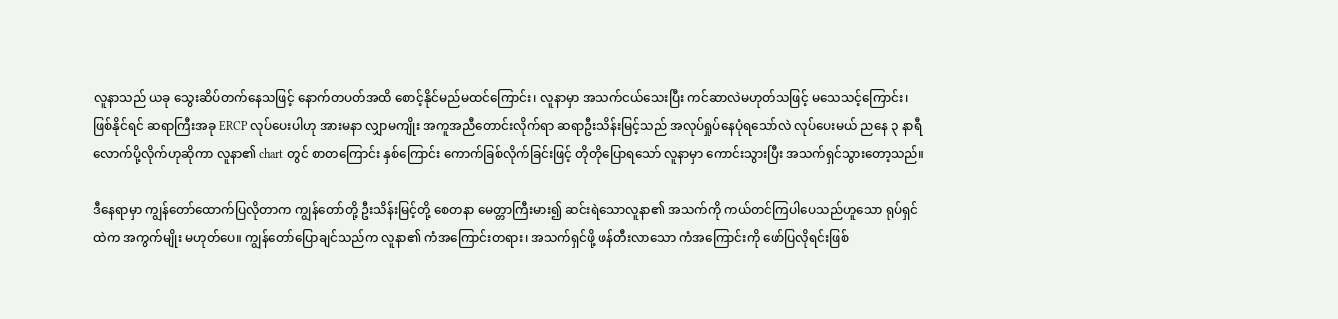လူနာသည် ယခု သွေးဆိပ်တက်နေသဖြင့် နောက်တပတ်အထိ စောင့်နိုင်မည်မထင်ကြောင်း၊ လူနာမှာ အသက်ငယ်သေးပြီး ကင်ဆာလဲမဟုတ်သဖြင့် မသေသင့်ကြောင်း၊ ဖြစ်နိုင်ရင် ဆရာကြီးအခု ERCP လုပ်ပေးပါဟု အားမနာ လျှာမကျိုး အကူအညီတောင်းလိုက်ရာ ဆရာဦးသိန်းမြင့်သည် အလုပ်ရှုပ်နေပုံရသော်လဲ လုပ်ပေးမယ် ညနေ ၃ နာရီလောက်ပို့လိုက်ဟုဆိုကာ လူနာ၏ chart တွင် စာတကြောင်း နှစ်ကြောင်း ကောက်ခြစ်လိုက်ခြင်းဖြင့် တိုတိုပြောရသော် လူနာမှာ ကောင်းသွားပြီး အသက်ရှင်သွားတော့သည်။

ဒီနေရာမှာ ကျွန်တော်ထောက်ပြလိုတာက ကျွန်တော်တို့ ဦးသိန်းမြင့်တို့ စေတနာ မေတ္တာကြီးမား၍ ဆင်းရဲသောလူနာ၏ အသက်ကို ကယ်တင်ကြပါပေသည်ဟူသော ရုပ်ရှင်ထဲက အကွက်မျိုး မဟုတ်ပေ။ ကျွန်တော်ပြောချင်သည်က လူနာ၏ ကံအကြောင်းတရား၊ အသက်ရှင်ဖို့ ဖန်တီးလာသော ကံအကြောင်းကို ဖော်ပြလိုရင်းဖြစ်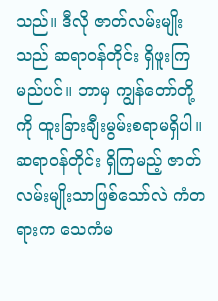သည်။ ဒီလို ဇာတ်လမ်းမျိုးသည် ဆရာဝန်တိုင်း ရှိဖူးကြမည်ပင်။ ဘာမှ ကျွန်တော်တို့ကို ထူးခြားချီးမွမ်းစရာမရှိပါ။ ဆရာဝန်တိုင်း ရှိကြမည့် ဇာတ်လမ်းမျိုးသာဖြစ်သော်လဲ ကံတရားက သေကံမ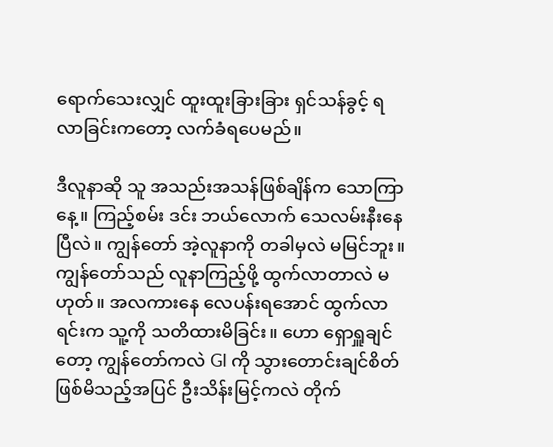ရောက်သေးလျှင် ထူးထူးခြားခြား ရှင်သန်ခွင့် ရလာခြင်းကတော့ လက်ခံရပေမည်။

ဒီလူနာဆို သူ အသည်းအသန်ဖြစ်ချိန်က သောကြာနေ့။ ကြည့်စမ်း ဒင်း ဘယ်လောက် သေလမ်းနီးနေပြီလဲ။ ကျွန်တော် အဲ့လူနာကို တခါမှလဲ မမြင်ဘူး။ ကျွန်တော်သည် လူနာကြည့်ဖို့ ထွက်လာတာလဲ မဟုတ်။ အလကားနေ လေပန်းရအောင် ထွက်လာရင်းက သူ့ကို သတိထားမိခြင်း။ ဟော ရှောရှူချင်တော့ ကျွန်တော်ကလဲ GI ကို သွားတောင်းချင်စိတ်ဖြစ်မိသည့်အပြင် ဦးသိန်းမြင့်ကလဲ တိုက်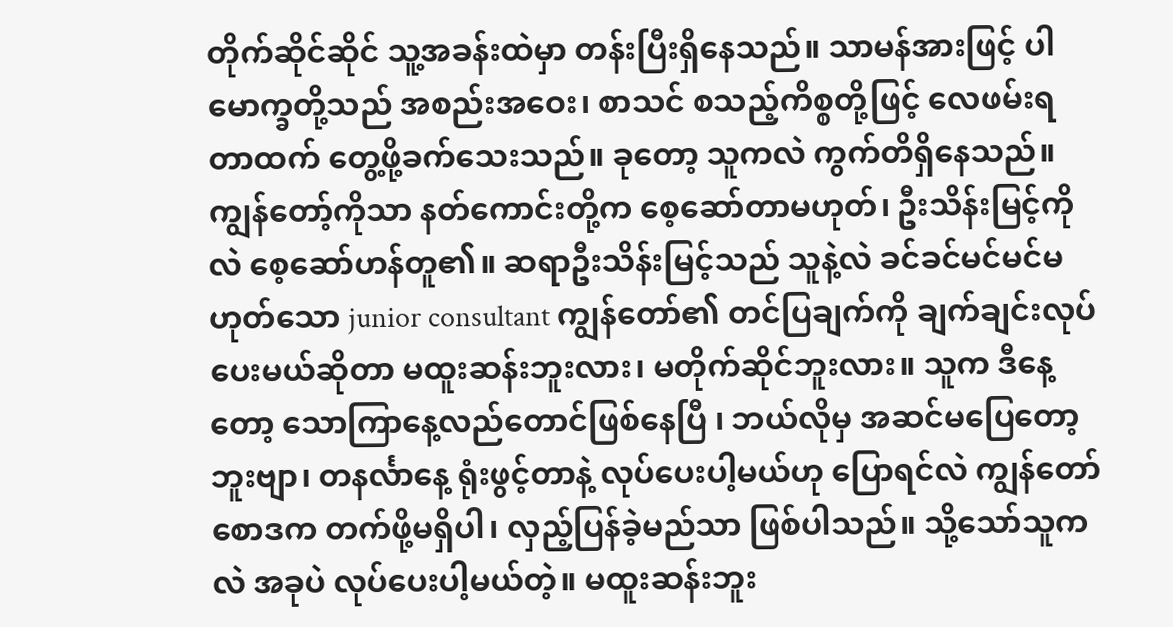တိုက်ဆိုင်ဆိုင် သူ့အခန်းထဲမှာ တန်းပြီးရှိနေသည်။ သာမန်အားဖြင့် ပါမောက္ခတို့သည် အစည်းအဝေး၊ စာသင် စသည့်ကိစ္စတို့ဖြင့် လေဖမ်းရတာထက် တွေ့ဖို့ခက်သေးသည်။ ခုတော့ သူကလဲ ကွက်တိရှိနေသည်။ ကျွန်တော့်ကိုသာ နတ်ကောင်းတို့က စေ့ဆော်တာမဟုတ်၊ ဦးသိန်းမြင့်ကိုလဲ စေ့ဆော်ဟန်တူ၏။ ဆရာဦးသိန်းမြင့်သည် သူနဲ့လဲ ခင်ခင်မင်မင်မဟုတ်သော junior consultant ကျွန်တော်၏ တင်ပြချက်ကို ချက်ချင်းလုပ်ပေးမယ်ဆိုတာ မထူးဆန်းဘူးလား၊ မတိုက်ဆိုင်ဘူးလား။ သူက ဒီနေ့တော့ သောကြာနေ့လည်တောင်ဖြစ်နေပြီ ၊ ဘယ်လိုမှ အဆင်မပြေတော့ဘူးဗျာ၊ တနင်္လာနေ့ ရုံးဖွင့်တာနဲ့ လုပ်ပေးပါ့မယ်ဟု ပြောရင်လဲ ကျွန်တော် စောဒက တက်ဖို့မရှိပါ၊ လှည့်ပြန်ခဲ့မည်သာ ဖြစ်ပါသည်။ သို့သော်သူကလဲ အခုပဲ လုပ်ပေးပါ့မယ်တဲ့။ မထူးဆန်းဘူး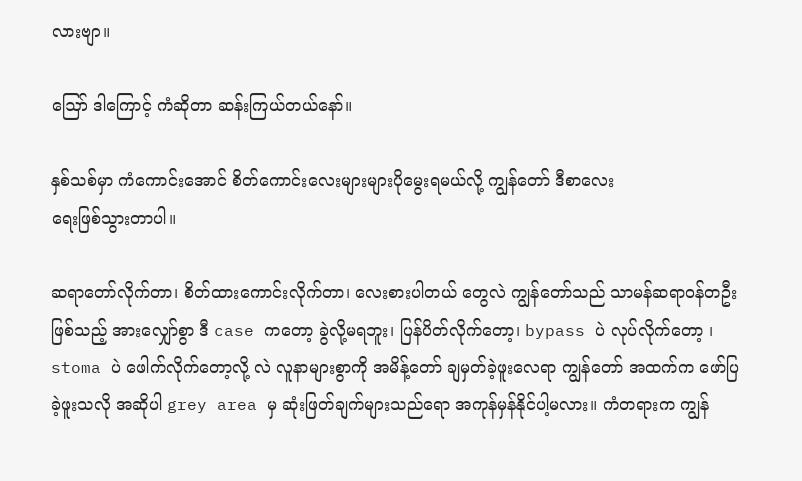လားဗျာ။

ဪ ဒါကြောင့် ကံဆိုတာ ဆန်းကြယ်တယ်နော်။

နှစ်သစ်မှာ ကံကောင်းအောင် စိတ်ကောင်းလေးများများပိုမွေးရမယ်လို့ ကျွန်တော် ဒီစာလေး
ရေးဖြစ်သွားတာပါ။

ဆရာတော်လိုက်တာ၊ စိတ်ထားကောင်းလိုက်တာ၊ လေးစားပါတယ် တွေလဲ ကျွန်တော်သည် သာမန်ဆရာဝန်တဦးဖြစ်သည့် အားလျှော်စွာ ဒီ case ကတော့ ခွဲလို့မရဘူး၊ ပြန်ပိတ်လိုက်တော့၊ bypass ပဲ လုပ်လိုက်တော့ ၊ stoma ပဲ ဖေါက်လိုက်တော့လို့ လဲ လူနာများစွာကို အမိန့်တော် ချမှတ်ခဲ့ဖူးလေရာ ကျွန်တော် အထက်က ဖော်ပြခဲ့ဖူးသလို အဆိုပါ grey area မှ ဆုံးဖြတ်ချက်များသည်ရော အကုန်မှန်နိုင်ပါ့မလား။ ကံတရားက ကျွန်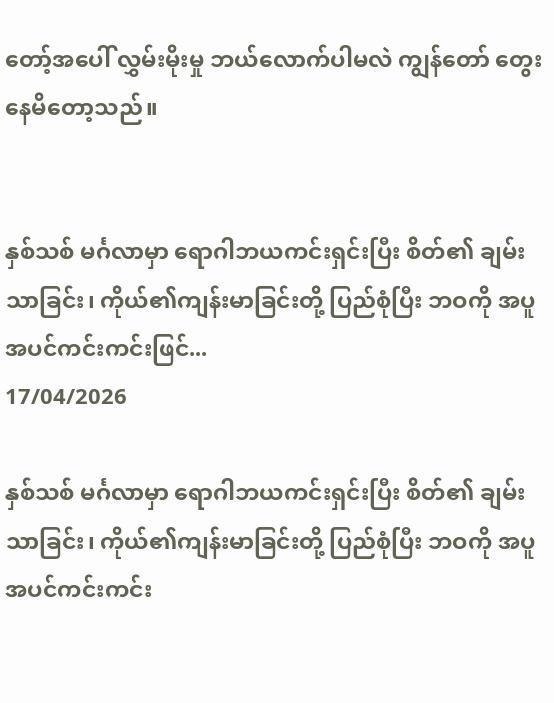တော့်အပေါ် လွှမ်းမိုးမှု ဘယ်လောက်ပါမလဲ ကျွန်တော် တွေးနေမိတော့သည်။


နှစ်သစ် မင်္ဂလာမှာ ရောဂါဘယကင်းရှင်းပြီး စိတ်၏ ချမ်းသာခြင်း၊ ကိုယ်၏ကျန်းမာခြင်းတို့ ပြည်စုံပြီး ဘဝကို အပူအပင်ကင်းကင်းဖြင်...
17/04/2026

နှစ်သစ် မင်္ဂလာမှာ ရောဂါဘယကင်းရှင်းပြီး စိတ်၏ ချမ်းသာခြင်း၊ ကိုယ်၏ကျန်းမာခြင်းတို့ ပြည်စုံပြီး ဘဝကို အပူအပင်ကင်းကင်း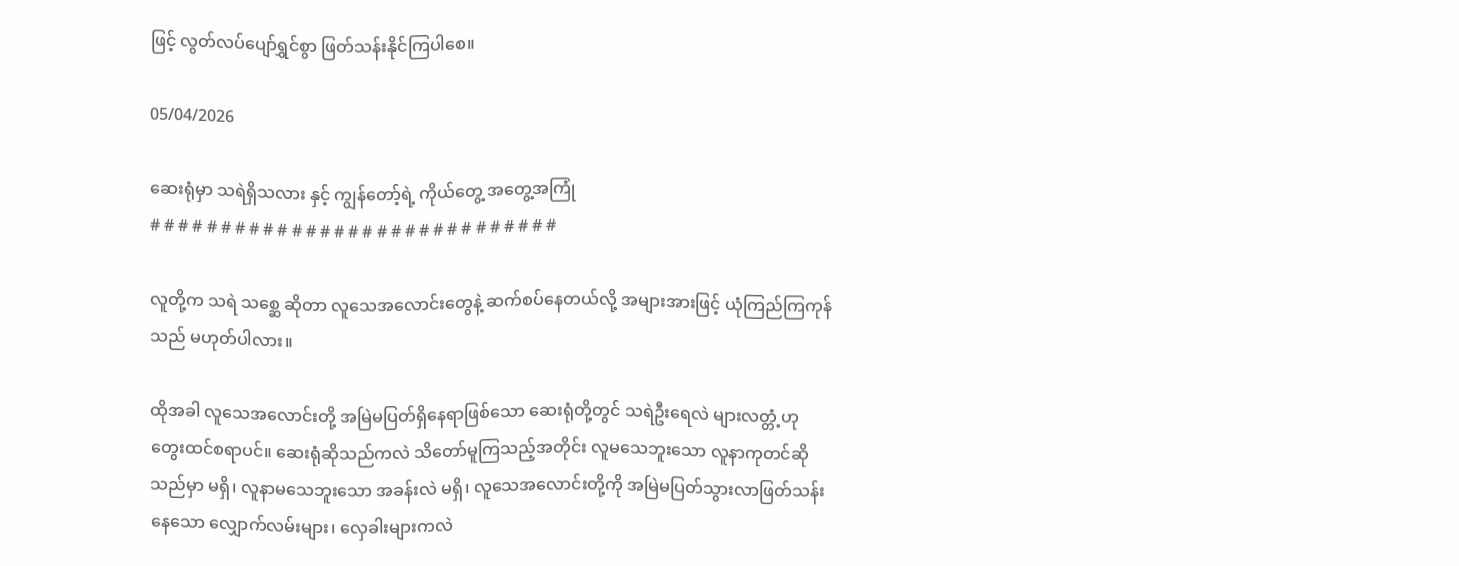ဖြင့် လွတ်လပ်ပျော်ရွှင်စွာ ဖြတ်သန်းနိုင်ကြပါစေ။

05/04/2026

ဆေးရုံမှာ သရဲရှိသလား နှင့် ကျွန်တော့်ရဲ့ ကိုယ်တွေ့ အတွေ့အကြုံ
# # # # # # # # # # # # # # # # # # # # # # # # # # # # #

လူတို့က သရဲ သစ္ဆေ ဆိုတာ လူသေအလောင်းတွေနဲ့ ဆက်စပ်နေတယ်လို့ အများအားဖြင့် ယုံကြည်ကြကုန်သည် မဟုတ်ပါလား။

ထိုအခါ လူသေအလောင်းတို့ အမြဲမပြတ်ရှိနေရာဖြစ်သော ဆေးရုံတို့တွင် သရဲဦးရေလဲ များလတ္တံ့ဟု တွေးထင်စရာပင်။ ဆေးရုံဆိုသည်ကလဲ သိတော်မူကြသည့်အတိုင်း လူမသေဘူးသော လူနာကုတင်ဆိုသည်မှာ မရှိ၊ လူနာမသေဘူးသော အခန်းလဲ မရှိ၊ လူသေအလောင်းတို့ကို အမြဲမပြတ်သွားလာဖြတ်သန်းနေသော လျှောက်လမ်းများ၊ လှေခါးများကလဲ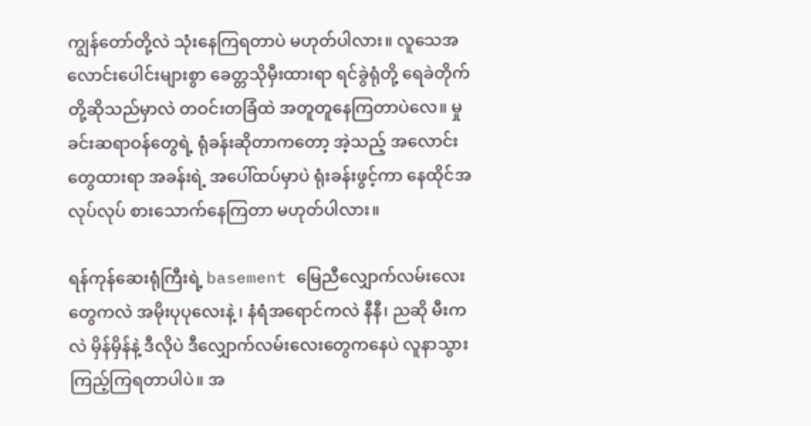ကျွန်တော်တို့လဲ သုံးနေကြရတာပဲ မဟုတ်ပါလား။ လူသေအလောင်းပေါင်းများစွာ ခေတ္တသိုမှီးထားရာ ရင်ခွဲရုံတို့ ရေခဲတိုက်တို့ဆိုသည်မှာလဲ တဝင်းတခြံထဲ အတူတူနေကြတာပဲလေ။ မှုခင်းဆရာဝန်တွေရဲ့ ရုံခန်းဆိုတာကတော့ အဲ့သည့် အလောင်းတွေထားရာ အခန်းရဲ့ အပေါ်ထပ်မှာပဲ ရုံးခန်းဖွင့်ကာ နေထိုင်အလုပ်လုပ် စားသောက်နေကြတာ မဟုတ်ပါလား။

ရန်ကုန်ဆေးရုံကြီးရဲ့ basement မြေညီလျှောက်လမ်းလေးတွေကလဲ အမိုးပုပုလေးနဲ့ ၊ နံရံအရောင်ကလဲ နီနီ၊ ညဆို မီးကလဲ မှိန်မှိန်နဲ့ ဒီလိုပဲ ဒီလျှောက်လမ်းလေးတွေကနေပဲ လူနာသွားကြည့်ကြရတာပါပဲ။ အ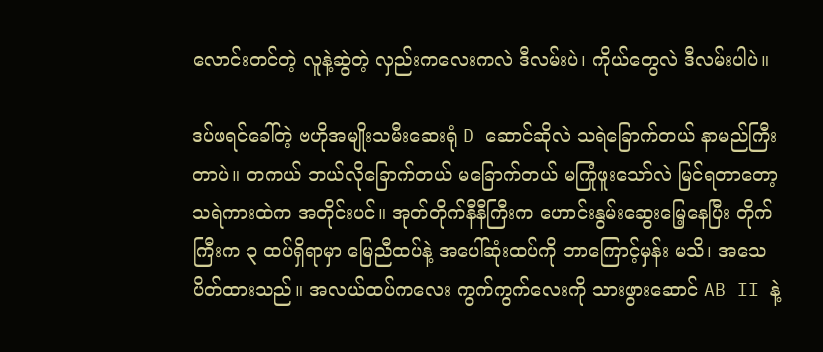လောင်းတင်တဲ့ လူနဲ့ဆွဲတဲ့ လှည်းကလေးကလဲ ဒီလမ်းပဲ၊ ကိုယ်တွေလဲ ဒီလမ်းပါပဲ။

ဒပ်ဖရင်ခေါ်တဲ့ ဗဟိုအမျိုးသမီးဆေးရုံ D ဆောင်ဆိုလဲ သရဲခြောက်တယ် နာမည်ကြီးတာပဲ။ တကယ် ဘယ်လိုခြောက်တယ် မခြောက်တယ် မကြုံဖူးသော်လဲ မြင်ရတာတော့ သရဲကားထဲက အတိုင်းပင်။ အုတ်တိုက်နီနီကြီးက ဟောင်းနွမ်းဆွေးမြေ့နေပြီး တိုက်ကြီးက ၃ ထပ်ရှိရာမှာ မြေညီထပ်နဲ့ အပေါ်ဆုံးထပ်ကို ဘာကြောင့်မှန်း မသိ၊ အသေပိတ်ထားသည်။ အလယ်ထပ်ကလေး ကွက်ကွက်လေးကို သားဖွားဆောင် AB II နဲ့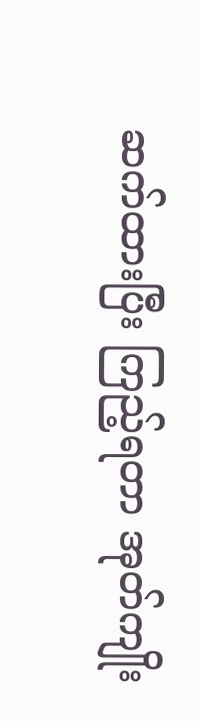ဆက်ထားပြီး ကြည့်ရတာ အုတ်ကျိုး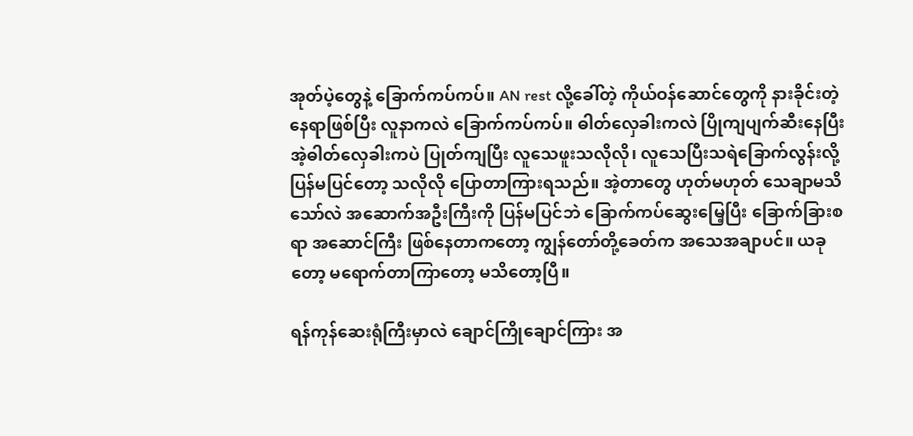အုတ်ပဲ့တွေနဲ့ ခြောက်ကပ်ကပ်။ AN rest လို့ခေါ်တဲ့ ကိုယ်ဝန်ဆောင်တွေကို နားခိုင်းတဲ့နေရာဖြစ်ပြီး လူနာကလဲ ခြောက်ကပ်ကပ်။ ဓါတ်လှေခါးကလဲ ပြိုကျပျက်ဆီးနေပြီး အဲ့ဓါတ်လှေခါးကပဲ ပြုတ်ကျပြီး လူသေဖူးသလိုလို၊ လူသေပြီးသရဲခြောက်လွန်းလို့ ပြန်မပြင်တော့ သလိုလို ပြောတာကြားရသည်။ အဲ့တာတွေ ဟုတ်မဟုတ် သေချာမသိသော်လဲ အဆောက်အဦးကြီးကို ပြန်မပြင်ဘဲ ခြောက်ကပ်ဆွေးမြေ့ပြီး ခြောက်ခြားစရာ အဆောင်ကြီး ဖြစ်နေတာကတော့ ကျွန်တော်တို့ခေတ်က အသေအချာပင်။ ယခုတော့ မရောက်တာကြာတော့ မသိတော့ပြီ။

ရန်ကုန်ဆေးရုံကြီးမှာလဲ ချောင်ကြိုချောင်ကြား အ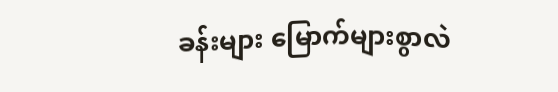ခန်းများ မြောက်များစွာလဲ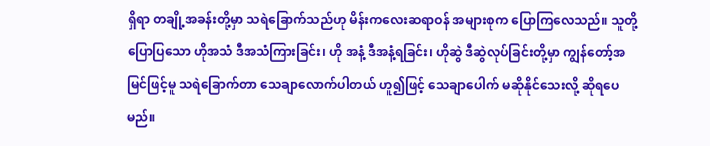ရှိရာ တချို့အခန်းတို့မှာ သရဲခြောက်သည်ဟု မိန်းကလေးဆရာဝန် အများစုက ပြောကြလေသည်။ သူတို့ပြောပြသော ဟိုအသံ ဒီအသံကြားခြင်း၊ ဟို အနံ့ ဒီအနံ့ရခြင်း၊ ဟိုဆွဲ ဒီဆွဲလုပ်ခြင်းတို့မှာ ကျွန်တော့်အမြင်ဖြင့်မူ သရဲခြောက်တာ သေချာလောက်ပါတယ် ဟူ၍ဖြင့် သေချာပေါက် မဆိုနိုင်သေးလို့ ဆိုရပေမည်။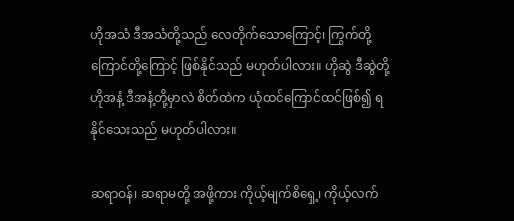ဟိုအသံ ဒီအသံတို့သည် လေတိုက်သောကြောင့်၊ ကြွက်တို့ ကြောင်တို့ကြောင့် ဖြစ်နိုင်သည် မဟုတ်ပါလား။ ဟိုဆွဲ ဒီဆွဲတို့ ဟိုအနံ့ ဒီအနံ့တို့မှာလဲ စိတ်ထဲက ယုံထင်ကြောင်ထင်ဖြစ်၍ ရနိုင်သေးသည် မဟုတ်ပါလား။

ဆရာဝန်၊ ဆရာမတို့ အဖို့ကား ကိုယ့်မျက်စိရှေ့၊ ကိုယ့်လက်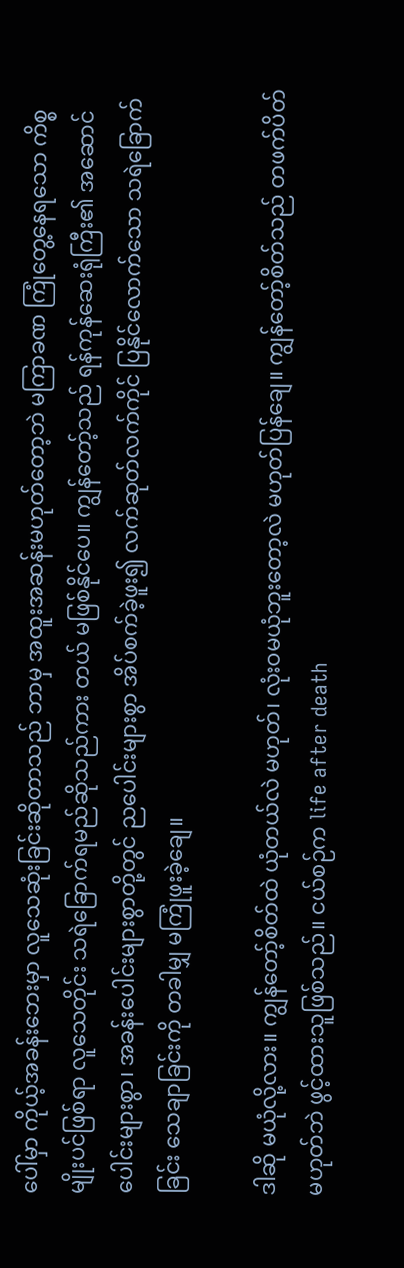ပေါ်မှာ ကိုယ့်အခန်းဘေးမှာ လူသေဆုံးခြင်းဆိုတာသည် ဘာမှ အထူးအဆန်းမဟုတ်တော့ဘဲ မကြာခဏ ကြုံတွေ့နေရသော ကိစ္စမျိုးပင်ဖြစ်ရာ လူသေတိုင်း သရဲခြောက်ရမည်ဆိုသည်ကား တယ် မဖြစ်နိုင်ပေ။ ကျွန်တော့်သည် ရန်ကုန်ဆေးရုံကြီး၏ အဆောင်ပေါင်းများစွာ၊ အခန်းပေါင်းများစွာတို့တွင် ညပေါင်းများစွာ အိပ်စက်ခဲ့ဖူး၍ လက်ဆုတ်လက်ကိုင် ပြနိုင်လောက်သော သရဲခြောက်ခြင်း သေချာခြင်းကို တခါမျှ မကြုံဖူးခဲ့ချေ။

ဒါဆို မယုံလို့လား။ ကျွန်တော့်စိတ်ထဲ ယုံတယ်လဲ မဟုတ်၊ လုံးဝမယုံဘူးတော့လဲ မဟုတ်ပြန်ချေ။ ကျွန်တော့်စိတ်သည် တဖက်ပိတ်မဟုတ်ဘဲ ဖွင့်ထားသူဖြစ်သည်။ ငယ်စဉ်က life after death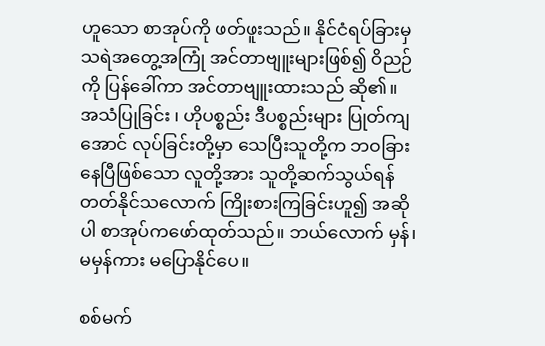ဟူသော စာအုပ်ကို ဖတ်ဖူးသည်။ နိုင်ငံရပ်ခြားမှ သရဲအတွေ့အကြုံ အင်တာဗျူးများဖြစ်၍ ဝိညဉ်ကို ပြန်ခေါ်ကာ အင်တာဗျူးထားသည် ဆို၏။ အသံပြုခြင်း ၊ ဟိုပစ္စည်း ဒီပစ္စည်းများ ပြုတ်ကျအောင် လုပ်ခြင်းတို့မှာ သေပြီးသူတို့က ဘဝခြားနေပြီဖြစ်သော လူတို့အား သူတို့ဆက်သွယ်ရန် တတ်နိုင်သလောက် ကြိုးစားကြခြင်းဟူ၍ အဆိုပါ စာအုပ်ကဖော်ထုတ်သည်။ ဘယ်လောက် မှန်၊ မမှန်ကား မပြောနိုင်ပေ။

စစ်မက်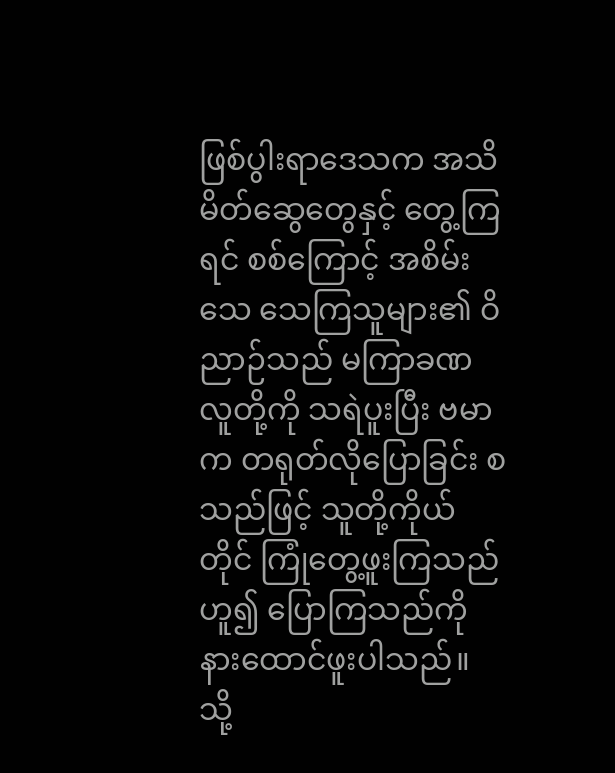ဖြစ်ပွါးရာဒေသက အသိမိတ်ဆွေတွေနှင့် တွေ့ကြရင် စစ်ကြောင့် အစိမ်းသေ သေကြသူများ၏ ဝိညာဉ်သည် မကြာခဏ လူတို့ကို သရဲပူးပြီး ဗမာက တရုတ်လိုပြောခြင်း စသည်ဖြင့် သူတို့ကိုယ်တိုင် ကြုံတွေ့ဖူးကြသည်ဟူ၍ ပြောကြသည်ကို နားထောင်ဖူးပါသည်။ သို့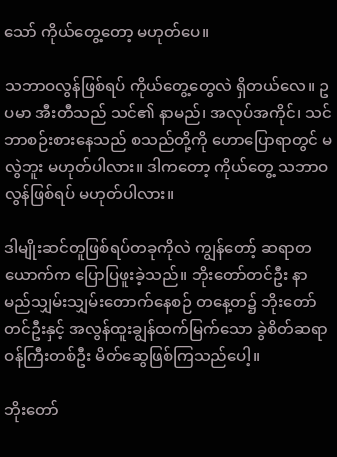သော် ကိုယ်တွေ့တော့ မဟုတ်ပေ။

သဘာဝလွန်ဖြစ်ရပ် ကိုယ်တွေ့တွေလဲ ရှိတယ်လေ။ ဥပမာ အီးတီသည် သင်၏ နာမည်၊ အလုပ်အကိုင်၊ သင် ဘာစဉ်းစားနေသည် စသည်တို့ကို ဟောပြောရာတွင် မလွဲဘူး မဟုတ်ပါလား။ ဒါကတော့ ကိုယ်တွေ့ သဘာဝလွန်ဖြစ်ရပ် မဟုတ်ပါလား။

ဒါမျိုးဆင်တူဖြစ်ရပ်တခုကိုလဲ ကျွန်တော့် ဆရာတယောက်က ပြောပြဖူးခဲ့သည်။ ဘိုးတော်တင်ဦး နာမည်သျှမ်းသျှမ်းတောက်နေစဉ် တနေ့တ၌ ဘိုးတော်တင်ဦးနှင့် အလွန်ထူးချွန်ထက်မြက်သော ခွဲစိတ်ဆရာဝန်ကြီးတစ်ဦး မိတ်ဆွေဖြစ်ကြသည်ပေါ့။

ဘိုးတော်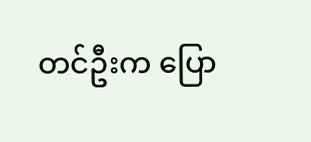တင်ဦးက ပြော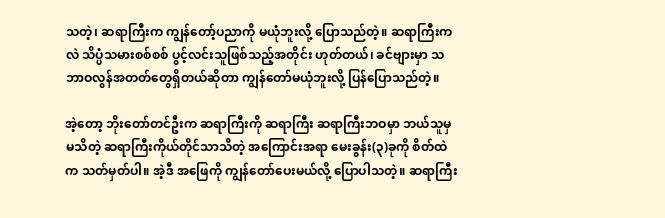သတဲ့၊ ဆရာကြီးက ကျွန်တော့်ပညာကို မယုံဘူးလို့ ပြောသည်တဲ့။ ဆရာကြီးကလဲ သိပ္ပံသမားစစ်စစ် ပွင့်လင်းသူဖြစ်သည့်အတိုင်း ဟုတ်တယ်၊ ခင်ဗျားမှာ သဘာဝလွန်အတတ်တွေရှိတယ်ဆိုတာ ကျွန်တော်မယုံဘူးလို့ ပြန်ပြောသည်တဲ့။

အဲ့တော့ ဘိုးတော်တင်ဦးက ဆရာကြီးကို ဆရာကြီး ဆရာကြီးဘဝမှာ ဘယ်သူမှ မသိတဲ့ ဆရာကြီးကိုယ်တိုင်သာသိတဲ့ အကြောင်းအရာ မေးခွန်း(၃)ခုကို စိတ်ထဲက သတ်မှတ်ပါ။ အဲ့ဒီ အဖြေကို ကျွန်တော်ပေးမယ်လို့ ပြောပါသတဲ့။ ဆရာကြီး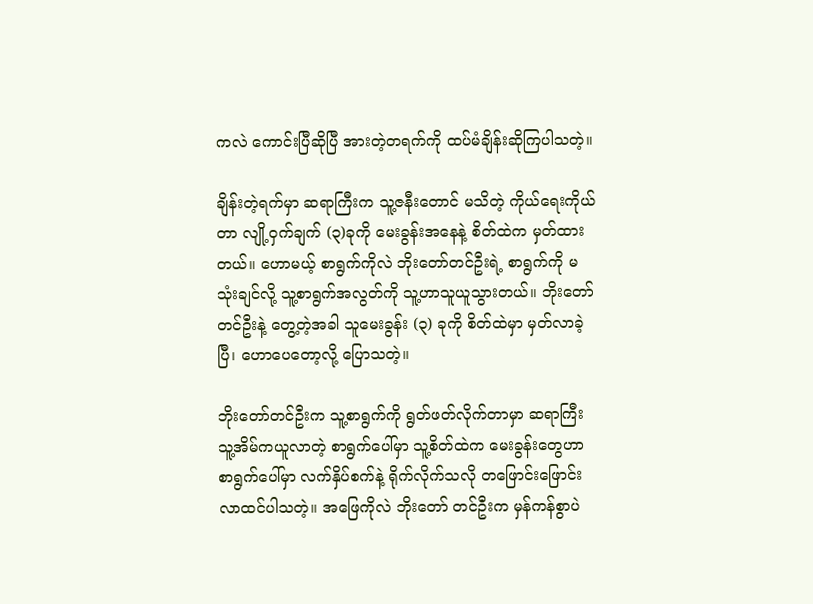ကလဲ ကောင်းပြီဆိုပြီ အားတဲ့တရက်ကို ထပ်မံချိန်းဆိုကြပါသတဲ့။

ချိန်းတဲ့ရက်မှာ ဆရာကြီးက သူ့ဇနီးတောင် မသိတဲ့ ကိုယ်ရေးကိုယ်တာ လျို့ဝှက်ချက် (၃)ခုကို မေးခွန်းအနေနဲ့ စိတ်ထဲက မှတ်ထားတယ်။ ဟောမယ့် စာရွက်ကိုလဲ ဘိုးတော်တင်ဦးရဲ့ စာရွက်ကို မသုံးချင်လို့ သူ့စာရွက်အလွတ်ကို သူ့ဟာသူယူသွားတယ်။ ဘိုးတော် တင်ဦးနဲ့ တွေ့တဲ့အခါ သူမေးခွန်း (၃) ခုကို စိတ်ထဲမှာ မှတ်လာခဲ့ပြီ၊ ဟောပေတော့လို့ ပြောသတဲ့။

ဘိုးတော်တင်ဦးက သူ့စာရွက်ကို ရွတ်ဖတ်လိုက်တာမှာ ဆရာကြီးသူ့အိမ်ကယူလာတဲ့ စာရွက်ပေါ်မှာ သူ့စိတ်ထဲက မေးခွန်းတွေဟာ စာရွက်ပေါ်မှာ လက်နှိပ်စက်နဲ့ ရိုက်လိုက်သလို တဖြောင်းဖြောင်းလာထင်ပါသတဲ့။ အဖြေကိုလဲ ဘိုးတော် တင်ဦးက မှန်ကန်စွာပဲ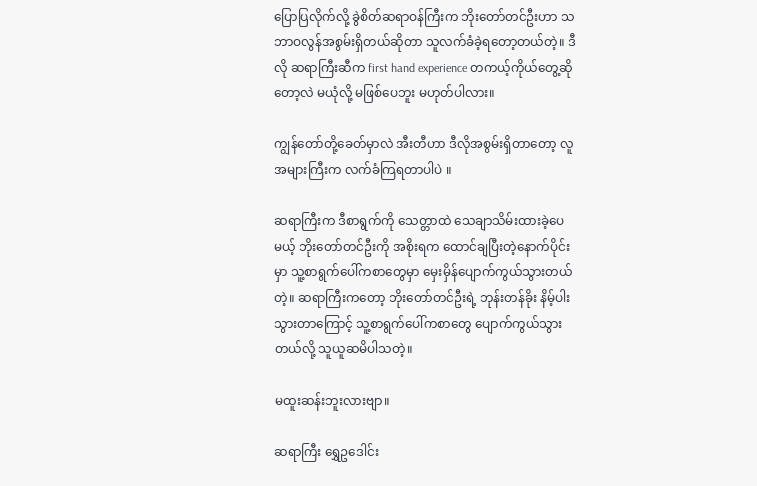ပြောပြလိုက်လို့ ခွဲစိတ်ဆရာဝန်ကြီးက ဘိုးတော်တင်ဦးဟာ သဘာဝလွန်အစွမ်းရှိတယ်ဆိုတာ သူလက်ခံခဲ့ရတော့တယ်တဲ့။ ဒီလို ဆရာကြီးဆီက first hand experience တကယ့်ကိုယ်တွေ့ဆိုတော့လဲ မယုံလို့ မဖြစ်ပေဘူး မဟုတ်ပါလား။

ကျွန်တော်တို့ခေတ်မှာလဲ အီးတီဟာ ဒီလိုအစွမ်းရှိတာတော့ လူအများကြီးက လက်ခံကြရတာပါပဲ ။

ဆရာကြီးက ဒီစာရွက်ကို သေတ္တာထဲ သေချာသိမ်းထားခဲ့ပေမယ့် ဘိုးတော်တင်ဦးကို အစိုးရက ထောင်ချပြီးတဲ့နောက်ပိုင်းမှာ သူ့စာရွက်ပေါ်ကစာတွေမှာ မှေးမှိန်ပျောက်ကွယ်သွားတယ်တဲ့။ ဆရာကြီးကတော့ ဘိုးတော်တင်ဦးရဲ့ ဘုန်းတန်ခိုး နိမ့်ပါးသွားတာကြောင့် သူ့စာရွက်ပေါ်ကစာတွေ ပျောက်ကွယ်သွားတယ်လို့ သူယူဆမိပါသတဲ့။

မထူးဆန်းဘူးလားဗျာ။

ဆရာကြီး ရွှေဥဒေါင်း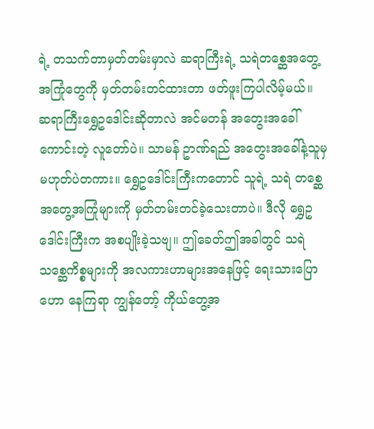ရဲ့ တသက်တာမှတ်တမ်းမှာလဲ ဆရာကြီးရဲ့ သရဲတစ္ဆေအတွေ့အကြုံတွေကို မှတ်တမ်းတင်ထားတာ ဖတ်ဖူးကြပါလိမ့်မယ်။ ဆရာကြီးရွှေဥဒေါင်းဆိုတာလဲ အင်မတန် အတွေးအခေါ်ကောင်းတဲ့ လူတော်ပဲ။ သာမန် ဥာဏ်ရည် အတွေးအခေါ်နဲ့သူမှ မဟုတ်ပဲတကား။ ရွှေဥဒေါင်းကြီးကတောင် သူရဲ့ သရဲ တစ္ဆေ အတွေ့အကြုံများကို မှတ်တမ်းတင်ခဲ့သေးတာပဲ။ ဒီလို ရွှေဥဒေါင်းကြီးက အစပျိုးခဲ့သဗျ။ ဤခေတ်ဤအခါတွင် သရဲသစ္ဆေကိစ္စများကို အလကားဟာများအနေဖြင့် ရေးသားပြောဟော နေကြရာ ကျွန်တော့် ကိုယ်တွေ့အ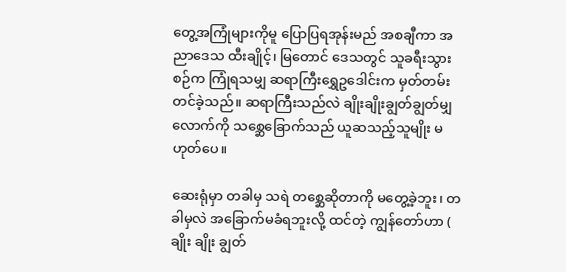တွေ့အကြုံများကိုမူ ပြောပြရအုန်းမည် အစချီကာ အညာဒေသ ထီးချိုင့်၊ မြတောင် ဒေသတွင် သူခရီးသွားစဉ်က ကြုံရသမျှ ဆရာကြီးရွှေဥဒေါင်းက မှတ်တမ်းတင်ခဲ့သည်။ ဆရာကြီးသည်လဲ ချိုးချိုးချွတ်ချွတ်မျှလောက်ကို သစ္ဆေခြောက်သည် ယူဆသည့်သူမျိုး မဟုတ်ပေ။

ဆေးရုံမှာ တခါမှ သရဲ တစ္ဆေဆိုတာကို မတွေ့ခဲ့ဘူး၊ တခါမှလဲ အခြောက်မခံရဘူးလို့ ထင်တဲ့ ကျွန်တော်ဟာ ( ချိုး ချိုး ချွတ်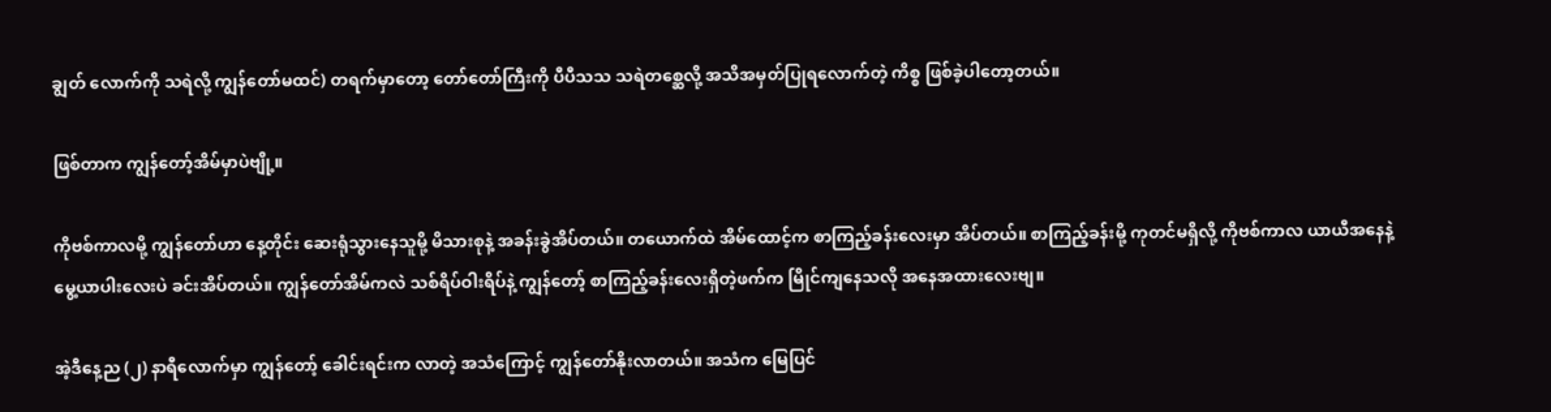ချွတ် လောက်ကို သရဲလို့ ကျွန်တော်မထင်) တရက်မှာတော့ တော်တော်ကြီးကို ပီပီသသ သရဲတစ္ဆေလို့ အသိအမှတ်ပြုရလောက်တဲ့ ကိစ္စ ဖြစ်ခဲ့ပါတော့တယ်။

ဖြစ်တာက ကျွန်တော့်အိမ်မှာပဲဗျို့။

ကိုဗစ်ကာလမို့ ကျွန်တော်ဟာ နေ့တိုင်း ဆေးရုံသွားနေသူမို့ မိသားစုနဲ့ အခန်းခွဲအိပ်တယ်။ တယောက်ထဲ အိမ်ထောင့်က စာကြည့်ခန်းလေးမှာ အိပ်တယ်။ စာကြည့်ခန်းမို့ ကုတင်မရှိလို့ ကိုဗစ်ကာလ ယာယီအနေနဲ့ မွေ့ယာပါးလေးပဲ ခင်းအိပ်တယ်။ ကျွန်တော်အိမ်ကလဲ သစ်ရိပ်ဝါးရိပ်နဲ့ ကျွန်တော့် စာကြည့်ခန်းလေးရှိတဲ့ဖက်က မြိုင်ကျနေသလို အနေအထားလေးဗျ။

အဲ့ဒီနေ့ည (၂) နာရီလောက်မှာ ကျွန်တော့် ခေါင်းရင်းက လာတဲ့ အသံကြောင့် ကျွန်တော်နိုးလာတယ်။ အသံက မြေပြင်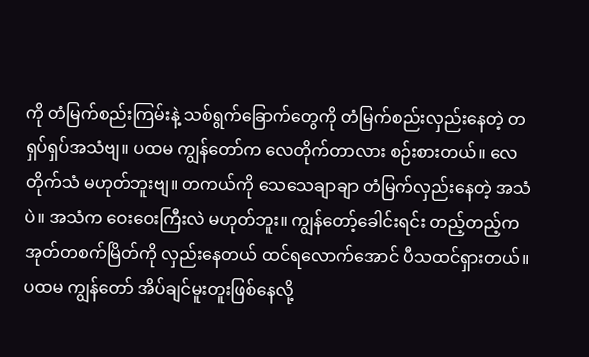ကို တံမြက်စည်းကြမ်းနဲ့ သစ်ရွက်ခြောက်တွေကို တံမြက်စည်းလှည်းနေတဲ့ တရှပ်ရှပ်အသံဗျ။ ပထမ ကျွန်တော်က လေတိုက်တာလား စဉ်းစားတယ်။ လေတိုက်သံ မဟုတ်ဘူးဗျ။ တကယ်ကို သေသေချာချာ တံမြက်လှည်းနေတဲ့ အသံပဲ။ အသံက ဝေးဝေးကြီးလဲ မဟုတ်ဘူး။ ကျွန်တော့်ခေါင်းရင်း တည့်တည့်က အုတ်တစက်မြိတ်ကို လှည်းနေတယ် ထင်ရလောက်အောင် ပီသထင်ရှားတယ်။ ပထမ ကျွန်တော် အိပ်ချင်မူးတူးဖြစ်နေလို့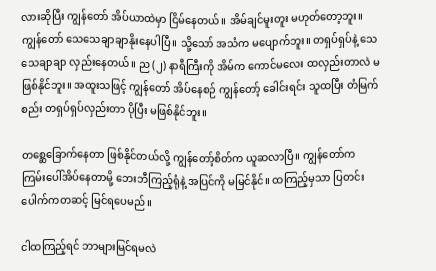လားဆိုပြီး ကျွန်တော် အိပ်ယာထဲမှာ ငြိမ်နေတယ်။ အိမ်ချင်မူးတူး မဟုတ်တော့ဘူး။ ကျွန်တော် သေသေချာချာနိုးနေပါပြီ။ သို့သော် အသံက မပျောက်ဘူး။ တရှပ်ရှပ်နဲ့ သေသေချာချာ လှည်းနေတယ်။ ည (၂) နာရီကြီးကို အိမ်က ကောင်မလေး ထလှည်းတာလဲ မဖြစ်နိုင်ဘူး။ အထူးသဖြင့် ကျွန်တော် အိပ်နေစဉ် ကျွန်တော့် ခေါင်းရင်း သူထပြီး တံမြက်စည်း တရှပ်ရှပ်လှည်းတာ ပိုပြီး မဖြစ်နိုင်ဘူး။

တစ္ဆေခြောက်နေတာ ဖြစ်နိုင်တယ်လို့ ကျွန်တော့်စိတ်က ယူဆလာပြီ။ ကျွန်တော်က ကြမ်းပေါ်အိပ်နေတာမို့ ဘေးဘီကြည့်ရုံနဲ့ အပြင်ကို မမြင်နိုင်။ ထကြည့်မှသာ ပြတင်းပေါက်ကတဆင့် မြင်ရပေမည်။

ငါထကြည့်ရင် ဘာများမြင်ရမလဲ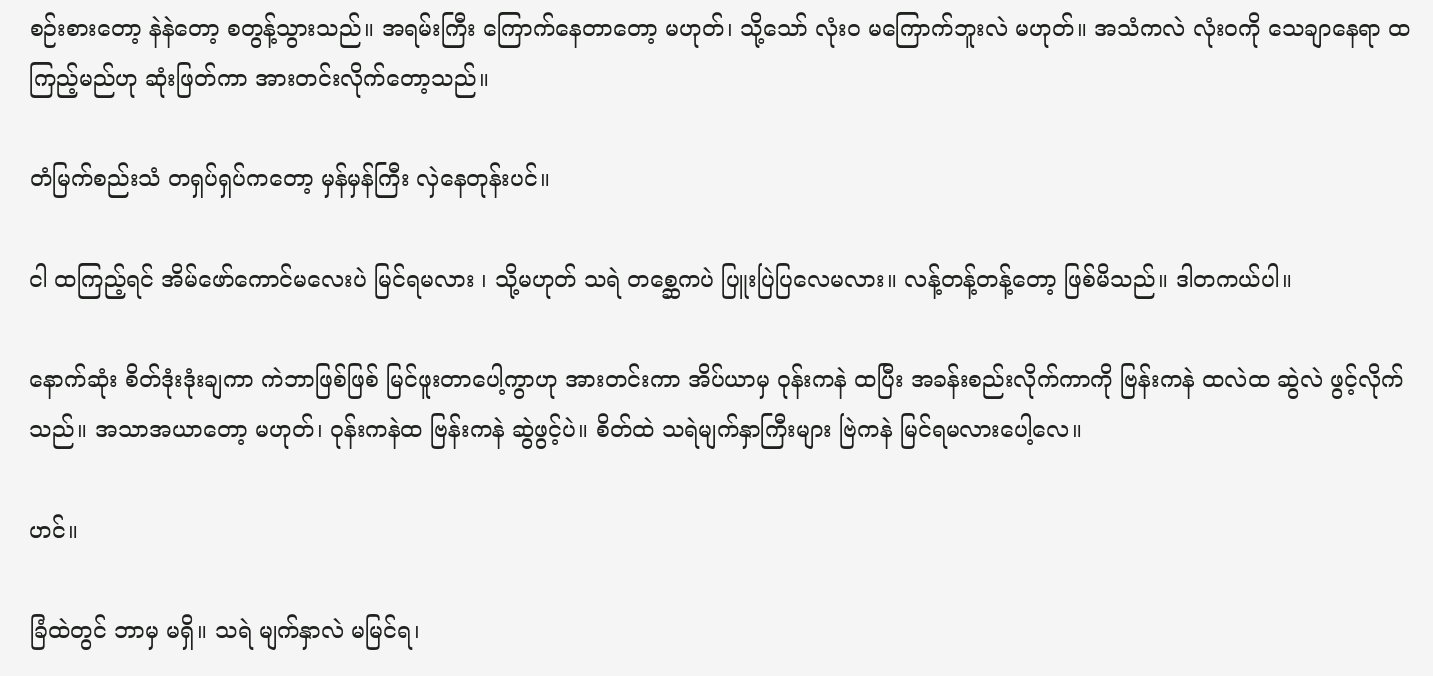စဉ်းစားတော့ နဲနဲတော့ စတွန့်သွားသည်။ အရမ်းကြီး ကြောက်နေတာတော့ မဟုတ်၊ သို့သော် လုံးဝ မကြောက်ဘူးလဲ မဟုတ်။ အသံကလဲ လုံးဝကို သေချာနေရာ ထကြည့်မည်ဟု ဆုံးဖြတ်ကာ အားတင်းလိုက်တော့သည်။

တံမြက်စည်းသံ တရှပ်ရှပ်ကတော့ မှန်မှန်ကြီး လှဲနေတုန်းပင်။

ငါ ထကြည့်ရင် အိမ်ဖော်ကောင်မလေးပဲ မြင်ရမလား ၊ သို့မဟုတ် သရဲ တစ္ဆေကပဲ ပြူးပြဲပြလေမလား။ လန့်တန့်တန့်တော့ ဖြစ်မိသည်။ ဒါတကယ်ပါ။

နောက်ဆုံး စိတ်ဒုံးဒုံးချကာ ကဲဘာဖြစ်ဖြစ် မြင်ဖူးတာပေါ့ကွာဟု အားတင်းကာ အိပ်ယာမှ ဝုန်းကနဲ ထပြီး အခန်းစည်းလိုက်ကာကို ဗြန်းကနဲ ထလဲထ ဆွဲလဲ ဖွင့်လိုက်သည်။ အသာအယာတော့ မဟုတ်၊ ဝုန်းကနဲထ ဗြန်းကနဲ ဆွဲဖွင့်ပဲ။ စိတ်ထဲ သရဲမျက်နှာကြီးများ ဗြဲကနဲ မြင်ရမလားပေါ့လေ။

ဟင်။

ခြံထဲတွင် ဘာမှ မရှိ။ သရဲ မျက်နှာလဲ မမြင်ရ၊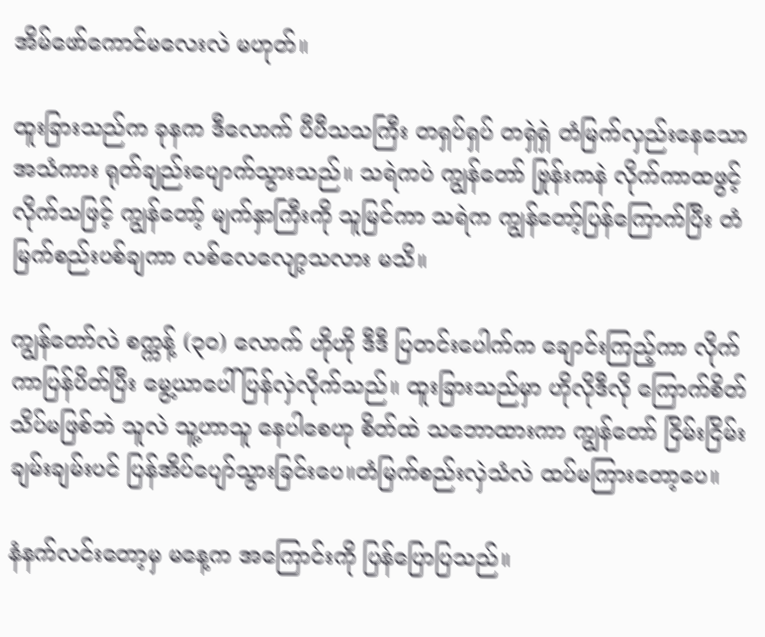အိမ်ဖော်ကောင်မလေးလဲ မဟုတ်။

ထူးခြားသည်က ခုနက ဒီလောက် ပီပီသသကြီး တရှပ်ရှပ် တရှဲရှဲ တံမြက်လှည်းနေသော အသံကား ရုတ်ချည်းပျောက်သွားသည်။ သရဲကပဲ ကျွန်တော် ဗြုန်းကနဲ လိုက်ကာထဖွင့်လိုက်သဖြင့် ကျွန်တော့် မျက်နှာကြီးကို သူမြင်ကာ သရဲက ကျွန်တော့်ပြန်ကြောက်ပြီး တံမြက်စည်းပစ်ချကာ လစ်လေလျော့သလား မသိ။

ကျွန်တော်လဲ စက္ကန့် (၃၀) လောက် ဟိုဟို ဒီဒီ ပြတင်းပေါက်က ချောင်းကြည့်ကာ လိုက်ကာပြန်ပိတ်ပြီး မွေ့ယာပေါ် ပြန်လှဲလိုက်သည်။ ထူးခြားသည်မှာ ဟိုလိုဒီလို ကြောက်စိတ် သိပ်မဖြစ်ဘဲ သူလဲ သူ့ဟာသူ နေပါစေဟု စိတ်ထဲ သဘောထားကာ ကျွန်တော် ငြိမ်းငြိမ်းချမ်းချမ်းပင် ပြန်အိပ်ပျော်သွားခြင်းပေ။တံမြက်စည်းလှဲသံလဲ ထပ်မကြားတော့ပေ။

နံနက်လင်းတော့မှ မနေ့က အကြောင်းကို ပြန်ပြောပြသည်။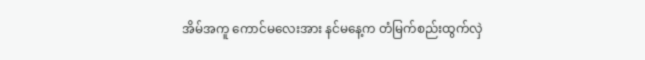အိမ်အကူ ကောင်မလေးအား နင်မနေ့က တံမြက်စည်းထွက်လှဲ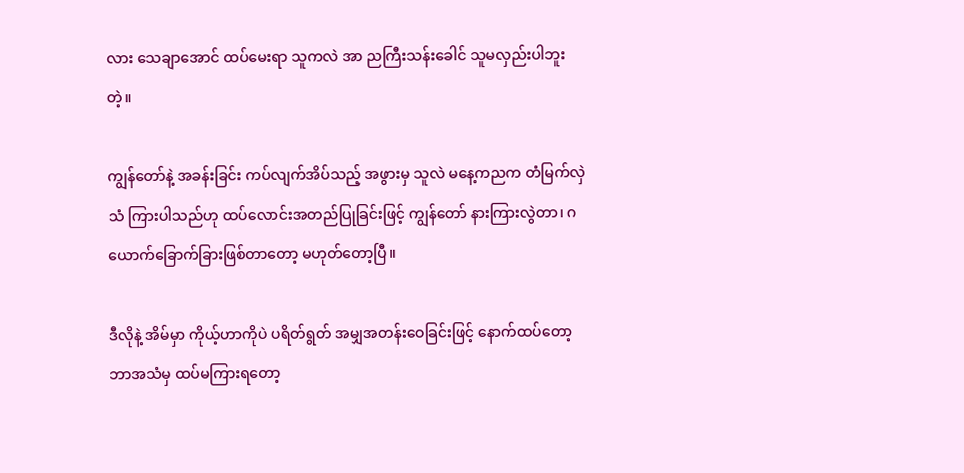လား သေချာအောင် ထပ်မေးရာ သူကလဲ အာ ညကြီးသန်းခေါင် သူမလှည်းပါဘူးတဲ့။

ကျွန်တော်နဲ့ အခန်းခြင်း ကပ်လျက်အိပ်သည့် အဖွားမှ သူလဲ မနေ့ကညက တံမြက်လှဲသံ ကြားပါသည်ဟု ထပ်လောင်းအတည်ပြုခြင်းဖြင့် ကျွန်တော် နားကြားလွဲတာ၊ ဂယောက်ခြောက်ခြားဖြစ်တာတော့ မဟုတ်တော့ပြီ။

ဒီလိုနဲ့ အိမ်မှာ ကိုယ့်ဟာကိုပဲ ပရိတ်ရွတ် အမျှအတန်းဝေခြင်းဖြင့် နောက်ထပ်တော့ ဘာအသံမှ ထပ်မကြားရတော့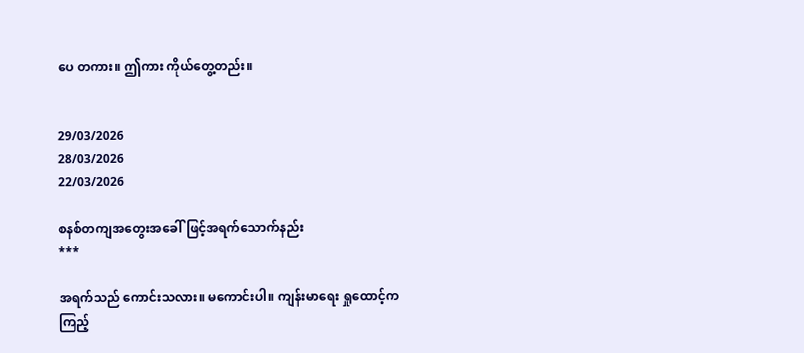ပေ တကား။ ဤကား ကိုယ်တွေ့တည်း။


29/03/2026
28/03/2026
22/03/2026

စနစ်တကျအတွေးအခေါ်ဖြင့်အရက်သောက်နည်း
***

အရက်သည် ကောင်းသလား။ မကောင်းပါ။ ကျန်းမာရေး ရှုထောင့်ကကြည့်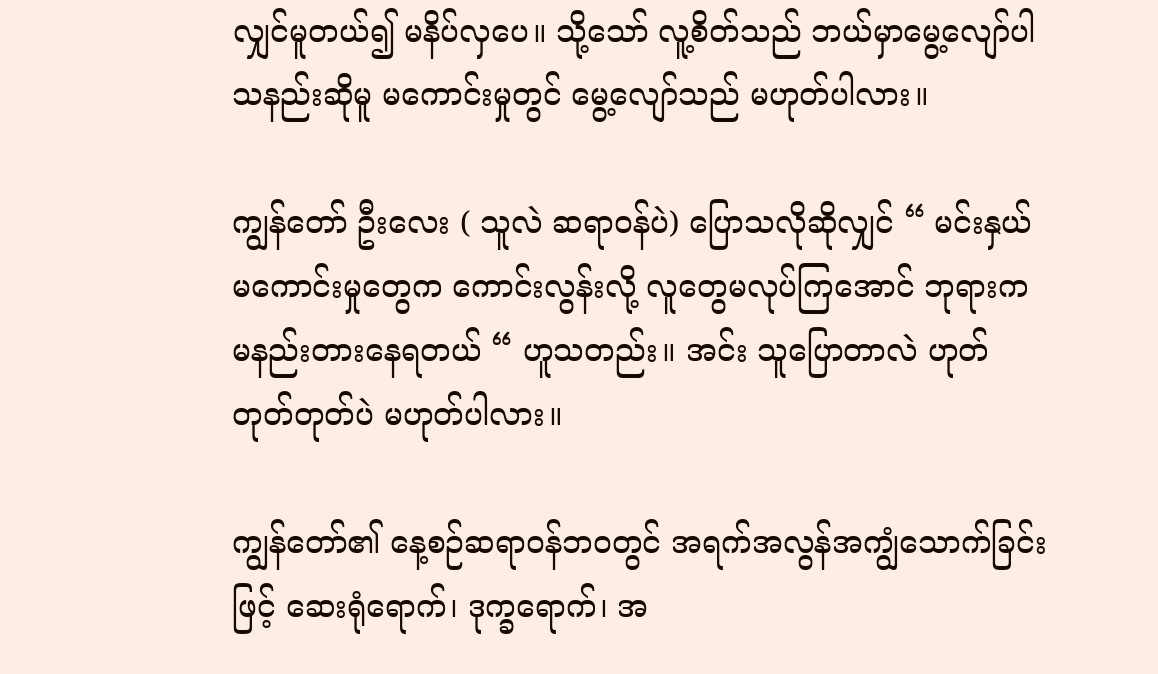လျှင်မူတယ်၍ မနိပ်လှပေ။ သို့သော် လူ့စိတ်သည် ဘယ်မှာမွေ့လျော်ပါသနည်းဆိုမူ မကောင်းမှုတွင် မွေ့လျော်သည် မဟုတ်ပါလား။

ကျွန်တော် ဦးလေး ( သူလဲ ဆရာဝန်ပဲ) ပြောသလိုဆိုလျှင် “ မင်းနှယ် မကောင်းမှုတွေက ကောင်းလွန်းလို့ လူတွေမလုပ်ကြအောင် ဘုရားက မနည်းတားနေရတယ် “ ဟူသတည်း။ အင်း သူပြောတာလဲ ဟုတ်တုတ်တုတ်ပဲ မဟုတ်ပါလား။

ကျွန်တော်၏ နေ့စဉ်ဆရာဝန်ဘဝတွင် အရက်အလွန်အကျွံသောက်ခြင်းဖြင့် ဆေးရုံရောက်၊ ဒုက္ခရောက်၊ အ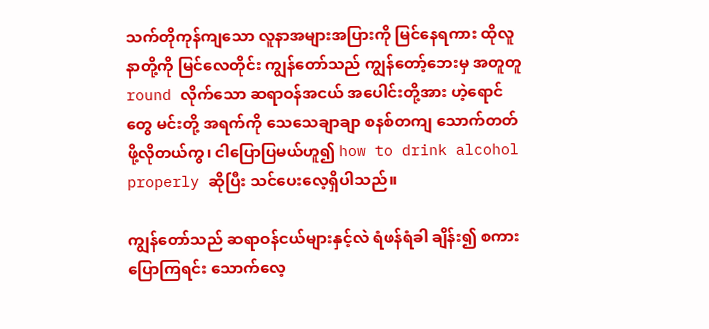သက်တိုကုန်ကျသော လူနာအများအပြားကို မြင်နေရကား ထိုလူနာတို့ကို မြင်လေတိုင်း ကျွန်တော်သည် ကျွန်တော့်ဘေးမှ အတူတူ round လိုက်သော ဆရာဝန်အငယ် အပေါင်းတို့အား ဟဲ့ရောင်တွေ မင်းတို့ အရက်ကို သေသေချာချာ စနစ်တကျ သောက်တတ်ဖို့လိုတယ်ကွ၊ ငါပြောပြမယ်ဟူ၍ how to drink alcohol properly ဆိုပြီး သင်ပေးလေ့ရှိပါသည်။

ကျွန်တော်သည် ဆရာဝန်ငယ်များနှင့်လဲ ရံဖန်ရံခါ ချိန်း၍ စကားပြောကြရင်း သောက်လေ့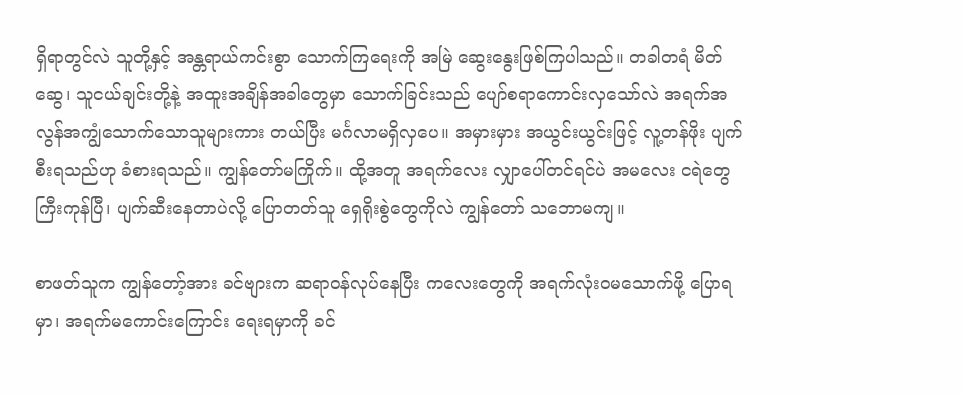ရှိရာတွင်လဲ သူတို့နှင့် အန္တရာယ်ကင်းစွာ သောက်ကြရေးကို အမြဲ ဆွေးနွေးဖြစ်ကြပါသည်။ တခါတရံ မိတ်ဆွေ၊ သူငယ်ချင်းတို့နဲ့ အထူးအချိန်အခါတွေမှာ သောက်ခြင်းသည် ပျော်စရာကောင်းလှသော်လဲ အရက်အလွန်အကျွံသောက်သောသူများကား တယ်ပြီး မင်္ဂလာမရှိလှပေ။ အမှားမှား အယွင်းယွင်းဖြင့် လူ့တန်ဖိုး ပျက်စီးရသည်ဟု ခံစားရသည်။ ကျွန်တော်မကြိုက်။ ထို့အတူ အရက်လေး လျှာပေါ်တင်ရင်ပဲ အမလေး ငရဲတွေကြီးကုန်ပြီ၊ ပျက်ဆီးနေတာပဲလို့ ပြောတတ်သူ ရှေရိုးစွဲတွေကိုလဲ ကျွန်တော် သဘောမကျ။

စာဖတ်သူက ကျွန်တော့်အား ခင်ဗျားက ဆရာဝန်လုပ်နေပြီး ကလေးတွေကို အရက်လုံးဝမသောက်ဖို့ ပြောရမှာ၊ အရက်မကောင်းကြောင်း ရေးရမှာကို ခင်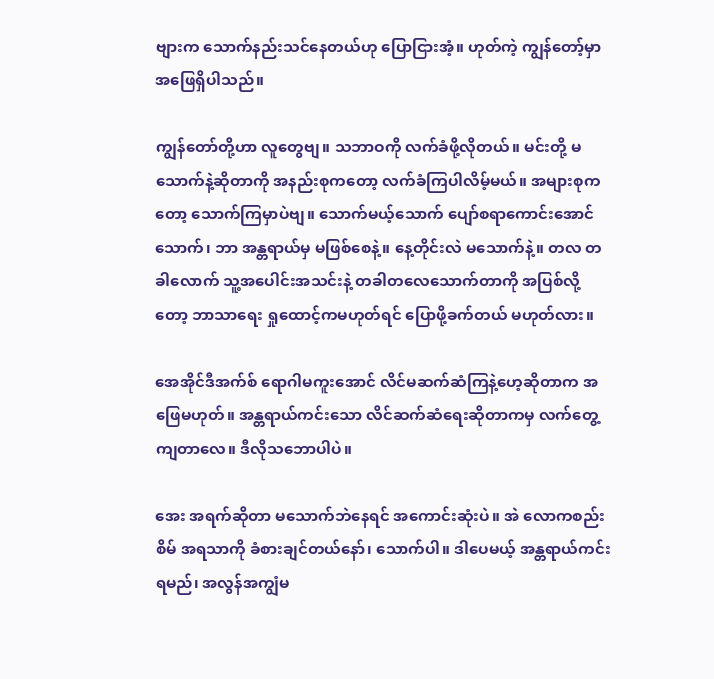ဗျားက သောက်နည်းသင်နေတယ်ဟု ပြောငြားအံ့။ ဟုတ်ကဲ့ ကျွန်တော့်မှာ အဖြေရှိပါသည်။

ကျွန်တော်တို့ဟာ လူတွေဗျ။ သဘာဝကို လက်ခံဖို့လိုတယ်။ မင်းတို့ မသောက်နဲ့ဆိုတာကို အနည်းစုကတော့ လက်ခံကြပါလိမ့်မယ်။ အများစုကတော့ သောက်ကြမှာပဲဗျ။ သောက်မယ့်သောက် ပျော်စရာကောင်းအောင်သောက်၊ ဘာ အန္တရာယ်မှ မဖြစ်စေနဲ့။ နေ့တိုင်းလဲ မသောက်နဲ့။ တလ တခါလောက် သူ့အပေါင်းအသင်းနဲ့ တခါတလေသောက်တာကို အပြစ်လို့တော့ ဘာသာရေး ရှုထောင့်ကမဟုတ်ရင် ပြောဖို့ခက်တယ် မဟုတ်လား။

အေအိုင်ဒီအက်စ် ရောဂါမကူးအောင် လိင်မဆက်ဆံကြနဲ့ဟေ့ဆိုတာက အဖြေမဟုတ်။ အန္တရာယ်ကင်းသော လိင်ဆက်ဆံရေးဆိုတာကမှ လက်တွေ့ကျတာလေ။ ဒီလိုသဘောပါပဲ။

အေး အရက်ဆိုတာ မသောက်ဘဲနေရင် အကောင်းဆုံးပဲ။ အဲ လောကစည်းစိမ် အရသာကို ခံစားချင်တယ်နော်၊ သောက်ပါ။ ဒါပေမယ့် အန္တရာယ်ကင်းရမည်၊ အလွန်အကျွံမ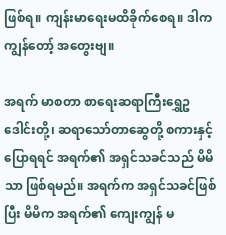ဖြစ်ရ။ ကျန်းမာရေးမထိခိုက်စေရ။ ဒါက ကျွန်တော့် အတွေးဗျ။

အရက် မာစတာ စာရေးဆရာကြီးရွှေဥဒေါင်းတို့၊ ဆရာသော်တာဆွေတို့ စကားနှင့်ပြောရရင် အရက်၏ အရှင်သခင်သည် မိမိသာ ဖြစ်ရမည်။ အရက်က အရှင်သခင်ဖြစ်ပြီး မိမိက အရက်၏ ကျေးကျွန် မ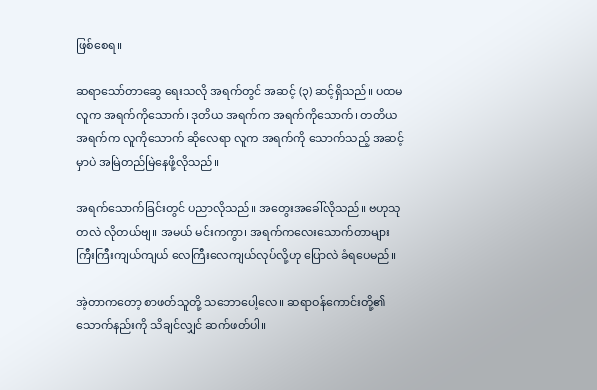ဖြစ်စေရ။

ဆရာသော်တာဆွေ ရေးသလို အရက်တွင် အဆင့် (၃) ဆင့်ရှိသည်။ ပထမ လူက အရက်ကိုသောက်၊ ဒုတိယ အရက်က အရက်ကိုသောက်၊ တတိယ အရက်က လူကိုသောက် ဆိုလေရာ လူက အရက်ကို သောက်သည့် အဆင့်မှာပဲ အမြဲတည်မြဲနေဖို့လိုသည်။

အရက်သောက်ခြင်းတွင် ပညာလိုသည်။ အတွေးအခေါ်လိုသည်။ ဗဟုသုတလဲ လိုတယ်ဗျ။ အမယ် မင်းကကွာ၊ အရက်ကလေးသောက်တာများ ကြီးကြီးကျယ်ကျယ် လေကြီးလေကျယ်လုပ်လို့ဟု ပြောလဲ ခံရပေမည်။

အဲ့တာကတော့ စာဖတ်သူတို့ သဘောပေါ့လေ။ ဆရာဝန်ကောင်းတို့၏ သောက်နည်းကို သိချင်လျှင် ဆက်ဖတ်ပါ။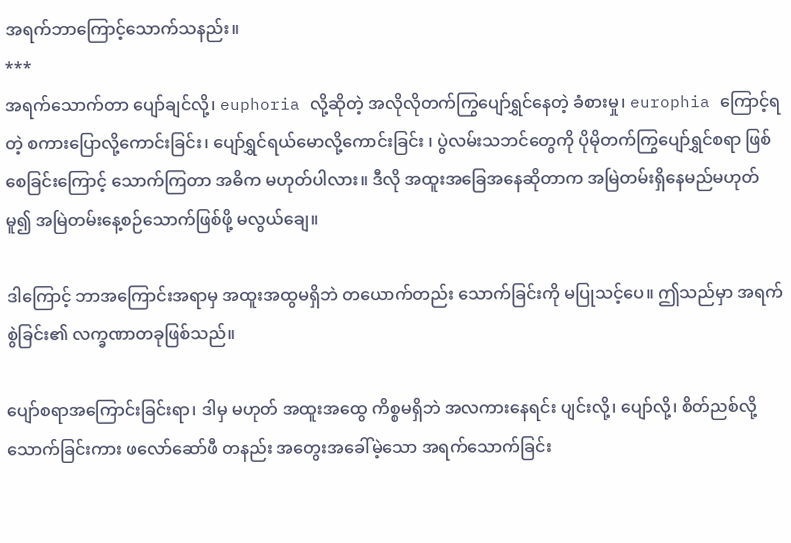အရက်ဘာကြောင့်သောက်သနည်း။
***
အရက်သောက်တာ ပျော်ချင်လို့၊ euphoria လို့ဆိုတဲ့ အလိုလိုတက်ကြွပျော်ရွှင်နေတဲ့ ခံစားမှု၊ europhia ကြောင့်ရတဲ့ စကားပြောလို့ကောင်းခြင်း၊ ပျော်ရွှင်ရယ်မောလို့ကောင်းခြင်း ၊ ပွဲလမ်းသဘင်တွေကို ပိုမိုတက်ကြွပျော်ရွှင်စရာ ဖြစ်စေခြင်းကြောင့် သောက်ကြတာ အဓိက မဟုတ်ပါလား။ ဒီလို အထူးအခြေအနေဆိုတာက အမြဲတမ်းရှိနေမည်မဟုတ်မူ၍ အမြဲတမ်းနေ့စဉ်သောက်ဖြစ်ဖို့ မလွယ်ချေ။

ဒါကြောင့် ဘာအကြောင်းအရာမှ အထူးအထွမရှိဘဲ တယောက်တည်း သောက်ခြင်းကို မပြုသင့်ပေ။ ဤသည်မှာ အရက်စွဲခြင်း၏ လက္ခဏာတခုဖြစ်သည်။

ပျော်စရာအကြောင်းခြင်းရာ၊ ဒါမှ မဟုတ် အထူးအထွေ ကိစ္စမရှိဘဲ အလကားနေရင်း ပျင်းလို့၊ ပျော်လို့၊ စိတ်ညစ်လို့ သောက်ခြင်းကား ဖလော်ဆော်ဖီ တနည်း အတွေးအခေါ်မဲ့သော အရက်သောက်ခြင်း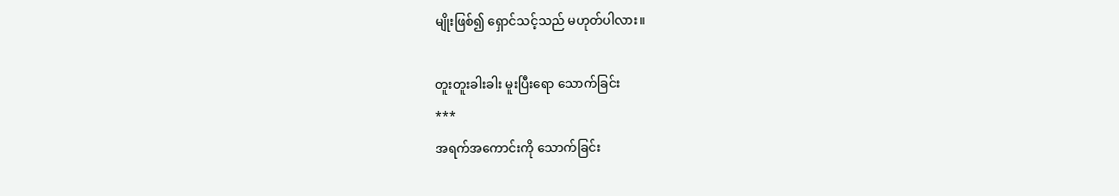မျိုးဖြစ်၍ ရှောင်သင့်သည် မဟုတ်ပါလား။

တူးတူးခါးခါး မူးပြီးရော သောက်ခြင်း
***
အရက်အကောင်းကို သောက်ခြင်း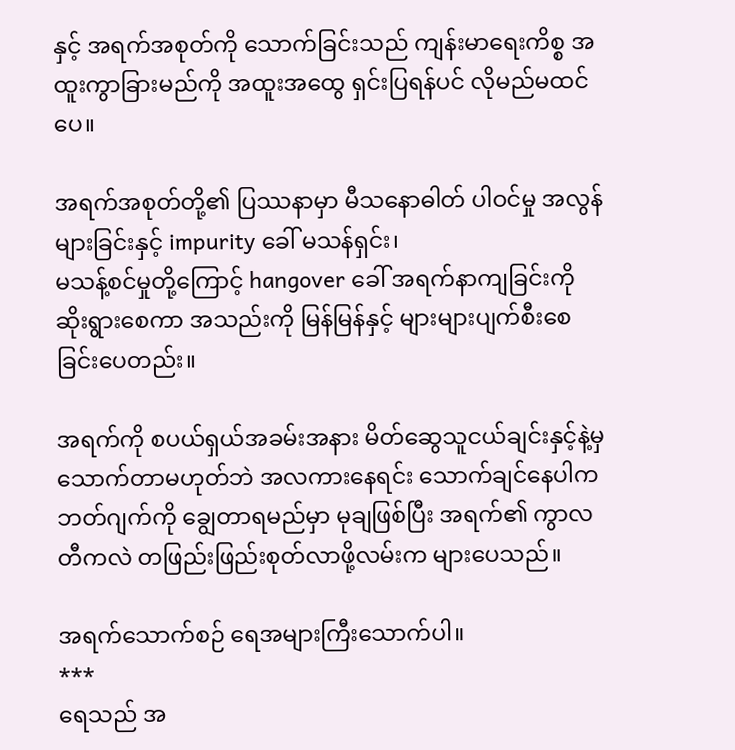နှင့် အရက်အစုတ်ကို သောက်ခြင်းသည် ကျန်းမာရေးကိစ္စ အထူးကွာခြားမည်ကို အထူးအထွေ ရှင်းပြရန်ပင် လိုမည်မထင်ပေ။

အရက်အစုတ်တို့၏ ပြဿနာမှာ မီသနောဓါတ် ပါဝင်မှု အလွန်များခြင်းနှင့် impurity ခေါ် မသန်ရှင်း၊
မသန့်စင်မှုတို့ကြောင့် hangover ခေါ် အရက်နာကျခြင်းကို ဆိုးရွားစေကာ အသည်းကို မြန်မြန်နှင့် များများပျက်စီးစေခြင်းပေတည်း။

အရက်ကို စပယ်ရှယ်အခမ်းအနား မိတ်ဆွေသူငယ်ချင်းနှင့်နဲ့မှ သောက်တာမဟုတ်ဘဲ အလကားနေရင်း သောက်ချင်နေပါက ဘတ်ဂျက်ကို ချွေတာရမည်မှာ မုချဖြစ်ပြီး အရက်၏ ကွာလတီကလဲ တဖြည်းဖြည်းစုတ်လာဖို့လမ်းက များပေသည်။

အရက်သောက်စဉ် ရေအများကြီးသောက်ပါ။
***
ရေသည် အ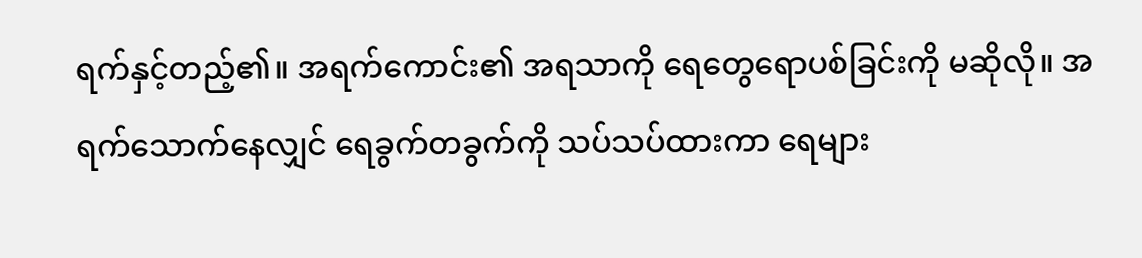ရက်နှင့်တည့်၏။ အရက်ကောင်း၏ အရသာကို ရေတွေရောပစ်ခြင်းကို မဆိုလို။ အရက်သောက်နေလျှင် ရေခွက်တခွက်ကို သပ်သပ်ထားကာ ရေများ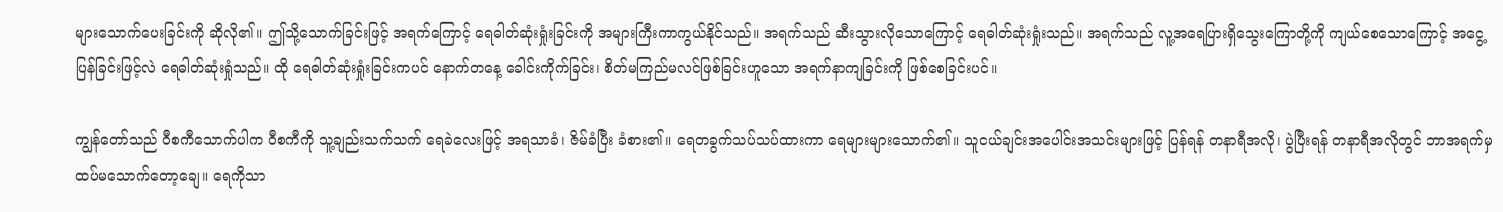များသောက်ပေးခြင်းကို ဆိုလို၏။ ဤသို့သောက်ခြင်းဖြင့် အရက်ကြောင့် ရေဓါတ်ဆုံးရှုံးခြင်းကို အများကြီးကာကွယ်နိုင်သည်။ အရက်သည် ဆီးသွားလိုသောကြောင့် ရေဓါတ်ဆုံးရှုံးသည်။ အရက်သည် လူ့အရေပြားရှိသွေးကြောတို့ကို ကျယ်စေသောကြောင့် အငွေ့ပြန်ခြင်းဖြင့်လဲ ရေဓါတ်ဆုံးရှုံသည်။ ထို ရေဓါတ်ဆုံးရှုံးခြင်းကပင် နောက်တနေ့ ခေါင်းကိုက်ခြင်း၊ စိတ်မကြည်မလင်ဖြစ်ခြင်းဟူသော အရက်နာကျခြင်းကို ဖြစ်စေခြင်းပင်။

ကျွန်တော်သည် ဝီစကီသောက်ပါက ဝီစကီကို သူ့ချည်းသက်သက် ရေခဲလေးဖြင့် အရသာခံ၊ ဇိမ်ခံပြီး ခံစား၏။ ရေတခွက်သပ်သပ်ထားကာ ရေများများသောက်၏။ သူငယ်ချင်းအပေါင်းအသင်းများဖြင့် ပြန်ရန် တနာရီအလို၊ ပွဲပြီးရန် တနာရီအလိုတွင် ဘာအရက်မှ ထပ်မသောက်တော့ချေ။ ရေကိုသာ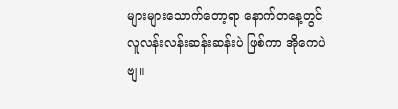များများသောက်တော့ရာ နောက်တနေ့တွင် လူလန်းလန်းဆန်းဆန်းပဲ ဖြစ်ကာ အိုကေပဲဗျ။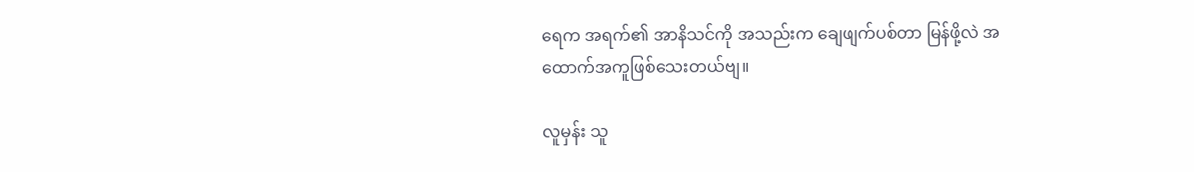ရေက အရက်၏ အာနိသင်ကို အသည်းက ချေဖျက်ပစ်တာ မြန်ဖို့လဲ အထောက်အကူဖြစ်သေးတယ်ဗျ။

လူမှန်း သူ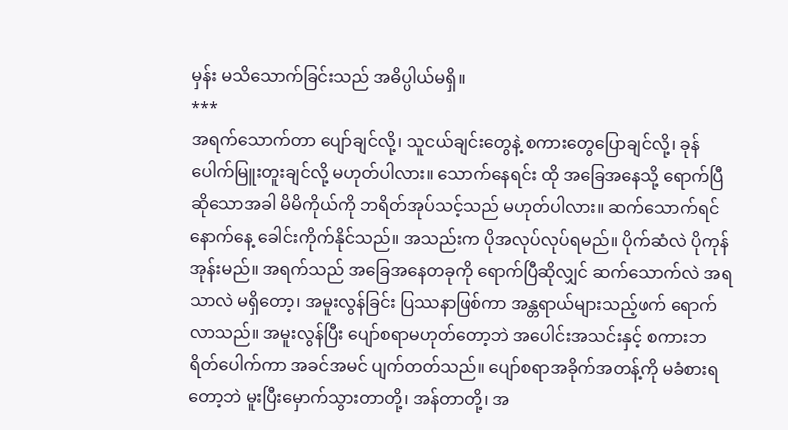မှန်း မသိသောက်ခြင်းသည် အဓိပ္ပါယ်မရှိ။
***
အရက်သောက်တာ ပျော်ချင်လို့၊ သူငယ်ချင်းတွေနဲ့ စကားတွေပြောချင်လို့၊ ခုန်ပေါက်မြူးတူးချင်လို့ မဟုတ်ပါလား။ သောက်နေရင်း ထို အခြေအနေသို့ ရောက်ပြီဆိုသောအခါ မိမိကိုယ်ကို ဘရိတ်အုပ်သင့်သည် မဟုတ်ပါလား။ ဆက်သောက်ရင် နောက်နေ့ ခေါင်းကိုက်နိုင်သည်။ အသည်းက ပိုအလုပ်လုပ်ရမည်။ ပိုက်ဆံလဲ ပိုကုန်အုန်းမည်။ အရက်သည် အခြေအနေတခုကို ရောက်ပြီဆိုလျှင် ဆက်သောက်လဲ အရသာလဲ မရှိတော့၊ အမူးလွန်ခြင်း ပြဿနာဖြစ်ကာ အန္တရာယ်များသည့်ဖက် ရောက်လာသည်။ အမူးလွန်ပြီး ပျော်စရာမဟုတ်တော့ဘဲ အပေါင်းအသင်းနှင့် စကားဘရိတ်ပေါက်ကာ အခင်အမင် ပျက်တတ်သည်။ ပျော်စရာအခိုက်အတန့်ကို မခံစားရတော့ဘဲ မူးပြီးမှောက်သွားတာတို့၊ အန်တာတို့၊ အ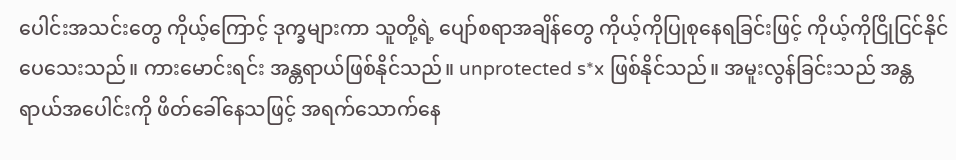ပေါင်းအသင်းတွေ ကိုယ့်ကြောင့် ဒုက္ခများကာ သူတို့ရဲ့ ပျော်စရာအချိန်တွေ ကိုယ့်ကိုပြုစုနေရခြင်းဖြင့် ကိုယ့်ကိုငြိုငြင်နိုင်ပေသေးသည်။ ကားမောင်းရင်း အန္တရာယ်ဖြစ်နိုင်သည်။ unprotected s*x ဖြစ်နိုင်သည်။ အမူးလွန်ခြင်းသည် အန္တရာယ်အပေါင်းကို ဖိတ်ခေါ်နေသဖြင့် အရက်သောက်နေ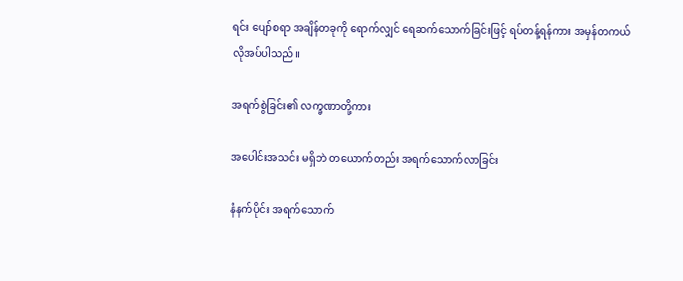ရင်း ပျော်စရာ အချိန်တခုကို ရောက်လျှင် ရေဆက်သောက်ခြင်းဖြင့် ရပ်တန့်ရန်ကား အမှန်တကယ် လိုအပ်ပါသည်။

အရက်စွဲခြင်း၏ လက္ခဏာတို့ကား

အပေါင်းအသင်း မရှိဘဲ တယောက်တည်း အရက်သောက်လာခြင်း

နံနက်ပိုင်း အရက်သောက်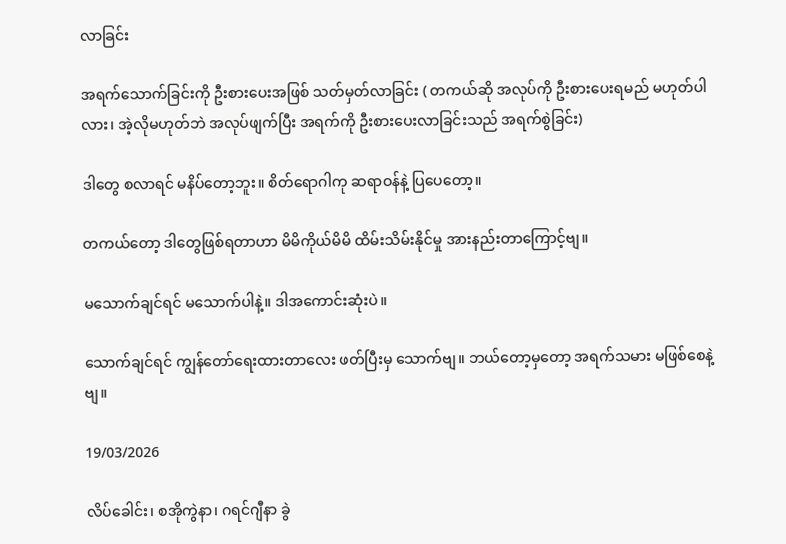လာခြင်း

အရက်သောက်ခြင်းကို ဦးစားပေးအဖြစ် သတ်မှတ်လာခြင်း ( တကယ်ဆို အလုပ်ကို ဦးစားပေးရမည် မဟုတ်ပါလား၊ အဲ့လိုမဟုတ်ဘဲ အလုပ်ဖျက်ပြီး အရက်ကို ဦးစားပေးလာခြင်းသည် အရက်စွဲခြင်း)

ဒါတွေ စလာရင် မနိပ်တော့ဘူး။ စိတ်ရောဂါကု ဆရာဝန်နဲ့ ပြပေတော့။

တကယ်တော့ ဒါတွေဖြစ်ရတာဟာ မိမိကိုယ်မိမိ ထိမ်းသိမ်းနိုင်မှု အားနည်းတာကြောင့်ဗျ။

မသောက်ချင်ရင် မသောက်ပါနဲ့။ ဒါအကောင်းဆုံးပဲ။

သောက်ချင်ရင် ကျွန်တော်ရေးထားတာလေး ဖတ်ပြီးမှ သောက်ဗျ။ ဘယ်တော့မှတော့ အရက်သမား မဖြစ်စေနဲ့ဗျ။

19/03/2026

လိပ်ခေါင်း၊ စအိုကွဲနာ၊ ဂရင်ဂျီနာ ခွဲ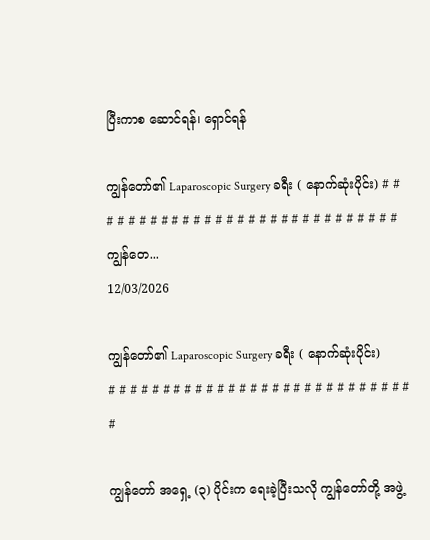ပြီးကာစ ဆောင်ရန်၊ ရှောင်ရန်

ကျွန်တော်၏ Laparoscopic Surgery ခရီး ( နောက်ဆုံးပိုင်း) # # # # # # # # # # # # # # # # # # # # # # # # # # # # #ကျွန်တေ...
12/03/2026

ကျွန်တော်၏ Laparoscopic Surgery ခရီး ( နောက်ဆုံးပိုင်း)
# # # # # # # # # # # # # # # # # # # # # # # # # # # # #

ကျွန်တော် အရှေ့ (၃) ပိုင်းက ရေးခဲ့ပြီးသလို ကျွန်တော်တို့ အဖွဲ့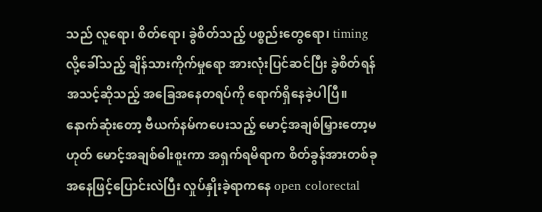သည် လူရော၊ စိတ်ရော၊ ခွဲစိတ်သည့် ပစ္စည်းတွေရော၊ timing လို့ခေါ်သည့် ချိန်သားကိုက်မှုရော အားလုံးပြင်ဆင်ပြီး ခွဲစိတ်ရန်အသင့်ဆိုသည့် အခြေအနေတရပ်ကို ရောက်ရှိနေခဲ့ပါပြီ။ နောက်ဆုံးတော့ ဗီယက်နမ်ကပေးသည့် မောင့်အချစ်မြှားတော့မဟုတ် မောင့်အချစ်ဓါးစူးကာ အရှက်ရမိရာက စိတ်ခွန်အားတစ်ခု အနေဖြင့်ပြောင်းလဲပြီး လှုပ်နှိုးခဲ့ရာကနေ open colorectal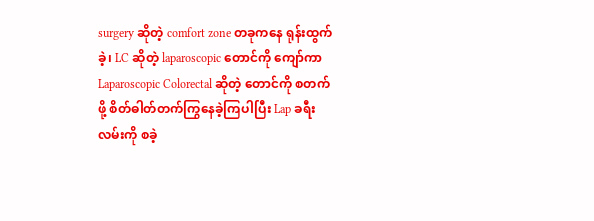surgery ဆိုတဲ့ comfort zone တခုကနေ ရုန်းထွက်ခဲ့၊ LC ဆိုတဲ့ laparoscopic တောင်ကို ကျော်ကာ Laparoscopic Colorectal ဆိုတဲ့ တောင်ကို စတက်ဖို့ စိတ်ဓါတ်တက်ကြွနေခဲ့ကြပါပြီး Lap ခရီးလမ်းကို စခဲ့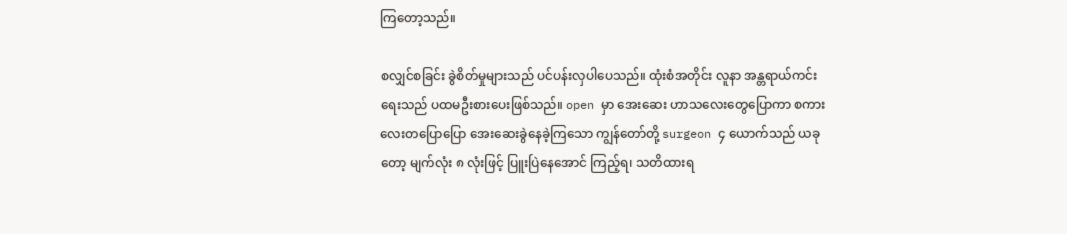ကြတော့သည်။

စလျှင်စခြင်း ခွဲစိတ်မှုများသည် ပင်ပန်းလှပါပေသည်။ ထုံးစံအတိုင်း လူနာ အန္တရာယ်ကင်းရေးသည် ပထမဦးစားပေးဖြစ်သည်။ open မှာ အေးဆေး ဟာသလေးတွေပြောကာ စကားလေးတပြောပြော အေးဆေးခွဲနေခဲ့ကြသော ကျွန်တော်တို့ surgeon ၄ ယောက်သည် ယခုတော့ မျက်လုံး ၈ လုံးဖြင့် ပြူးပြဲနေအောင် ကြည့်ရ၊ သတိထားရ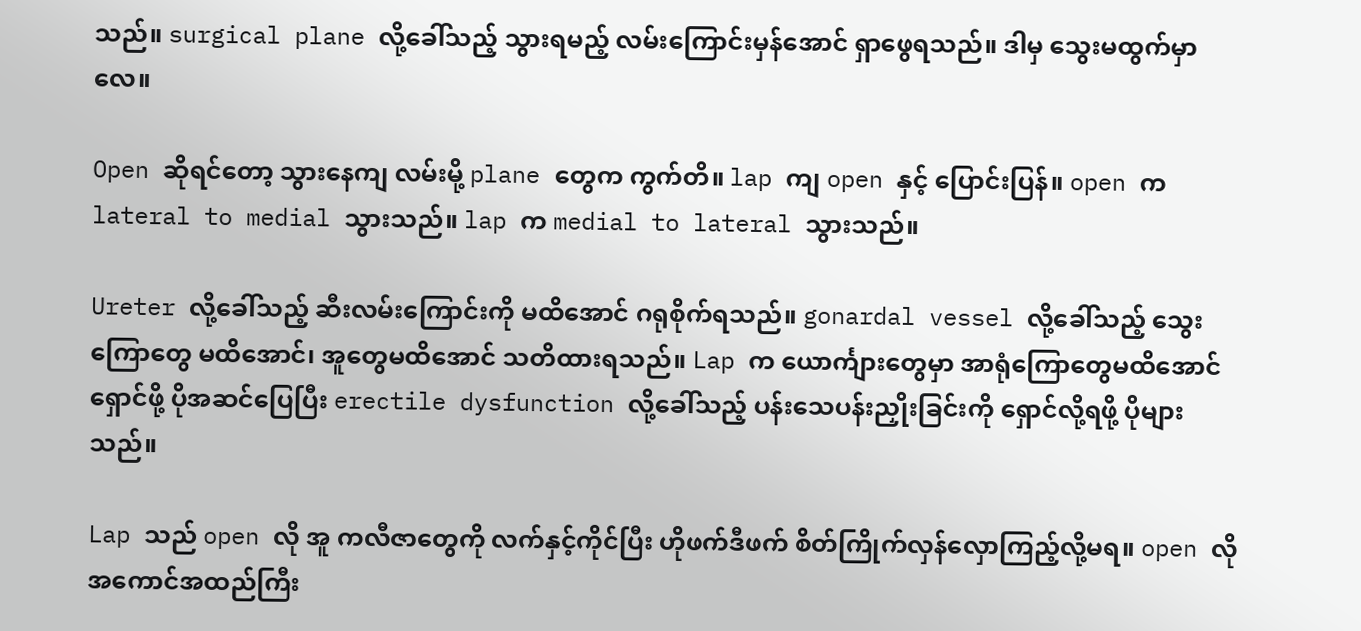သည်။ surgical plane လို့ခေါ်သည့် သွားရမည့် လမ်းကြောင်းမှန်အောင် ရှာဖွေရသည်။ ဒါမှ သွေးမထွက်မှာလေ။

Open ဆိုရင်တော့ သွားနေကျ လမ်းမို့ plane တွေက ကွက်တိ။ lap ကျ open နှင့် ပြောင်းပြန်။ open က lateral to medial သွားသည်။ lap က medial to lateral သွားသည်။

Ureter လို့ခေါ်သည့် ဆီးလမ်းကြောင်းကို မထိအောင် ဂရုစိုက်ရသည်။ gonardal vessel လို့ခေါ်သည့် သွေးကြောတွေ မထိအောင်၊ အူတွေမထိအောင် သတိထားရသည်။ Lap က ယောင်္ကျားတွေမှာ အာရုံကြောတွေမထိအောင်ရှောင်ဖို့ ပိုအဆင်ပြေပြီး erectile dysfunction လို့ခေါ်သည့် ပန်းသေပန်းညှိုးခြင်းကို ရှောင်လို့ရဖို့ ပိုများသည်။

Lap သည် open လို အူ ကလီဇာတွေကို လက်နှင့်ကိုင်ပြီး ဟိုဖက်ဒီဖက် စိတ်ကြိုက်လှန်လှောကြည့်လို့မရ။ open လို အကောင်အထည်ကြီး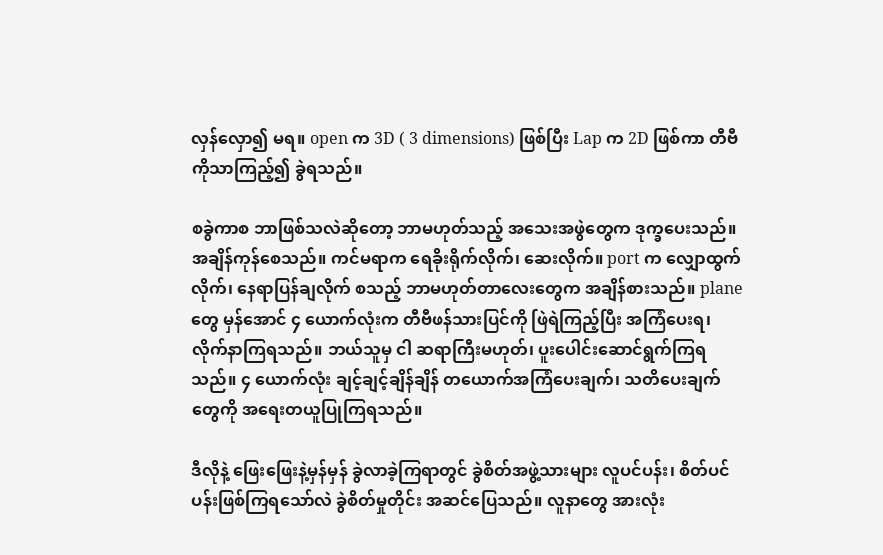လှန်လှော၍ မရ။ open က 3D ( 3 dimensions) ဖြစ်ပြီး Lap က 2D ဖြစ်ကာ တီဗီကိုသာကြည့်၍ ခွဲရသည်။

စခွဲကာစ ဘာဖြစ်သလဲဆိုတော့ ဘာမဟုတ်သည့် အသေးအဖွဲတွေက ဒုက္ခပေးသည်။ အချိန်ကုန်စေသည်။ ကင်မရာက ရေခိုးရိုက်လိုက်၊ ဆေးလိုက်။ port က လျှောထွက်လိုက်၊ နေရာပြန်ချလိုက် စသည့် ဘာမဟုတ်တာလေးတွေက အချိန်စားသည်။ plane တွေ မှန်အောင် ၄ ယောက်လုံးက တီဗီဖန်သားပြင်ကို ဖြဲရဲကြည့်ပြီး အကြံပေးရ၊ လိုက်နာကြရသည်။ ဘယ်သူမှ ငါ ဆရာကြီးမဟုတ်၊ ပူးပေါင်းဆောင်ရွက်ကြရသည်။ ၄ ယောက်လုံး ချင့်ချင့်ချိန်ချိန် တယောက်အကြံပေးချက်၊ သတိပေးချက်တွေကို အရေးတယူပြုကြရသည်။

ဒီလိုနဲ့ ဖြေးဖြေးနဲ့မှန်မှန် ခွဲလာခဲ့ကြရာတွင် ခွဲစိတ်အဖွဲ့သားများ လူပင်ပန်း၊ စိတ်ပင်ပန်းဖြစ်ကြရသော်လဲ ခွဲစိတ်မှုတိုင်း အဆင်ပြေသည်။ လူနာတွေ အားလုံး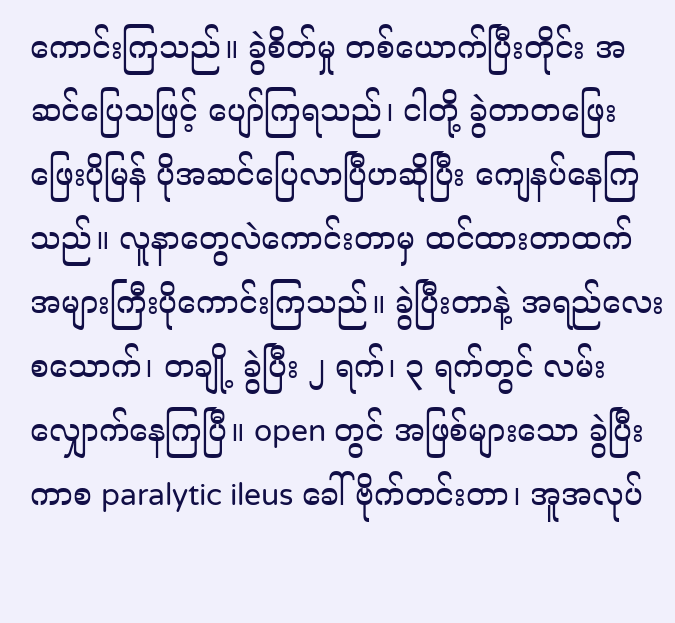ကောင်းကြသည်။ ခွဲစိတ်မှု တစ်ယောက်ပြီးတိုင်း အဆင်ပြေသဖြင့် ပျော်ကြရသည်၊ ငါတို့ ခွဲတာတဖြေးဖြေးပိုမြန် ပိုအဆင်ပြေလာပြီဟဆိုပြီး ကျေနပ်နေကြသည်။ လူနာတွေလဲကောင်းတာမှ ထင်ထားတာထက် အများကြီးပိုကောင်းကြသည်။ ခွဲပြီးတာနဲ့ အရည်လေးစသောက်၊ တချို့ ခွဲပြီး ၂ ရက်၊ ၃ ရက်တွင် လမ်းလျှောက်နေကြပြီ။ open တွင် အဖြစ်များသော ခွဲပြီးကာစ paralytic ileus ခေါ် ဗိုက်တင်းတာ၊ အူအလုပ်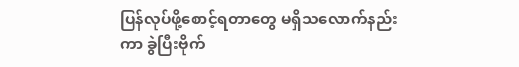ပြန်လုပ်ဖို့စောင့်ရတာတွေ မရှိသလောက်နည်းကာ ခွဲပြီးဗိုက်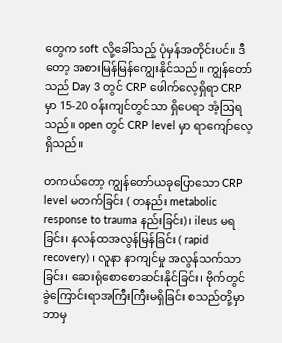တွေက soft လို့ခေါ်သည့် ပုံမှန်အတိုင်းပင်။ ဒီတော့ အစားမြန်မြန်ကျွေးနိုင်သည်။ ကျွန်တော်သည် Day 3 တွင် CRP ဖေါက်လေ့ရှိရာ CRP မှာ 15-20 ဝန်းကျင်တွင်သာ ရှိပေရာ အံ့ဩရသည်။ open တွင် CRP level မှာ ရာကျော်လေ့ရှိသည်။

တကယ်တော့ ကျွန်တော်ယခုပြောသော CRP level မတက်ခြင်း ( တနည်း metabolic response to trauma နည်းခြင်း)၊ ileus မရခြင်း၊ နလန်ထအလွန်မြန်ခြင်း ( rapid recovery) ၊ လူနာ နာကျင်မှု အလွန်သက်သာခြင်း၊ ဆေးရုံစောစောဆင်းနိုင်ခြင်း၊ ဗိုက်တွင် ခွဲကြောင်းရာအကြီးကြီးမရှိခြင်း စသည်တို့မှာ ဘာမှ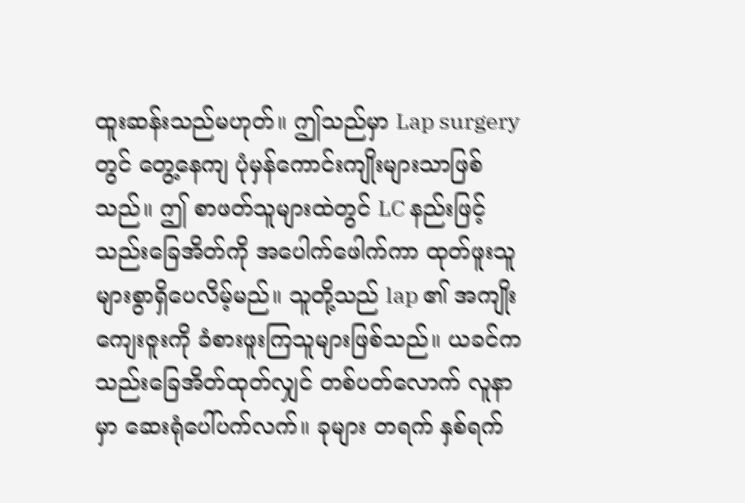ထူးဆန်းသည်မဟုတ်။ ဤသည်မှာ Lap surgery တွင် တွေ့နေကျ ပုံမှန်ကောင်းကျိုးများသာဖြစ်သည်။ ဤ စာဖတ်သူများထဲတွင် LC နည်းဖြင့် သည်းခြေအိတ်ကို အပေါက်ဖေါက်ကာ ထုတ်ဖူးသူ များစွာရှိပေလိမ့်မည်။ သူတို့သည် lap ၏ အကျိုးကျေးဇူးကို ခံစားဖူးကြသူများဖြစ်သည်။ ယခင်က သည်းခြေအိတ်ထုတ်လျှင် တစ်ပတ်လောက် လူနာမှာ ဆေးရုံပေါ်ပက်လက်။ ခုများ တရက် နှစ်ရက်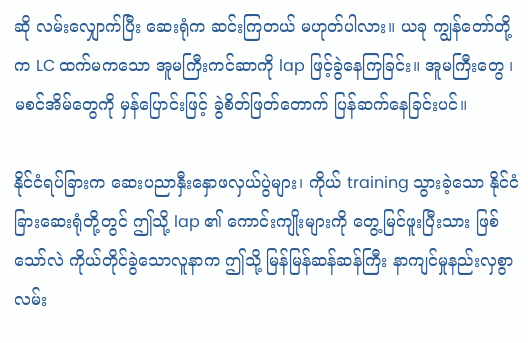ဆို လမ်းလျှောက်ပြီး ဆေးရုံက ဆင်းကြတယ် မဟုတ်ပါလား။ ယခု ကျွန်တော်တို့က LC ထက်မကသော အူမကြီးကင်ဆာကို lap ဖြင့်ခွဲနေကြခြင်း။ အူမကြီးတွေ ၊ မစင်အိမ်တွေကို မှန်ပြောင်းဖြင့် ခွဲစိတ်ဖြတ်တောက် ပြန်ဆက်နေခြင်းပင်။

နိုင်ငံရပ်ခြားက ဆေးပညာနှီးနှောဖလှယ်ပွဲများ၊ ကိုယ် training သွားခဲ့သော နိုင်ငံခြားဆေးရုံတို့တွင် ဤသို့ lap ၏ ကောင်းကျိုးများကို တွေ့မြင်ဖူးပြီးသား ဖြစ်သော်လဲ ကိုယ်တိုင်ခွဲသောလူနာက ဤသို့ မြန်မြန်ဆန်ဆန်ကြီး နာကျင်မှုနည်းလှစွာ လမ်း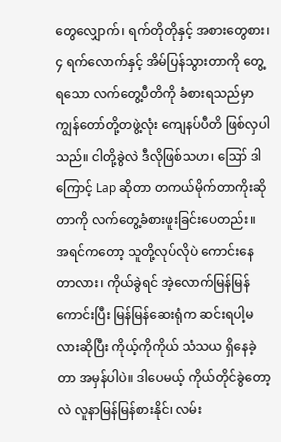တွေလျှောက်၊ ရက်တိုတိုနှင့် အစားတွေစား၊ ၄ ရက်လောက်နှင့် အိမ်ပြန်သွားတာကို တွေ့ရသော လက်တွေ့ပီတိကို ခံစားရသည်မှာ ကျွန်တော်တို့တဖွဲ့လုံး ကျေနပ်ပီတိ ဖြစ်လှပါသည်။ ငါတို့ခွဲလဲ ဒီလိုဖြစ်သဟ၊ ဪ ဒါကြောင့် Lap ဆိုတာ တကယ်မိုက်တာကိုးဆိုတာကို လက်တွေ့ခံစားဖူးခြင်းပေတည်း။ အရင်ကတော့ သူတို့လုပ်လိုပဲ ကောင်းနေတာလား၊ ကိုယ်ခွဲရင် အဲ့လောက်မြန်မြန်ကောင်းပြီး မြန်မြန်ဆေးရုံက ဆင်းရပါ့မလားဆိုပြီး ကိုယ့်ကိုကိုယ် သံသယ ရှိနေခဲ့တာ အမှန်ပါပဲ။ ဒါပေမယ့် ကိုယ်တိုင်ခွဲတော့လဲ လူနာမြန်မြန်စားနိုင်၊ လမ်း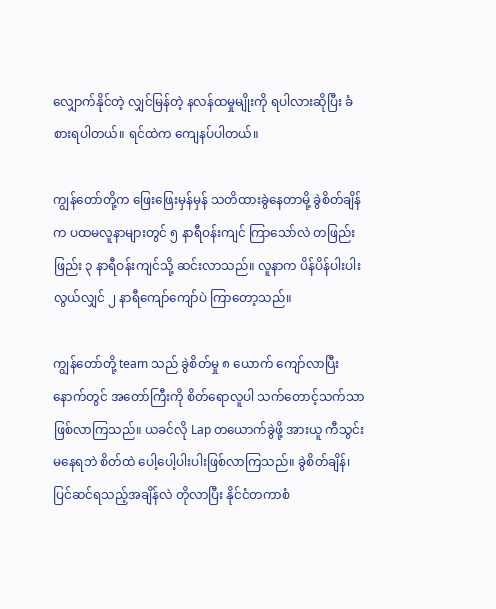လျှောက်နိုင်တဲ့ လျှင်မြန်တဲ့ နလန်ထမှုမျိုးကို ရပါလားဆိုပြီး ခံစားရပါတယ်။ ရင်ထဲက ကျေနပ်ပါတယ်။

ကျွန်တော်တို့က ဖြေးဖြေးမှန်မှန် သတိထားခွဲနေတာမို့ ခွဲစိတ်ချိန်က ပထမလူနာများတွင် ၅ နာရီဝန်းကျင် ကြာသော်လဲ တဖြည်းဖြည်း ၃ နာရီဝန်းကျင်သို့ ဆင်းလာသည်။ လူနာက ပိန်ပိန်ပါးပါး
လွယ်လျှင် ၂ နာရီကျော်ကျော်ပဲ ကြာတော့သည်။

ကျွန်တော်တို့ team သည် ခွဲစိတ်မှု ၈ ယောက် ကျော်လာပြီးနောက်တွင် အတော်ကြီးကို စိတ်ရောလူပါ သက်တောင့်သက်သာဖြစ်လာကြသည်။ ယခင်လို Lap တယောက်ခွဲဖို့ အားယူ ကီသွင်းမနေရဘဲ စိတ်ထဲ ပေါ့ပေါ့ပါးပါးဖြစ်လာကြသည်။ ခွဲစိတ်ချိန်၊ ပြင်ဆင်ရသည့်အချိန်လဲ တိုလာပြီး နိုင်ငံတကာစံ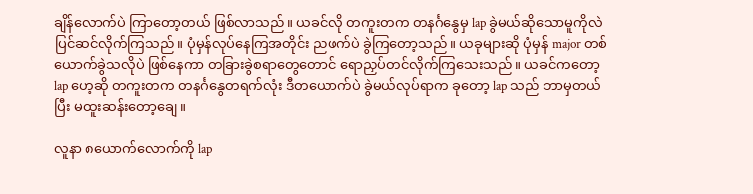ချိန်လောက်ပဲ ကြာတော့တယ် ဖြစ်လာသည်။ ယခင်လို တကူးတက တနင်္ဂနွေမှ lap ခွဲမယ်ဆိုသောမူကိုလဲ ပြင်ဆင်လိုက်ကြသည်။ ပုံမှန်လုပ်နေကြအတိုင်း ညဖက်ပဲ ခွဲကြတော့သည်။ ယခုများဆို ပုံမှန် major တစ်ယောက်ခွဲသလိုပဲ ဖြစ်နေကာ တခြားခွဲစရာတွေတောင် ရောညှပ်တင်လိုက်ကြသေးသည်။ ယခင်ကတော့ lap ဟေ့ဆို တကူးတက တနင်္ဂနွေတရက်လုံး ဒီတယောက်ပဲ ခွဲမယ်လုပ်ရာက ခုတော့ lap သည် ဘာမှတယ်ပြီး မထူးဆန်းတော့ချေ။

လူနာ ၈ယောက်လောက်ကို lap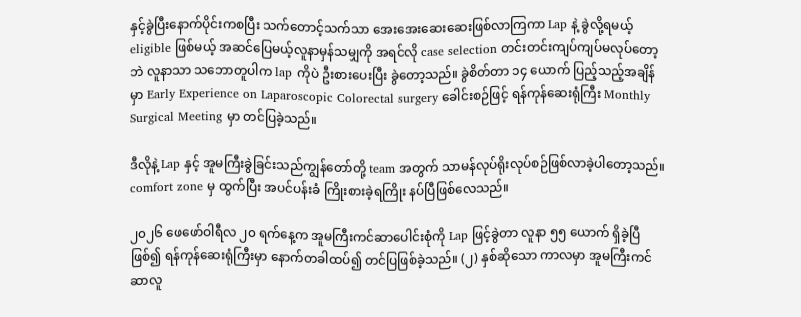နှင့်ခွဲပြီးနောက်ပိုင်းကစပြီး သက်တောင့်သက်သာ အေးအေးဆေးဆေးဖြစ်လာကြကာ Lap နဲ့ ခွဲလို့ရမယ့် eligible ဖြစ်မယ့် အဆင်ပြေမယ့်လူနာမှန်သမျှကို အရင်လို case selection တင်းတင်းကျပ်ကျပ်မလုပ်တော့ဘဲ လူနာသာ သဘောတူပါက lap ကိုပဲ ဦးစားပေးပြီး ခွဲတော့သည်။ ခွဲစိတ်တာ ၁၄ ယောက် ပြည့်သည့်အချိန်မှာ Early Experience on Laparoscopic Colorectal surgery ခေါင်းစဉ်ဖြင့် ရန်ကုန်ဆေးရုံကြီး Monthly Surgical Meeting မှာ တင်ပြခဲ့သည်။

ဒီလိုနဲ့ Lap နှင့် အူမကြီးခွဲခြင်းသည်ကျွန်တော်တို့ team အတွက် သာမန်လုပ်ရိုးလုပ်စဉ်ဖြစ်လာခဲ့ပါတော့သည်။ comfort zone မှ ထွက်ပြီး အပင်ပန်းခံ ကြိုးစားခဲ့ရကြိုး နပ်ပြီဖြစ်လေသည်။

၂၀၂၆ ဖေဖော်ဝါရီလ ၂၀ ရက်နေ့က အူမကြီးကင်ဆာပေါင်းစုံကို Lap ဖြင့်ခွဲတာ လူနာ ၅၅ ယောက် ရှိခဲ့ပြီဖြစ်၍ ရန်ကုန်ဆေးရုံကြီးမှာ နောက်တခါထပ်၍ တင်ပြဖြစ်ခဲ့သည်။ (၂) နှစ်ဆိုသော ကာလမှာ အူမကြီးကင်ဆာလူ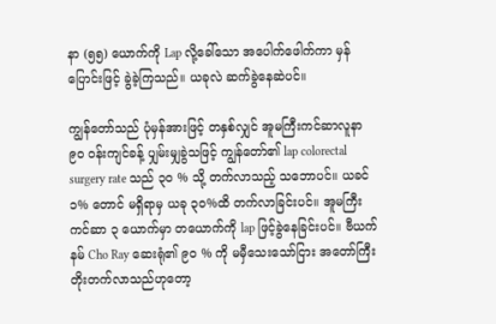နာ (၅၅) ယောက်ကို Lap လို့ခေါ်သော အပေါက်ဖေါက်ကာ မှန်ပြောင်းဖြင့် ခွဲခဲ့ကြသည်။ ယခုလဲ ဆက်ခွဲနေဆဲပင်။

ကျွန်တော်သည် ပုံမှန်အားဖြင့် တနှစ်လျှင် အူမကြီးကင်ဆာလူနာ ၉၀ ဝန်းကျင်ခန့် ပျှမ်းမျှခွဲသဖြင့် ကျွန်တော်၏ lap colorectal surgery rate သည် ၃၀ % သို့ တက်လာသည့် သဘောပင်။ ယခင် ၁% တောင် မရှိရာမှ ယခု ၃၀%ထိ တက်လာခြင်းပင်။ အူမကြီးကင်ဆာ ၃ ယောက်မှာ တယောက်ကို lap ဖြင့်ခွဲနေခြင်းပင်။ ဗီယက်နမ် Cho Ray ဆေးရုံ၏ ၉၀ % ကို မမှီသေးသော်ငြား အတော်ကြီးတိုးတက်လာသည်ဟုတော့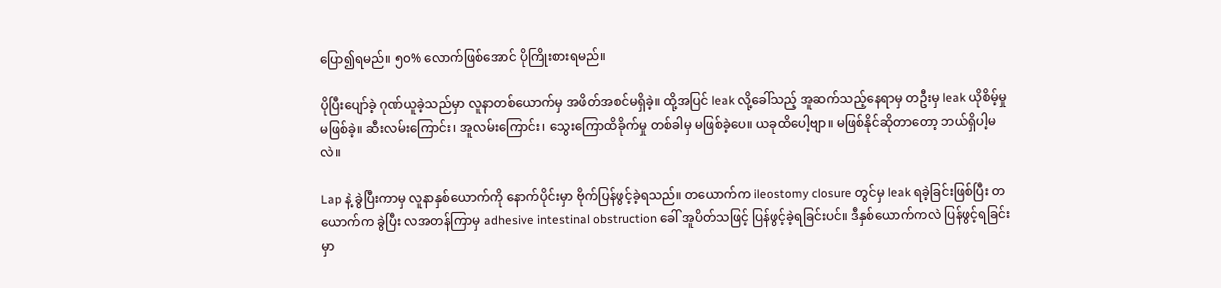ပြော၍ရမည်။ ၅၀% လောက်ဖြစ်အောင် ပိုကြိုးစားရမည်။

ပိုပြီးပျော်ခဲ့ ဂုဏ်ယူခဲ့သည်မှာ လူနာတစ်ယောက်မှ အဖိတ်အစင်မရှိခဲ့။ ထို့အပြင် leak လို့ခေါ်သည့် အူဆက်သည့်နေရာမှ တဦးမှ leak ယိုစိမ့်မှု မဖြစ်ခဲ့။ ဆီးလမ်းကြောင်း၊ အူလမ်းကြောင်း၊ သွေးကြောထိခိုက်မှု တစ်ခါမှ မဖြစ်ခဲ့ပေ။ ယခုထိပေါ့ဗျာ။ မဖြစ်နိုင်ဆိုတာတော့ ဘယ်ရှိပါ့မလဲ။

Lap နဲ့ ခွဲပြီးကာမှ လူနာနှစ်ယောက်ကို နောက်ပိုင်းမှာ ဗိုက်ပြန်ဖွင့်ခဲ့ရသည်။ တယောက်က ileostomy closure တွင်မှ leak ရခဲ့ခြင်းဖြစ်ပြီး တယောက်က ခွဲပြီး လအတန်ကြာမှ adhesive intestinal obstruction ခေါ် အူပိတ်သဖြင့် ပြန်ဖွင့်ခဲ့ရခြင်းပင်။ ဒီနှစ်ယောက်ကလဲ ပြန်ဖွင့်ရခြင်းမှာ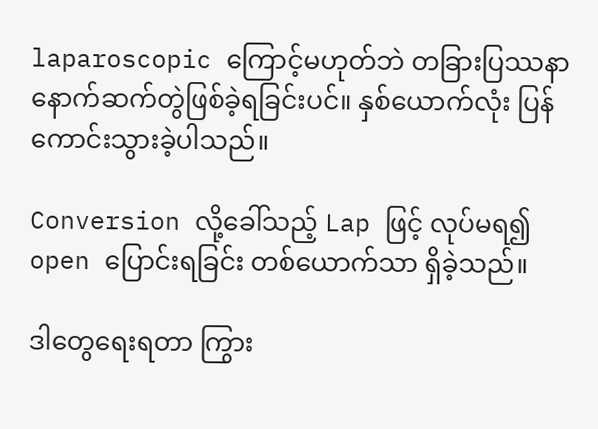laparoscopic ကြောင့်မဟုတ်ဘဲ တခြားပြဿနာ နောက်ဆက်တွဲဖြစ်ခဲ့ရခြင်းပင်။ နှစ်ယောက်လုံး ပြန်ကောင်းသွားခဲ့ပါသည်။

Conversion လို့ခေါ်သည့် Lap ဖြင့် လုပ်မရ၍ open ပြောင်းရခြင်း တစ်ယောက်သာ ရှိခဲ့သည်။

ဒါတွေရေးရတာ ကြွား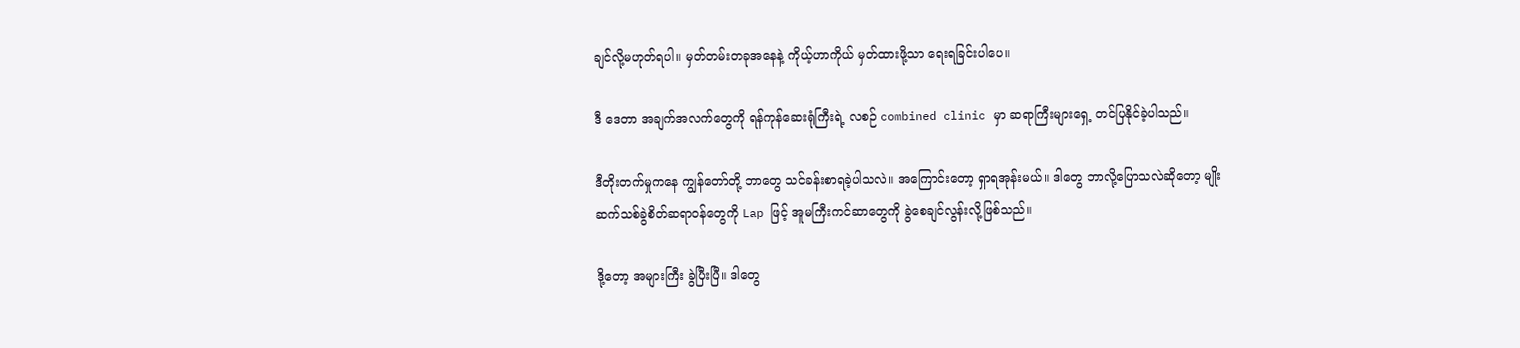ချင်လို့မဟုတ်ရပါ။ မှတ်တမ်းတခုအနေနဲ့ ကိုယ့်ဟာကိုယ် မှတ်ထားဖို့သာ ရေးရခြင်းပါပေ။

ဒီ ဒေတာ အချက်အလက်တွေကို ရန်ကုန်ဆေးရုံကြီးရဲ့ လစဉ် combined clinic မှာ ဆရာကြီးများရှေ့ တင်ပြနိုင်ခဲ့ပါသည်။

ဒီတိုးတက်မှုကနေ ကျွန်တော်တို့ ဘာတွေ သင်ခန်းစာရခဲ့ပါသလဲ။ အကြောင်းတော့ ရှာရအုန်းမယ်။ ဒါတွေ ဘာလို့ပြောသလဲဆိုတော့ မျိုးဆက်သစ်ခွဲစိတ်ဆရာဝန်တွေကို Lap ဖြင့် အူမကြီးကင်ဆာတွေကို ခွဲစေချင်လွန်းလို့ဖြစ်သည်။

ဒို့တော့ အများကြီး ခွဲပြီးပြီ။ ဒါတွေ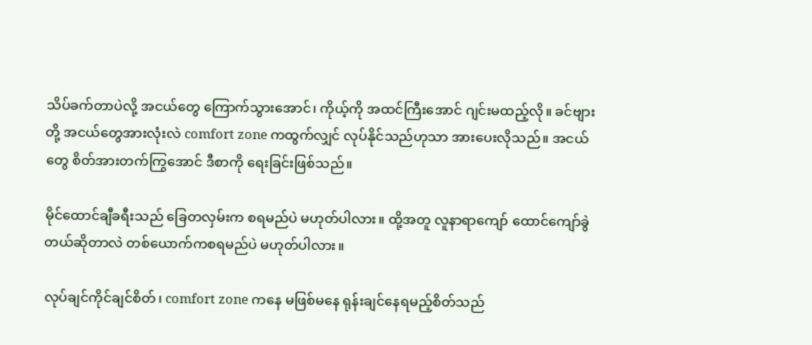သိပ်ခက်တာပဲလို့ အငယ်တွေ ကြောက်သွားအောင်၊ ကိုယ့်ကို အထင်ကြီးအောင် ဂျင်းမထည့်လို။ ခင်ဗျားတို့ အငယ်တွေအားလုံးလဲ comfort zone ကထွက်လျှင် လုပ်နိုင်သည်ဟုသာ အားပေးလိုသည်။ အငယ်တွေ စိတ်အားတက်ကြွအောင် ဒီစာကို ရေးခြင်းဖြစ်သည်။

မိုင်ထောင်ချီခရီးသည် ခြေတလှမ်းက စရမည်ပဲ မဟုတ်ပါလား။ ထို့အတူ လူနာရာကျော် ထောင်ကျော်ခွဲတယ်ဆိုတာလဲ တစ်ယောက်ကစရမည်ပဲ မဟုတ်ပါလား။

လုပ်ချင်ကိုင်ချင်စိတ်၊ comfort zone ကနေ မဖြစ်မနေ ရုန်းချင်နေရမည့်စိတ်သည်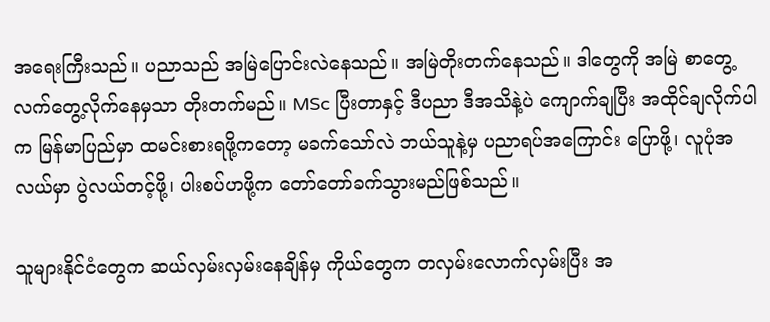အရေးကြီးသည်။ ပညာသည် အမြဲပြောင်းလဲနေသည်။ အမြဲတိုးတက်နေသည်။ ဒါတွေကို အမြဲ စာတွေ့လက်တွေ့လိုက်နေမှသာ တိုးတက်မည်။ MSc ပြီးတာနှင့် ဒီပညာ ဒီအသိနဲ့ပဲ ကျောက်ချပြီး အထိုင်ချလိုက်ပါက မြန်မာပြည်မှာ ထမင်းစားရဖို့ကတော့ မခက်သော်လဲ ဘယ်သူနဲ့မှ ပညာရပ်အကြောင်း ပြောဖို့၊ လူပုံအလယ်မှာ ပွဲလယ်တင့်ဖို့၊ ပါးစပ်ဟဖို့က တော်တော်ခက်သွားမည်ဖြစ်သည်။

သူများနိုင်ငံတွေက ဆယ်လှမ်းလှမ်းနေချိန်မှ ကိုယ်တွေက တလှမ်းလောက်လှမ်းပြီး အ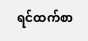ရင်ထက်စာ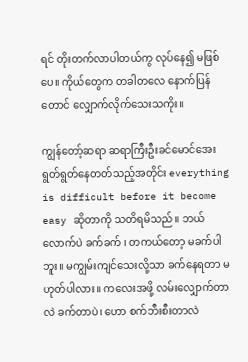ရင် တိုးတက်လာပါတယ်ကွ လုပ်နေ၍ မဖြစ်ပေ။ ကိုယ်တွေက တခါတလေ နောက်ပြန်တောင် လျှောက်လိုက်သေးသကိုး။

ကျွန်တော့်ဆရာ ဆရာကြီးဦးခင်မောင်အေး ရွတ်ရွတ်နေတတ်သည့်အတိုင်း everything is difficult before it become easy ဆိုတာကို သတိရမိသည်။ ဘယ်လောက်ပဲ ခက်ခက် ၊ တကယ်တော့ မခက်ပါဘူး။ မကျွမ်းကျင်သေးလို့သာ ခက်နေရတာ မဟုတ်ပါလား။ ကလေးအဖို့ လမ်းလျှောက်တာလဲ ခက်တာပဲ၊ ဟော စက်ဘီးစီးတာလဲ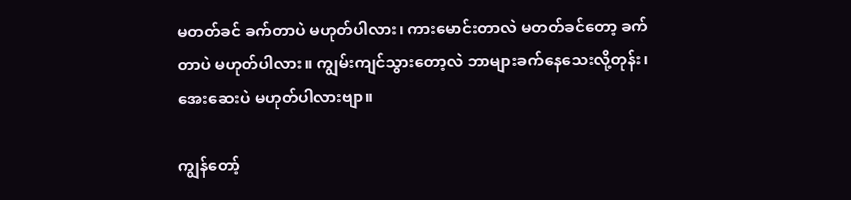မတတ်ခင် ခက်တာပဲ မဟုတ်ပါလား၊ ကားမောင်းတာလဲ မတတ်ခင်တော့ ခက်တာပဲ မဟုတ်ပါလား။ ကျွမ်းကျင်သွားတော့လဲ ဘာများခက်နေသေးလို့တုန်း၊ အေးဆေးပဲ မဟုတ်ပါလားဗျာ။

ကျွန်တော့်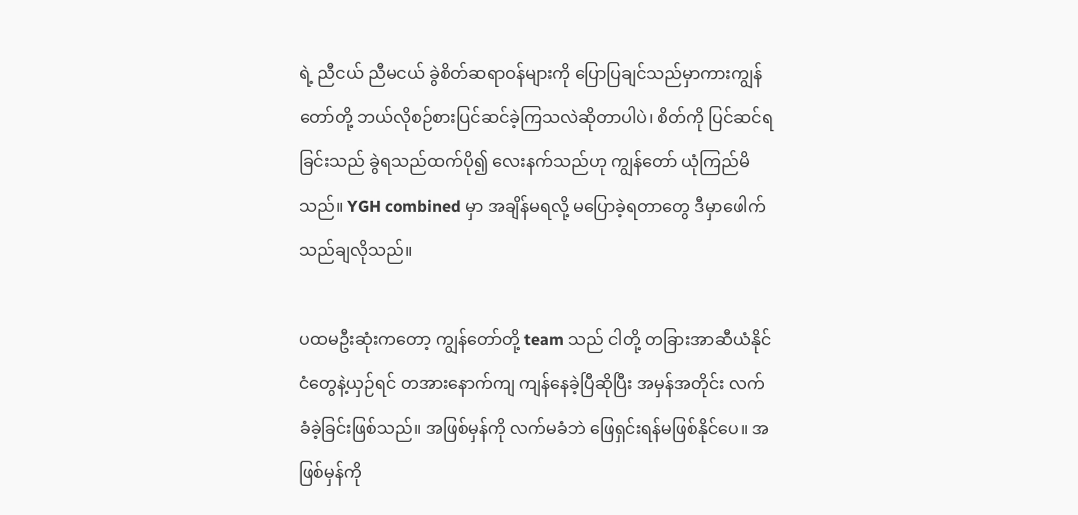ရဲ့ ညီငယ် ညီမငယ် ခွဲစိတ်ဆရာဝန်များကို ပြောပြချင်သည်မှာကားကျွန်တော်တို့ ဘယ်လိုစဉ်စားပြင်ဆင်ခဲ့ကြသလဲဆိုတာပါပဲ၊ စိတ်ကို ပြင်ဆင်ရခြင်းသည် ခွဲရသည်ထက်ပို၍ လေးနက်သည်ဟု ကျွန်တော် ယုံကြည်မိသည်။ YGH combined မှာ အချိန်မရလို့ မပြောခဲ့ရတာတွေ ဒီမှာဖေါက်သည်ချလိုသည်။

ပထမဦးဆုံးကတော့ ကျွန်တော်တို့ team သည် ငါတို့ တခြားအာဆီယံနိုင်ငံတွေနဲ့ယှဉ်ရင် တအားနောက်ကျ ကျန်နေခဲ့ပြီဆိုပြီး အမှန်အတိုင်း လက်ခံခဲ့ခြင်းဖြစ်သည်။ အဖြစ်မှန်ကို လက်မခံဘဲ ဖြေရှင်းရန်မဖြစ်နိုင်ပေ။ အဖြစ်မှန်ကို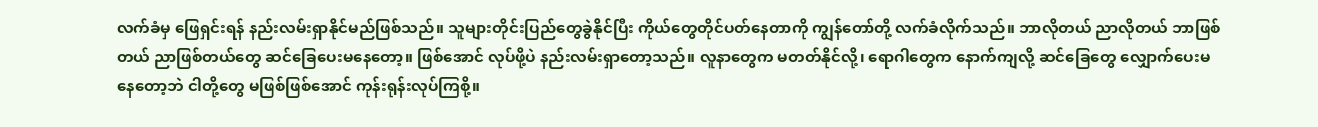လက်ခံမှ ဖြေရှင်းရန် နည်းလမ်းရှာနိုင်မည်ဖြစ်သည်။ သူများတိုင်းပြည်တွေခွဲနိုင်ပြီး ကိုယ်တွေတိုင်ပတ်နေတာကို ကျွန်တော်တို့ လက်ခံလိုက်သည်။ ဘာလိုတယ် ညာလိုတယ် ဘာဖြစ်တယ် ညာဖြစ်တယ်တွေ ဆင်ခြေပေးမနေတော့။ ဖြစ်အောင် လုပ်ဖို့ပဲ နည်းလမ်းရှာတော့သည်။ လူနာတွေက မတတ်နိုင်လို့၊ ရောဂါတွေက နောက်ကျလို့ ဆင်ခြေတွေ လျှောက်ပေးမနေတော့ဘဲ ငါတို့တွေ မဖြစ်ဖြစ်အောင် ကုန်းရုန်းလုပ်ကြစို့။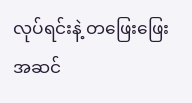လုပ်ရင်းနဲ့ တဖြေးဖြေးအဆင်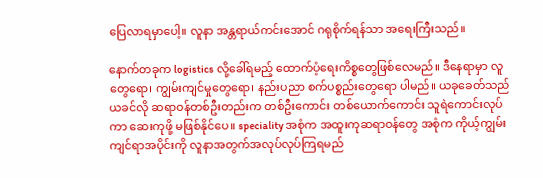ပြေလာရမှာပေါ့။ လူနာ အန္တရာယ်ကင်းအောင် ဂရုစိုက်ရန်သာ အရေးကြီးသည်။

နောက်တခုက logistics လို့ခေါ်ရမည့် ထောက်ပံ့ရေးကိစ္စတွေဖြစ်လေမည်။ ဒီနေရာမှာ လူတွေရော၊ ကျွမ်းကျင်မှုတွေရော၊ နည်းပညာ စက်ပစ္စည်းတွေရော ပါမည်။ ယခုခေတ်သည် ယခင်လို ဆရာဝန်တစ်ဦးတည်းက တစ်ဦးကောင်း တစ်ယောက်ကောင်း သူရဲကောင်းလုပ်ကာ ဆေးကုဖို့ မဖြစ်နိုင်ပေ။ speciality အစုံက အထူးကုဆရာဝန်တွေ အစုံက ကိုယ့်ကျွမ်းကျင်ရာအပိုင်းကို လူနာအတွက်အလုပ်လုပ်ကြရမည်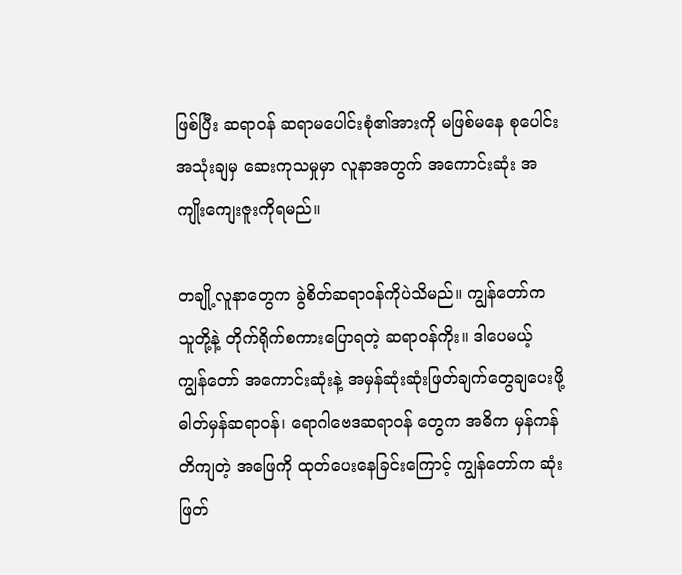ဖြစ်ပြီး ဆရာဝန် ဆရာမပေါင်းစုံ၏အားကို မဖြစ်မနေ စုပေါင်းအသုံးချမှ ဆေးကုသမှုမှာ လူနာအတွက် အကောင်းဆုံး အကျိုးကျေးဇူးကိုရမည်။

တချို့လူနာတွေက ခွဲစိတ်ဆရာဝန်ကိုပဲသိမည်။ ကျွန်တော်က သူတို့နဲ့ တိုက်ရိုက်စကားပြောရတဲ့ ဆရာဝန်ကိုး။ ဒါပေမယ့် ကျွန်တော် အကောင်းဆုံးနဲ့ အမှန်ဆုံးဆုံးဖြတ်ချက်တွေချပေးဖို့ ဓါတ်မှန်ဆရာဝန်၊ ရောဂါဗေဒဆရာဝန် တွေက အဓိက မှန်ကန်တိကျတဲ့ အဖြေကို ထုတ်ပေးနေခြင်းကြောင့် ကျွန်တော်က ဆုံးဖြတ်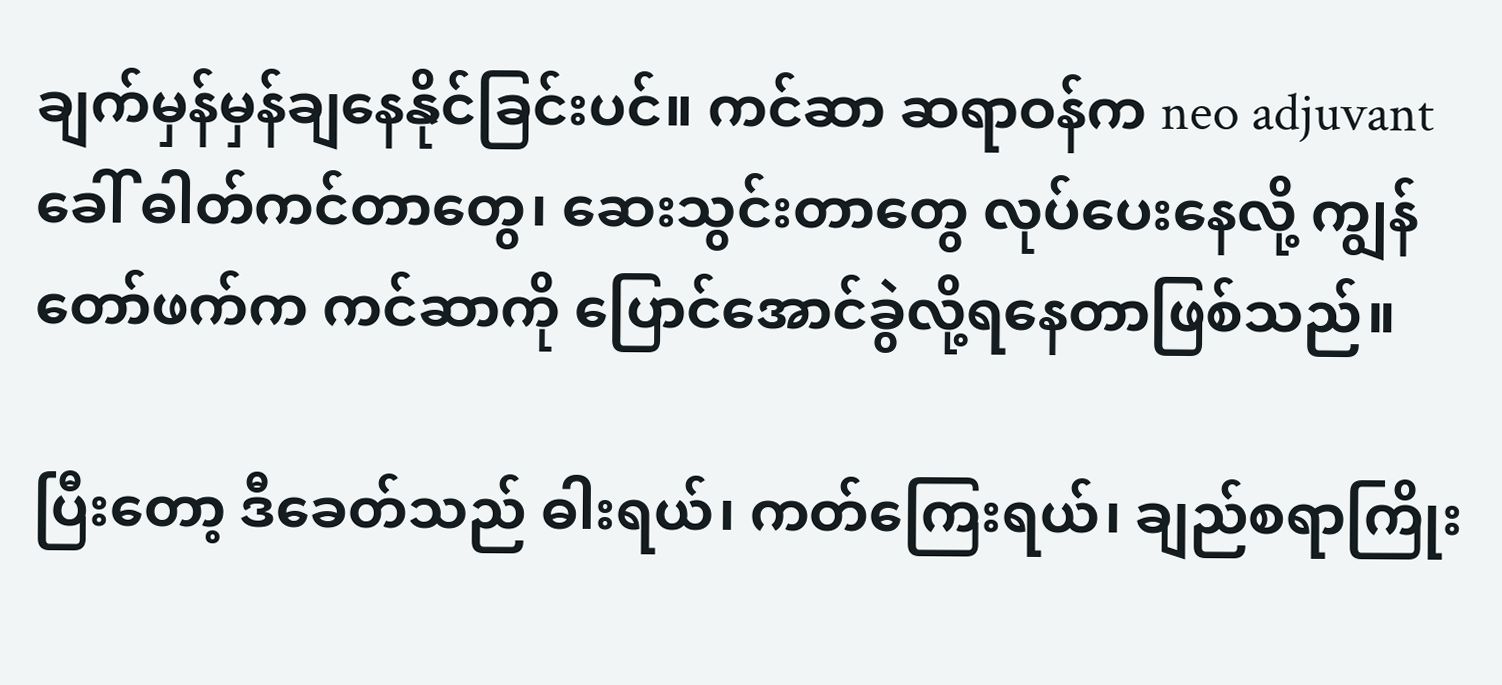ချက်မှန်မှန်ချနေနိုင်ခြင်းပင်။ ကင်ဆာ ဆရာဝန်က neo adjuvant ခေါ် ဓါတ်ကင်တာတွေ၊ ဆေးသွင်းတာတွေ လုပ်ပေးနေလို့ ကျွန်တော်ဖက်က ကင်ဆာကို ပြောင်အောင်ခွဲလို့ရနေတာဖြစ်သည်။

ပြီးတော့ ဒီခေတ်သည် ဓါးရယ်၊ ကတ်ကြေးရယ်၊ ချည်စရာကြိုး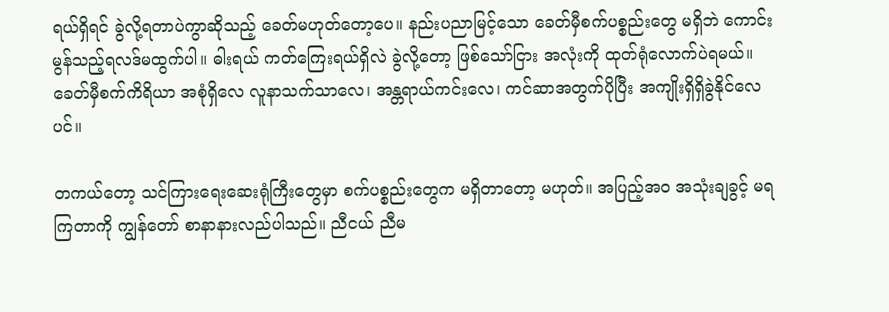ရယ်ရှိရင် ခွဲလို့ရတာပဲကွာဆိုသည့် ခေတ်မဟုတ်တော့ပေ။ နည်းပညာမြင့်သော ခေတ်မှီစက်ပစ္စည်းတွေ မရှိဘဲ ကောင်းမွန်သည့်ရလဒ်မထွက်ပါ။ ဓါးရယ် ကတ်ကြေးရယ်ရှိလဲ ခွဲလို့တော့ ဖြစ်သော်ငြား အလုံးကို ထုတ်ရုံလောက်ပဲရမယ်။ ခေတ်မှီစက်ကိရိယာ အစုံရှိလေ လူနာသက်သာလေ၊ အန္တရာယ်ကင်းလေ၊ ကင်ဆာအတွက်ပိုပြီး အကျိုးရှိရှိခွဲနိုင်လေပင်။

တကယ်တော့ သင်ကြားရေးဆေးရုံကြီးတွေမှာ စက်ပစ္စည်းတွေက မရှိတာတော့ မဟုတ်။ အပြည့်အဝ အသုံးချခွင့် မရကြတာကို ကျွန်တော် စာနာနားလည်ပါသည်။ ညီငယ် ညီမ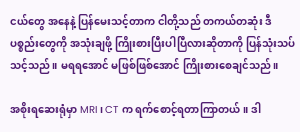ငယ်တွေ အနေနဲ့ ပြန်မေးသင့်တာက ငါတို့သည် တကယ်တဆုံး ဒီပစ္စည်းတွေကို အသုံးချဖို့ ကြိုးစားပြီးပါပြီလားဆိုတာကို ပြန်သုံးသပ်သင့်သည်။ မရရအောင် မဖြစ်ဖြစ်အောင် ကြိုးစားစေချင်သည်။

အစိုးရဆေးရုံမှာ MRI ၊ CT က ရက်စောင့်ရတာကြာတယ်။ ဒါ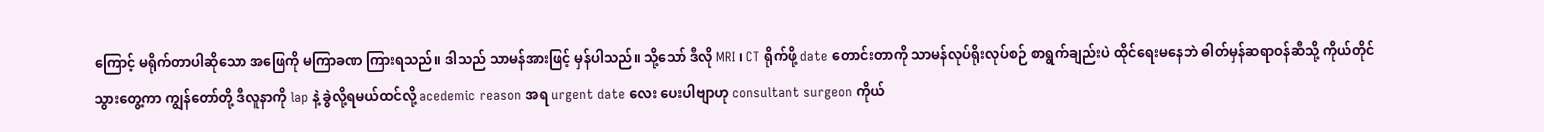ကြောင့် မရိုက်တာပါဆိုသော အဖြေကို မကြာခဏ ကြားရသည်။ ဒါသည် သာမန်အားဖြင့် မှန်ပါသည်။ သို့သော် ဒီလို MRI ၊ CT ရိုက်ဖို့ date တောင်းတာကို သာမန်လုပ်ရိုးလုပ်စဉ် စာရွက်ချည်းပဲ ထိုင်ရေးမနေဘဲ ဓါတ်မှန်ဆရာဝန်ဆီသို့ ကိုယ်တိုင်သွားတွေ့ကာ ကျွန်တော်တို့ ဒီလူနာကို lap နဲ့ ခွဲလို့ရမယ်ထင်လို့ acedemic reason အရ urgent date လေး ပေးပါဗျာဟု consultant surgeon ကိုယ်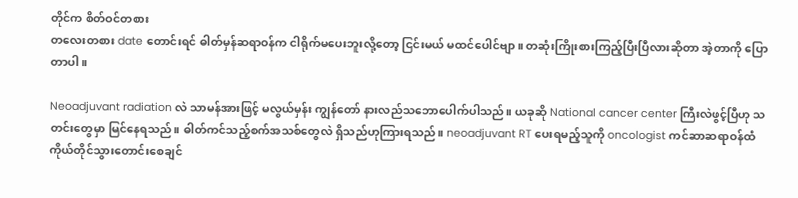တိုင်က စိတ်ဝင်တစား
တလေးတစား date တောင်းရင် ဓါတ်မှန်ဆရာဝန်က ငါရိုက်မပေးဘူးလို့တော့ ငြင်းမယ် မထင်ပေါင်ဗျာ။ တဆုံးကြိုးစားကြည့်ပြီးပြီလားဆိုတာ အဲ့တာကို ပြောတာပါ။

Neoadjuvant radiation လဲ သာမန်အားဖြင့် မလွယ်မှန်း ကျွန်တော် နားလည်သဘောပေါက်ပါသည်။ ယခုဆို National cancer center ကြီးလဲဖွင့်ပြီဟု သတင်းတွေမှာ မြင်နေရသည်။ ဓါတ်ကင်သည့်စက်အသစ်တွေလဲ ရှိသည်ဟုကြားရသည်။ neoadjuvant RT ပေးရမည့်သူကို oncologist ကင်ဆာဆရာဝန်ထံ ကိုယ်တိုင်သွားတောင်းစေချင်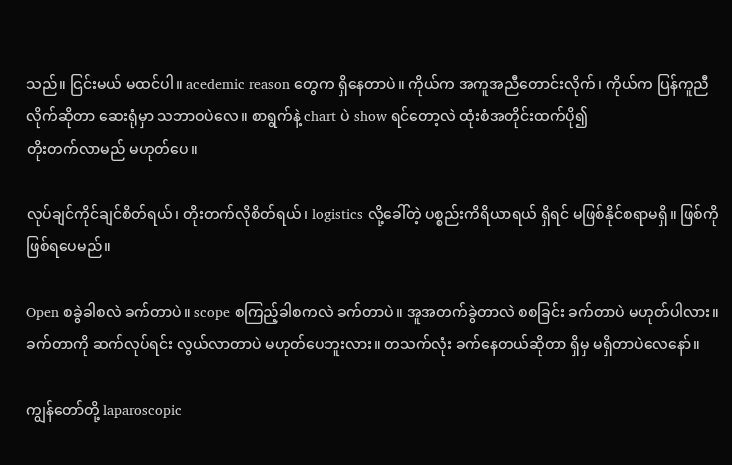သည်။ ငြင်းမယ် မထင်ပါ။ acedemic reason တွေက ရှိနေတာပဲ။ ကိုယ်က အကူအညီတောင်းလိုက်၊ ကိုယ်က ပြန်ကူညီလိုက်ဆိုတာ ဆေးရုံမှာ သဘာဝပဲလေ။ စာရွက်နဲ့ chart ပဲ show ရင်တော့လဲ ထုံးစံအတိုင်းထက်ပို၍
တိုးတက်လာမည် မဟုတ်ပေ။

လုပ်ချင်ကိုင်ချင်စိတ်ရယ်၊ တိုးတက်လိုစိတ်ရယ်၊ logistics လို့ခေါ်တဲ့ ပစ္စည်းကိရိယာရယ် ရှိရင် မဖြစ်နိုင်စရာမရှိ။ ဖြစ်ကို ဖြစ်ရပေမည်။

Open စခွဲခါစလဲ ခက်တာပဲ။ scope စကြည့်ခါစကလဲ ခက်တာပဲ။ အူအတက်ခွဲတာလဲ စစခြင်း ခက်တာပဲ မဟုတ်ပါလား။ ခက်တာကို ဆက်လုပ်ရင်း လွယ်လာတာပဲ မဟုတ်ပေဘူးလား။ တသက်လုံး ခက်နေတယ်ဆိုတာ ရှိမှ မရှိတာပဲလေနော်။

ကျွန်တော်တို့ laparoscopic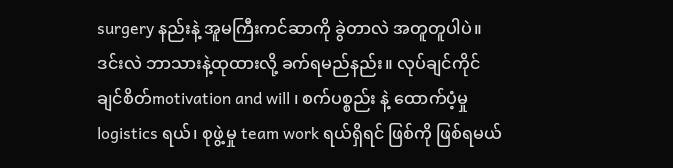surgery နည်းနဲ့ အူမကြီးကင်ဆာကို ခွဲတာလဲ အတူတူပါပဲ။ ဒင်းလဲ ဘာသားနဲ့ထုထားလို့ ခက်ရမည်နည်း။ လုပ်ချင်ကိုင်ချင်စိတ်motivation and will ၊ စက်ပစ္စည်း နဲ့ ထောက်ပံ့မှု logistics ရယ်၊ စုဖွဲ့မှု team work ရယ်ရှိရင် ဖြစ်ကို ဖြစ်ရမယ်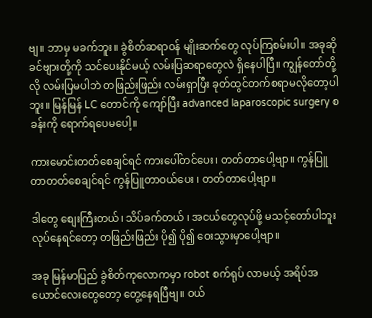ဗျ။ ဘာမှ မခက်ဘူး။ ခွဲစိတ်ဆရာဝန် မျိုးဆက်တွေ လုပ်ကြစမ်းပါ။ အခုဆို ခင်ဗျားတို့ကို သင်ပေးနိုင်မယ့် လမ်းပြဆရာတွေလဲ ရှိနေပါပြီ။ ကျွန်တော်တို့လို လမ်းပြမပါဘဲ တဖြည်းဖြည်း လမ်းရှာပြီး ခုတ်ထွင်တက်စရာမလိုတော့ပါဘူး။ မြန်မြန် LC တောင်ကို ကျော်ပြီး advanced laparoscopic surgery စခန်းကို ရောက်ရပေမပေါ့။

ကားမောင်းတတ်စေချင်ရင် ကားပေါ်တင်ပေး၊ တတ်တာပေါ့ဗျာ။ ကွန်ပြူတာတတ်စေချင်ရင် ကွန်ပြူတာဝယ်ပေး ၊ တတ်တာပေါ့ဗျာ။

ဒါတွေ စျေးကြီးတယ်၊ သိပ်ခက်တယ် ၊ အငယ်တွေလုပ်ဖို့ မသင့်တော်ပါဘူး လုပ်နေရင်တော့ တဖြည်းဖြည်း ပို၍ ပို၍ ဝေးသွားမှာပေါ့ဗျာ။

အခု မြန်မာပြည် ခွဲစိတ်ကုလောကမှာ robot စက်ရုပ် လာမယ့် အရိပ်အယောင်လေးတွေတော့ တွေ့နေရပြီဗျ။ ဝယ်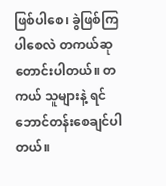ဖြစ်ပါစေ၊ ခွဲဖြစ်ကြပါစေလဲ တကယ်ဆုတောင်းပါတယ်။ တကယ် သူများနဲ့ ရင်ဘောင်တန်းစေချင်ပါတယ်။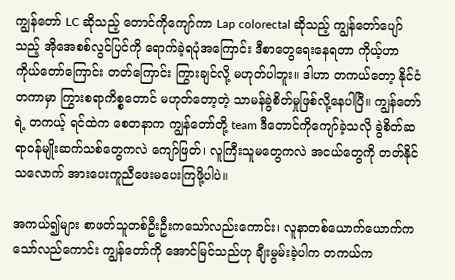ကျွန်တော် LC ဆိုသည့် တောင်ကိုကျော်ကာ Lap colorectal ဆိုသည့် ကျွန်တော်ပျော်သည့် အိုအေစစ်လွင်ပြင်ကို ရောက်ခဲ့ရပုံအကြောင်း ဒီစာတွေရေးနေရတာ ကိုယ့်ဟာကိုယ်တော်ကြောင်း တတ်ကြောင်း ကြွားချင်လို့ မဟုတ်ပါဘူး။ ဒါဟာ တကယ်တော့ နိုင်ငံတကာမှာ ကြွားစရာကိစ္စတောင် မဟုတ်တော့တဲ့ သာမန်ခွဲစိတ်မှုဖြစ်လို့နေပါပြီ။ ကျွန်တော်ရဲ့ တကယ့် ရင်ထဲက စေတနာက ကျွန်တော်တို့ team ဒီတောင်ကိုကျော်ခဲ့သလို ခွဲစိတ်ဆရာဝန်မျိုးဆက်သစ်တွေကလဲ ကျော်ဖြတ်၊ လူကြီးသူမတွေကလဲ အငယ်တွေကို တတ်နိုင်သလောက် အားပေးကူညီဖေးမပေးကြဖို့ပါပဲ။

အကယ်၍များ စာဖတ်သူတစ်ဦးဦးကသော်လည်းကောင်း၊ လူနာတစ်ယောက်ယောက်ကသော်လည်ကောင်း ကျွန်တော်ကို အောင်မြင်သည်ဟု ချီးမွမ်းခဲ့ပါက တကယ်က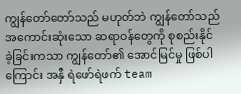ကျွန်တော်တော်သည် မဟုတ်ဘဲ ကျွန်တော်သည် အကောင်းဆုံးသော ဆရာဝန်တွေကို စုစည်းနိုင်ခဲ့ခြင်းကသာ ကျွန်တော်၏ အောင်မြင်မှု ဖြစ်ပါကြောင်း အနှီ ရဲဖော်ရဲဖက် team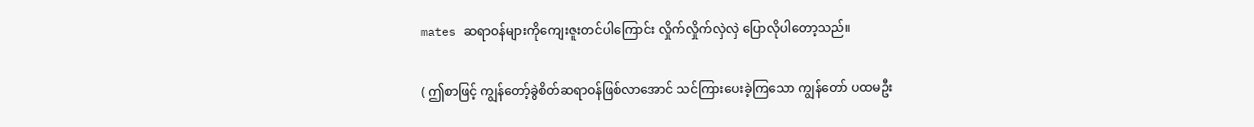mates ဆရာဝန်များကိုကျေးဇူးတင်ပါကြောင်း လှိုက်လှိုက်လှဲလှဲ ပြောလိုပါတော့သည်။

( ဤစာဖြင့် ကျွန်တော့်ခွဲစိတ်ဆရာဝန်ဖြစ်လာအောင် သင်ကြားပေးခဲ့ကြသော ကျွန်တော် ပထမဦး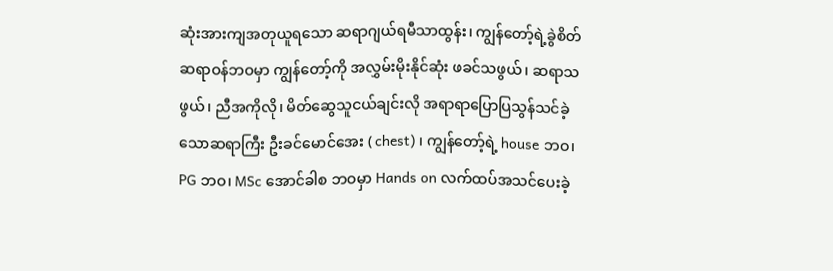ဆုံးအားကျအတုယူရသော ဆရာဂျယ်ရမီသာထွန်း၊ ကျွန်တော့်ရဲ့ခွဲစိတ်ဆရာဝန်ဘဝမှာ ကျွန်တော့်ကို အလွှမ်းမိုးနိုင်ဆုံး ဖခင်သဖွယ်၊ ဆရာသဖွယ်၊ ညီအကိုလို၊ မိတ်ဆွေသူငယ်ချင်းလို အရာရာပြောပြသွန်သင်ခဲ့သောဆရာကြီး ဦးခင်မောင်အေး ( chest) ၊ ကျွန်တော့်ရဲ့ house ဘဝ၊ PG ဘဝ၊ MSc အောင်ခါစ ဘဝမှာ Hands on လက်ထပ်အသင်ပေးခဲ့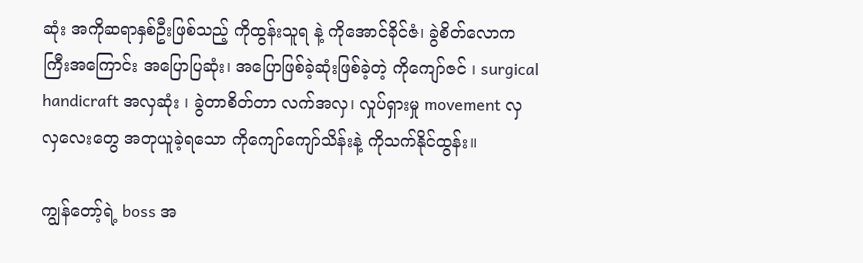ဆုံး အကိုဆရာနှစ်ဦးဖြစ်သည့် ကိုထွန်းသူရ နဲ့ ကိုအောင်ခိုင်ဇံ၊ ခွဲစိတ်လောကကြီးအကြောင်း အပြောပြဆုံး၊ အပြောဖြစ်ခဲ့ဆုံးဖြစ်ခဲ့တဲ့ ကိုကျော်ဇင် ၊ surgical handicraft အလှဆုံး ၊ ခွဲတာစိတ်တာ လက်အလှ၊ လှုပ်ရှားမှု movement လှလှလေးတွေ အတုယူခဲ့ရသော ကိုကျော်ကျော်သိန်းနဲ့ ကိုသက်နိုင်ထွန်း။

ကျွန်တော့်ရဲ့ boss အ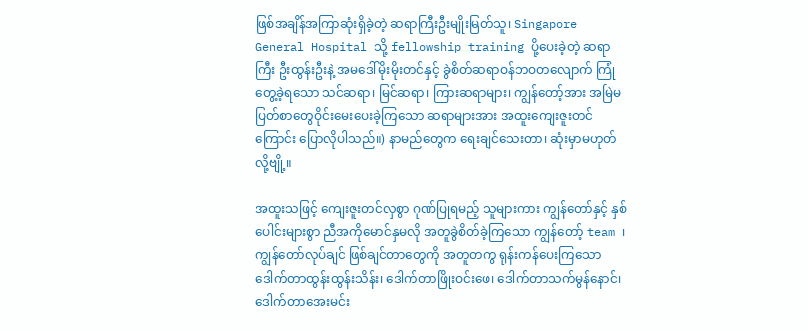ဖြစ်အချိန်အကြာဆုံးရှိခဲ့တဲ့ ဆရာကြီးဦးမျိုးမြတ်သူ၊ Singapore General Hospital သို့ fellowship training ပို့ပေးခဲ့တဲ့ ဆရာကြီး ဦးထွန်းဦးနဲ့ အမဒေါ်မိုးမိုးတင်နှင့် ခွဲစိတ်ဆရာဝန်ဘဝတလျောက် ကြုံတွေ့ခဲ့ရသော သင်ဆရာ၊ မြင်ဆရာ၊ ကြားဆရာများ၊ ကျွန်တော့်အား အမြဲမပြတ်စာတွေဝိုင်းမေးပေးခဲ့ကြသော ဆရာများအား အထူးကျေးဇူးတင်ကြောင်း ပြောလိုပါသည်။) နာမည်တွေက ရေးချင်သေးတာ၊ ဆုံးမှာမဟုတ်လို့ဗျို့။

အထူးသဖြင့် ကျေးဇူးတင်လှစွာ ဂုဏ်ပြုရမည့် သူများကား ကျွန်တော်နှင့် နှစ်ပေါင်းများစွာ ညီအကိုမောင်နှမလို အတူခွဲစိတ်ခဲ့ကြသော ကျွန်တော့် team ၊ ကျွန်တော်လုပ်ချင် ဖြစ်ချင်တာတွေကို အတူတကွ ရုန်းကန်ပေးကြသော ဒေါက်တာထွန်းထွန်းသိန်း၊ ဒေါက်တာဖြိုးဝင်းဖေ၊ ဒေါက်တာသက်မွန်နောင်၊ ဒေါက်တာအေးမင်း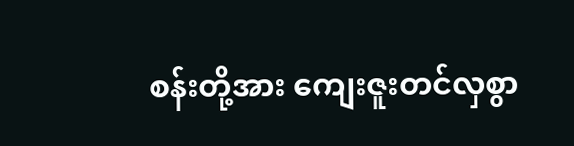စန်းတို့အား ကျေးဇူးတင်လှစွာ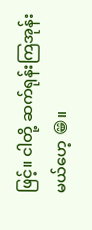ဖြင့်။ ငါတို့ ဆက်ရုန်းကြအုန်းမယ်ဟေ့ 😁။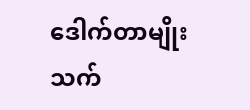ဒေါက်တာမျိုးသက်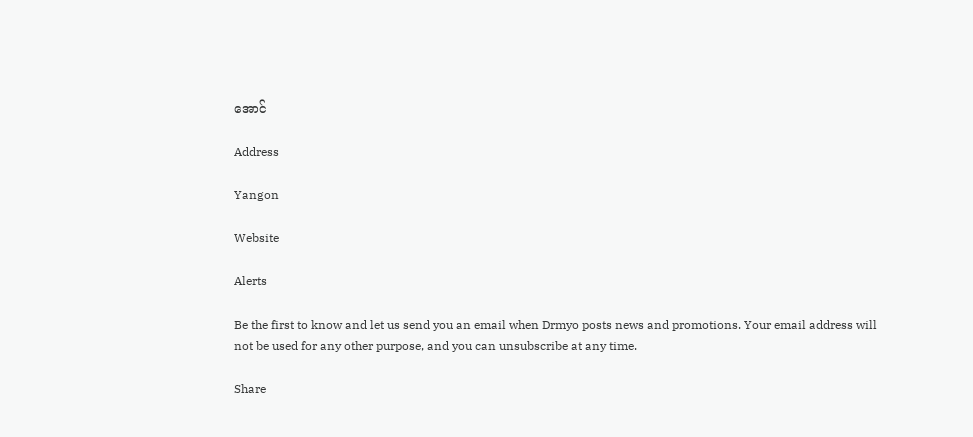အောင်

Address

Yangon

Website

Alerts

Be the first to know and let us send you an email when Drmyo posts news and promotions. Your email address will not be used for any other purpose, and you can unsubscribe at any time.

Share